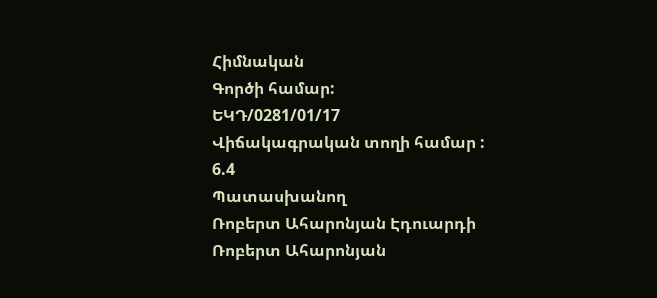Հիմնական
Գործի համար:
ԵԿԴ/0281/01/17
Վիճակագրական տողի համար :
6.4
Պատասխանող
Ռոբերտ Ահարոնյան Էդուարդի
Ռոբերտ Ահարոնյան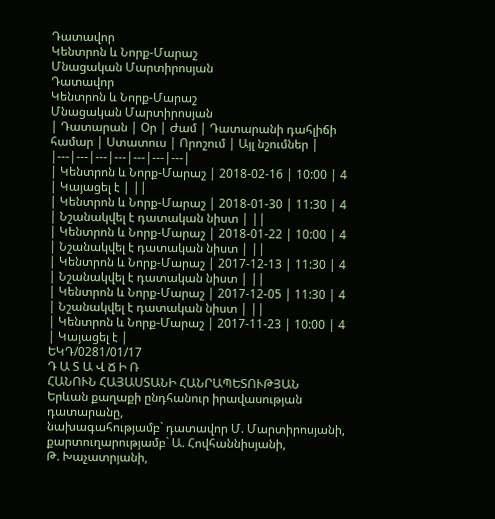Դատավոր
Կենտրոն և Նորք-Մարաշ
Մնացական Մարտիրոսյան
Դատավոր
Կենտրոն և Նորք-Մարաշ
Մնացական Մարտիրոսյան
| Դատարան | Օր | Ժամ | Դատարանի դահլիճի համար | Ստատուս | Որոշում | Այլ նշումներ |
|---|---|---|---|---|---|---|
| Կենտրոն և Նորք-Մարաշ | 2018-02-16 | 10:00 | 4 | Կայացել է | ||
| Կենտրոն և Նորք-Մարաշ | 2018-01-30 | 11:30 | 4 | Նշանակվել է դատական նիստ | ||
| Կենտրոն և Նորք-Մարաշ | 2018-01-22 | 10:00 | 4 | Նշանակվել է դատական նիստ | ||
| Կենտրոն և Նորք-Մարաշ | 2017-12-13 | 11:30 | 4 | Նշանակվել է դատական նիստ | ||
| Կենտրոն և Նորք-Մարաշ | 2017-12-05 | 11:30 | 4 | Նշանակվել է դատական նիստ | ||
| Կենտրոն և Նորք-Մարաշ | 2017-11-23 | 10:00 | 4 | Կայացել է |
ԵԿԴ/0281/01/17
Դ Ա Տ Ա Վ Ճ Ի Ռ
ՀԱՆՈՒՆ ՀԱՅԱՍՏԱՆԻ ՀԱՆՐԱՊԵՏՈՒԹՅԱՆ
Երևան քաղաքի ընդհանուր իրավասության դատարանը,
նախագահությամբ` դատավոր Մ. Մարտիրոսյանի,
քարտուղարությամբ` Ա. Հովհաննիսյանի,
Թ. Խաչատրյանի,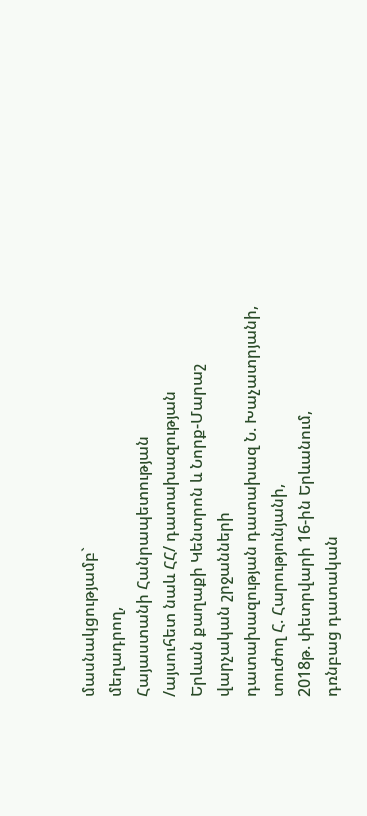մասնակցությամբ`
մեղադրող,
Հայաստանի Հանրապետության
/այսուհետ նաև ՀՀ/ դատախազության
Երևան քաղաքի Կենտրոն և Նորք-Մարաշ
վարչական շրջանների
դատախազության դատախազ Ն. Խաչատրյանի,
տուժող Հ. Հարությունյանի,
2018թ. փետրվարի 16-ին Երևանում,
դռնբաց դատական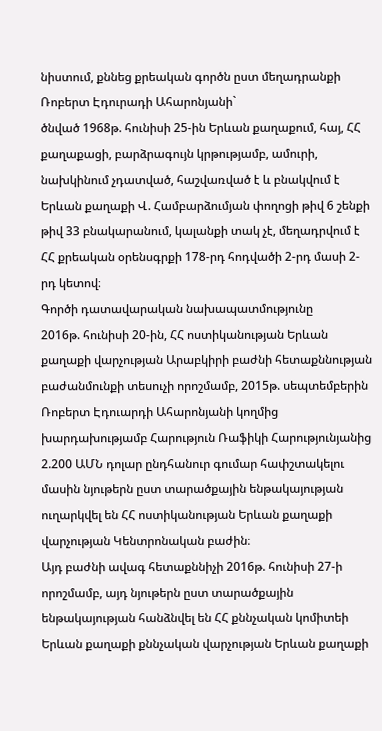նիստում, քննեց քրեական գործն ըստ մեղադրանքի
Ռոբերտ Էդուրադի Ահարոնյանի`
ծնված 1968թ. հունիսի 25-ին Երևան քաղաքում, հայ, ՀՀ քաղաքացի, բարձրագույն կրթությամբ, ամուրի, նախկինում չդատված, հաշվառված է և բնակվում է Երևան քաղաքի Վ. Համբարձումյան փողոցի թիվ 6 շենքի թիվ 33 բնակարանում, կալանքի տակ չէ, մեղադրվում է ՀՀ քրեական օրենսգրքի 178-րդ հոդվածի 2-րդ մասի 2-րդ կետով։
Գործի դատավարական նախապատմությունը
2016թ. հունիսի 20-ին, ՀՀ ոստիկանության Երևան քաղաքի վարչության Արաբկիրի բաժնի հետաքննության բաժանմունքի տեսուչի որոշմամբ, 2015թ. սեպտեմբերին Ռոբերտ Էդուարդի Ահարոնյանի կողմից խարդախությամբ Հարություն Ռաֆիկի Հարությունյանից 2.200 ԱՄՆ դոլար ընդհանուր գումար հափշտակելու մասին նյութերն ըստ տարածքային ենթակայության ուղարկվել են ՀՀ ոստիկանության Երևան քաղաքի վարչության Կենտրոնական բաժին։
Այդ բաժնի ավագ հետաքննիչի 2016թ. հունիսի 27-ի որոշմամբ, այդ նյութերն ըստ տարածքային ենթակայության հանձնվել են ՀՀ քննչական կոմիտեի Երևան քաղաքի քննչական վարչության Երևան քաղաքի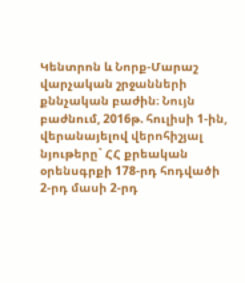Կենտրոն և Նորք-Մարաշ վարչական շրջանների քննչական բաժին։ Նույն բաժնում, 2016թ. հուլիսի 1-ին, վերանայելով վերոհիշյալ նյութերը` ՀՀ քրեական օրենսգրքի 178-րդ հոդվածի 2-րդ մասի 2-րդ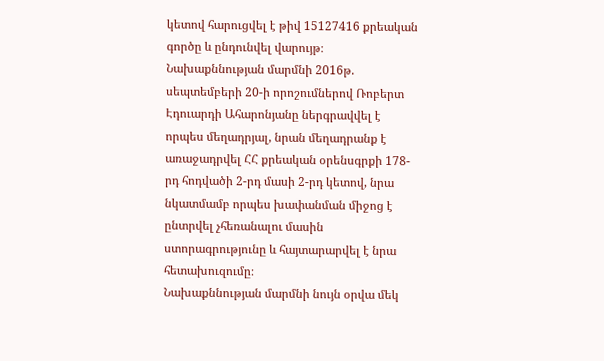կետով հարուցվել է թիվ 15127416 քրեական գործը և ընդունվել վարույթ։
Նախաքննության մարմնի 2016թ. սեպտեմբերի 20-ի որոշումներով Ռոբերտ Էդուարդի Ահարոնյանը ներգրավվել է որպես մեղադրյալ, նրան մեղադրանք է առաջադրվել ՀՀ քրեական օրենսգրքի 178-րդ հոդվածի 2-րդ մասի 2-րդ կետով, նրա նկատմամբ որպես խափանման միջոց է ընտրվել չհեռանալու մասին ստորագրությունը և հայտարարվել է նրա հետախուզումը։
Նախաքննության մարմնի նույն օրվա մեկ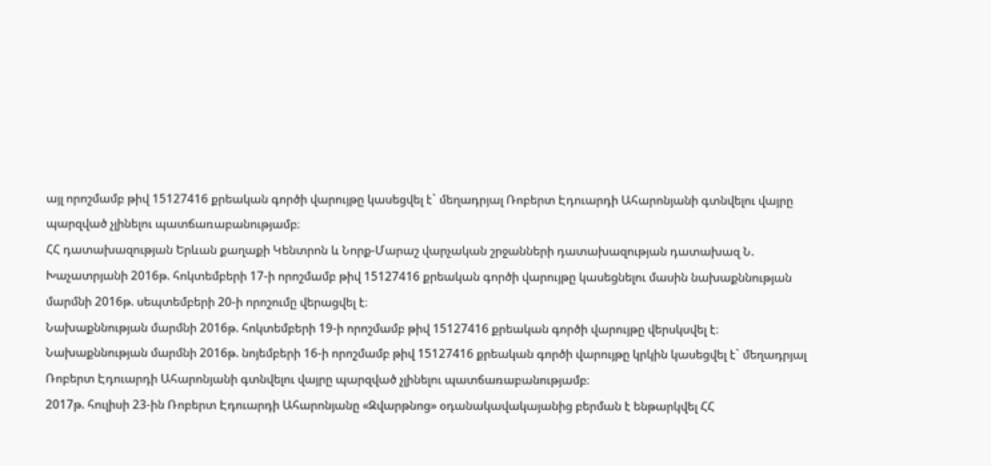այլ որոշմամբ թիվ 15127416 քրեական գործի վարույթը կասեցվել է` մեղադրյալ Ռոբերտ Էդուարդի Ահարոնյանի գտնվելու վայրը պարզված չլինելու պատճառաբանությամբ։
ՀՀ դատախազության Երևան քաղաքի Կենտրոն և Նորք-Մարաշ վարչական շրջանների դատախազության դատախազ Ն. Խաչատրյանի 2016թ. հոկտեմբերի 17-ի որոշմամբ թիվ 15127416 քրեական գործի վարույթը կասեցնելու մասին նախաքննության մարմնի 2016թ. սեպտեմբերի 20-ի որոշումը վերացվել է։
Նախաքննության մարմնի 2016թ. հոկտեմբերի 19-ի որոշմամբ թիվ 15127416 քրեական գործի վարույթը վերսկսվել է։
Նախաքննության մարմնի 2016թ. նոյեմբերի 16-ի որոշմամբ թիվ 15127416 քրեական գործի վարույթը կրկին կասեցվել է` մեղադրյալ Ռոբերտ Էդուարդի Ահարոնյանի գտնվելու վայրը պարզված չլինելու պատճառաբանությամբ։
2017թ. հուլիսի 23-ին Ռոբերտ Էդուարդի Ահարոնյանը «Զվարթնոց» օդանակավակայանից բերման է ենթարկվել ՀՀ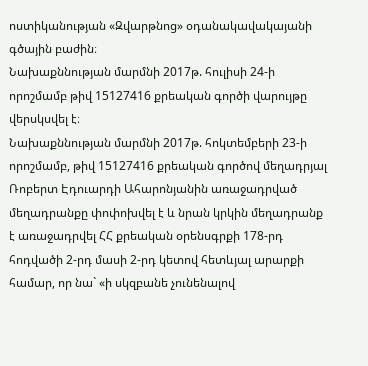ոստիկանության «Զվարթնոց» օդանակավակայանի գծային բաժին։
Նախաքննության մարմնի 2017թ. հուլիսի 24-ի որոշմամբ թիվ 15127416 քրեական գործի վարույթը վերսկսվել է։
Նախաքննության մարմնի 2017թ. հոկտեմբերի 23-ի որոշմամբ, թիվ 15127416 քրեական գործով մեղադրյալ Ռոբերտ Էդուարդի Ահարոնյանին առաջադրված մեղադրանքը փոփոխվել է և նրան կրկին մեղադրանք է առաջադրվել ՀՀ քրեական օրենսգրքի 178-րդ հոդվածի 2-րդ մասի 2-րդ կետով հետևյալ արարքի համար, որ նա` «ի սկզբանե չունենալով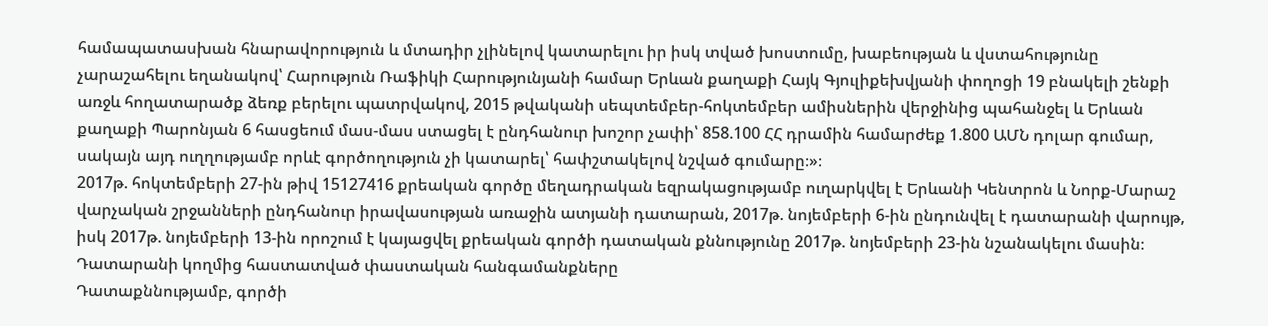համապատասխան հնարավորություն և մտադիր չլինելով կատարելու իր իսկ տված խոստումը, խաբեության և վստահությունը չարաշահելու եղանակով՝ Հարություն Ռաֆիկի Հարությունյանի համար Երևան քաղաքի Հայկ Գյուլիքեխվյանի փողոցի 19 բնակելի շենքի առջև հողատարածք ձեռք բերելու պատրվակով, 2015 թվականի սեպտեմբեր-հոկտեմբեր ամիսներին վերջինից պահանջել և Երևան քաղաքի Պարոնյան 6 հասցեում մաս-մաս ստացել է ընդհանուր խոշոր չափի՝ 858.100 ՀՀ դրամին համարժեք 1.800 ԱՄՆ դոլար գումար, սակայն այդ ուղղությամբ որևէ գործողություն չի կատարել՝ հափշտակելով նշված գումարը։»։
2017թ. հոկտեմբերի 27-ին թիվ 15127416 քրեական գործը մեղադրական եզրակացությամբ ուղարկվել է Երևանի Կենտրոն և Նորք-Մարաշ վարչական շրջանների ընդհանուր իրավասության առաջին ատյանի դատարան, 2017թ. նոյեմբերի 6-ին ընդունվել է դատարանի վարույթ, իսկ 2017թ. նոյեմբերի 13-ին որոշում է կայացվել քրեական գործի դատական քննությունը 2017թ. նոյեմբերի 23-ին նշանակելու մասին։
Դատարանի կողմից հաստատված փաստական հանգամանքները
Դատաքննությամբ, գործի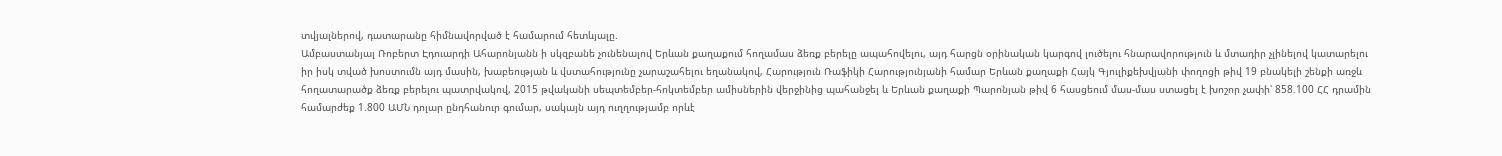տվյալներով, դատարանը հիմնավորված է համարում հետևյալը.
Ամբաստանյալ Ռոբերտ Էդուարդի Ահարոնյանն ի սկզբանե չունենալով Երևան քաղաքում հողամաս ձեռք բերելը ապահովելու, այդ հարցն օրինական կարգով լուծելու հնարավորություն և մտադիր չլինելով կատարելու իր իսկ տված խոստումն այդ մասին, խաբեության և վստահությունը չարաշահելու եղանակով, Հարություն Ռաֆիկի Հարությունյանի համար Երևան քաղաքի Հայկ Գյուլիքեխվյանի փողոցի թիվ 19 բնակելի շենքի առջև հողատարածք ձեռք բերելու պատրվակով, 2015 թվականի սեպտեմբեր-հոկտեմբեր ամիսներին վերջինից պահանջել և Երևան քաղաքի Պարոնյան թիվ 6 հասցեում մաս-մաս ստացել է խոշոր չափի՝ 858.100 ՀՀ դրամին համարժեք 1.800 ԱՄՆ դոլար ընդհանուր գումար, սակայն այդ ուղղությամբ որևէ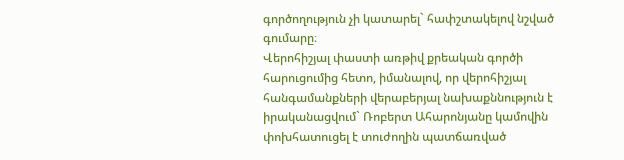գործողություն չի կատարել` հափշտակելով նշված գումարը։
Վերոհիշյալ փաստի առթիվ քրեական գործի հարուցումից հետո, իմանալով, որ վերոհիշյալ հանգամանքների վերաբերյալ նախաքննություն է իրականացվում` Ռոբերտ Ահարոնյանը կամովին փոխհատուցել է տուժողին պատճառված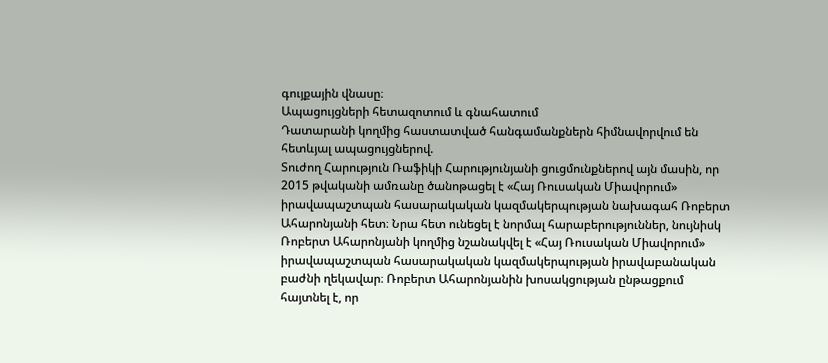գույքային վնասը։
Ապացույցների հետազոտում և գնահատում
Դատարանի կողմից հաստատված հանգամանքներն հիմնավորվում են հետևյալ ապացույցներով.
Տուժող Հարություն Ռաֆիկի Հարությունյանի ցուցմունքներով այն մասին, որ 2015 թվականի ամռանը ծանոթացել է «Հայ Ռուսական Միավորում» իրավապաշտպան հասարակական կազմակերպության նախագահ Ռոբերտ Ահարոնյանի հետ։ Նրա հետ ունեցել է նորմալ հարաբերություններ, նույնիսկ Ռոբերտ Ահարոնյանի կողմից նշանակվել է «Հայ Ռուսական Միավորում» իրավապաշտպան հասարակական կազմակերպության իրավաբանական բաժնի ղեկավար։ Ռոբերտ Ահարոնյանին խոսակցության ընթացքում հայտնել է, որ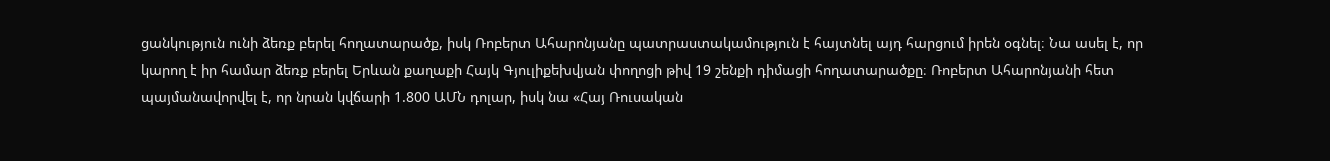ցանկություն ունի ձեռք բերել հողատարածք, իսկ Ռոբերտ Ահարոնյանը պատրաստակամություն է հայտնել այդ հարցում իրեն օգնել։ Նա ասել է, որ կարող է իր համար ձեռք բերել Երևան քաղաքի Հայկ Գյուլիքեխվյան փողոցի թիվ 19 շենքի դիմացի հողատարածքը։ Ռոբերտ Ահարոնյանի հետ պայմանավորվել է, որ նրան կվճարի 1.800 ԱՄՆ դոլար, իսկ նա «Հայ Ռուսական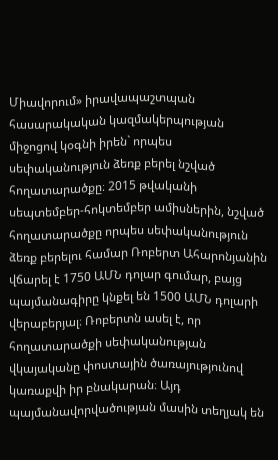Միավորում» իրավապաշտպան հասարակական կազմակերպության միջոցով կօգնի իրեն` որպես սեփականություն ձեռք բերել նշված հողատարածքը։ 2015 թվականի սեպտեմբեր-հոկտեմբեր ամիսներին, նշված հողատարածքը որպես սեփականություն ձեռք բերելու համար Ռոբերտ Ահարոնյանին վճարել է 1750 ԱՄՆ դոլար գումար, բայց պայմանագիրը կնքել են 1500 ԱՄՆ դոլարի վերաբերյալ։ Ռոբերտն ասել է, որ հողատարածքի սեփականության վկայականը փոստային ծառայությունով կառաքվի իր բնակարան։ Այդ պայմանավորվածության մասին տեղյակ են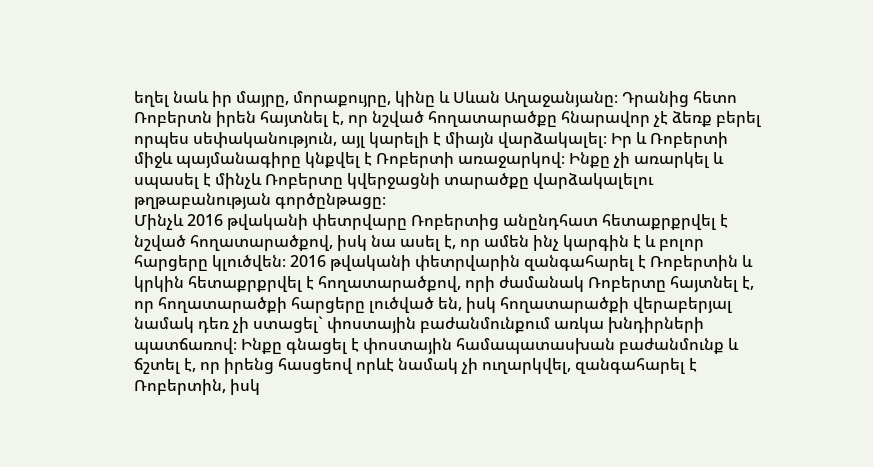եղել նաև իր մայրը, մորաքույրը, կինը և Սևան Աղաջանյանը։ Դրանից հետո Ռոբերտն իրեն հայտնել է, որ նշված հողատարածքը հնարավոր չէ ձեռք բերել որպես սեփականություն, այլ կարելի է միայն վարձակալել։ Իր և Ռոբերտի միջև պայմանագիրը կնքվել է Ռոբերտի առաջարկով։ Ինքը չի առարկել և սպասել է մինչև Ռոբերտը կվերջացնի տարածքը վարձակալելու թղթաբանության գործընթացը։
Մինչև 2016 թվականի փետրվարը Ռոբերտից անընդհատ հետաքրքրվել է նշված հողատարածքով, իսկ նա ասել է, որ ամեն ինչ կարգին է և բոլոր հարցերը կլուծվեն։ 2016 թվականի փետրվարին զանգահարել է Ռոբերտին և կրկին հետաքրքրվել է հողատարածքով, որի ժամանակ Ռոբերտը հայտնել է, որ հողատարածքի հարցերը լուծված են, իսկ հողատարածքի վերաբերյալ նամակ դեռ չի ստացել` փոստային բաժանմունքում առկա խնդիրների պատճառով։ Ինքը գնացել է փոստային համապատասխան բաժանմունք և ճշտել է, որ իրենց հասցեով որևէ նամակ չի ուղարկվել, զանգահարել է Ռոբերտին, իսկ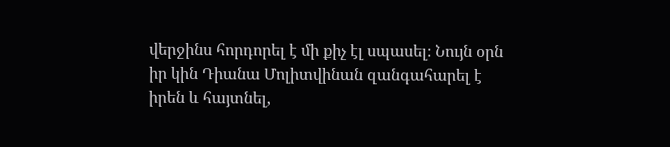վերջինս հորդորել է մի քիչ էլ սպասել։ Նույն օրն իր կին Դիանա Մոլիտվինան զանգահարել է իրեն և հայտնել,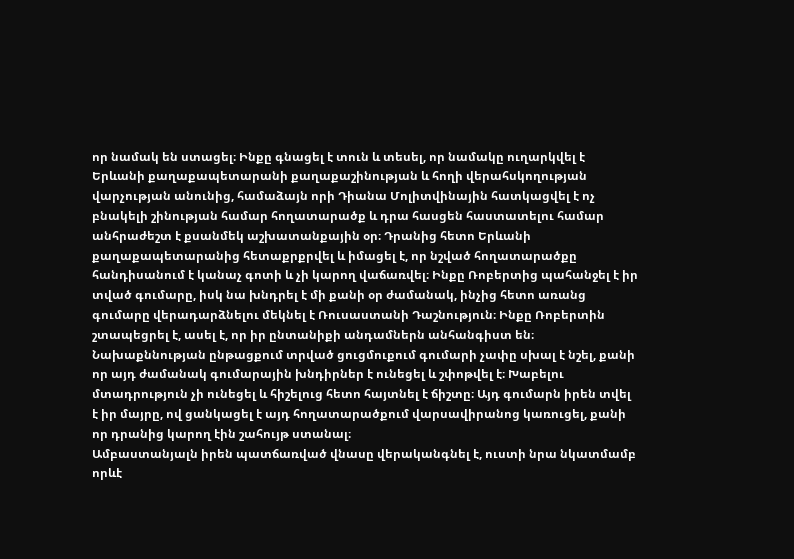որ նամակ են ստացել։ Ինքը գնացել է տուն և տեսել, որ նամակը ուղարկվել է Երևանի քաղաքապետարանի քաղաքաշինության և հողի վերահսկողության վարչության անունից, համաձայն որի Դիանա Մոլիտվինային հատկացվել է ոչ բնակելի շինության համար հողատարածք և դրա հասցեն հաստատելու համար անհրաժեշտ է քսանմեկ աշխատանքային օր։ Դրանից հետո Երևանի քաղաքապետարանից հետաքրքրվել և իմացել է, որ նշված հողատարածքը հանդիսանում է կանաչ գոտի և չի կարող վաճառվել։ Ինքը Ռոբերտից պահանջել է իր տված գումարը, իսկ նա խնդրել է մի քանի օր ժամանակ, ինչից հետո առանց գումարը վերադարձնելու մեկնել է Ռուսաստանի Դաշնություն։ Ինքը Ռոբերտին շտապեցրել է, ասել է, որ իր ընտանիքի անդամներն անհանգիստ են։ Նախաքննության ընթացքում տրված ցուցմուքում գումարի չափը սխալ է նշել, քանի որ այդ ժամանակ գումարային խնդիրներ է ունեցել և շփոթվել է։ Խաբելու մտադրություն չի ունեցել և հիշելուց հետո հայտնել է ճիշտը։ Այդ գումարն իրեն տվել է իր մայրը, ով ցանկացել է այդ հողատարածքում վարսավիրանոց կառուցել, քանի որ դրանից կարող էին շահույթ ստանալ։
Ամբաստանյալն իրեն պատճառված վնասը վերականգնել է, ուստի նրա նկատմամբ որևէ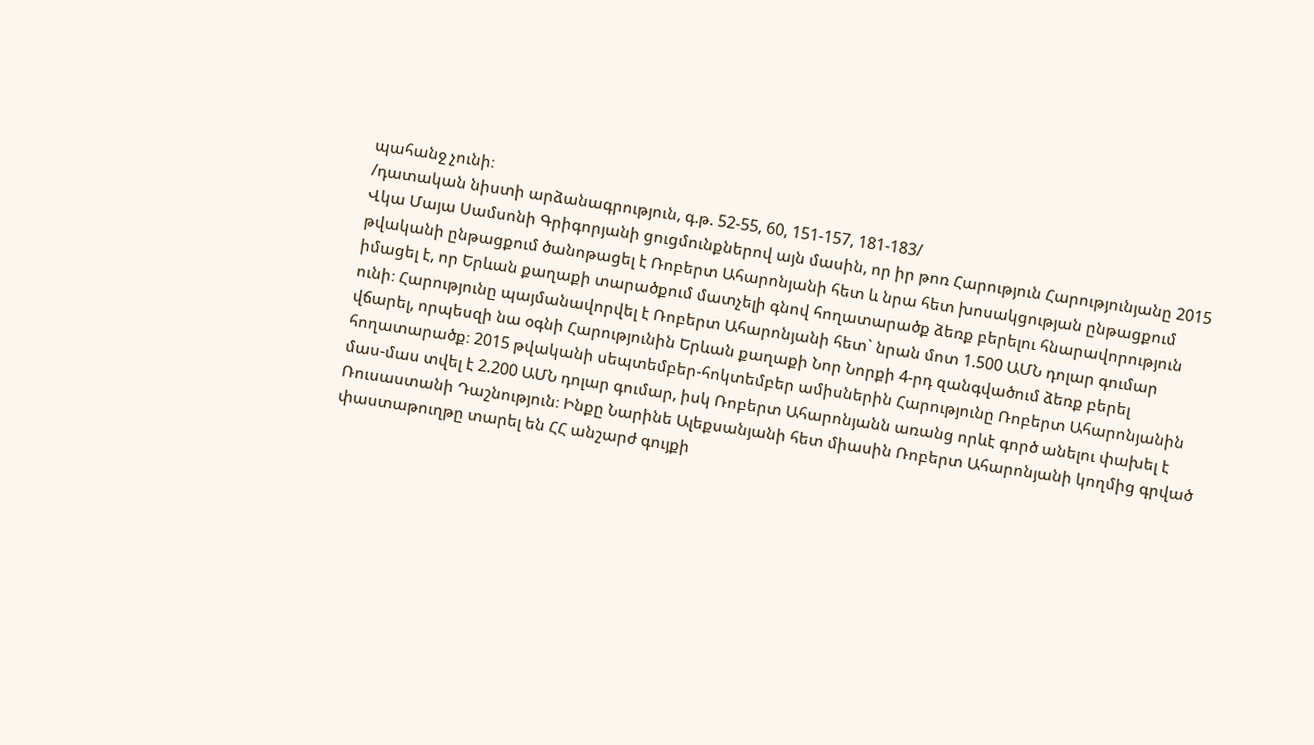պահանջ չունի։
/դատական նիստի արձանագրություն, գ.թ. 52-55, 60, 151-157, 181-183/
Վկա Մայա Սամսոնի Գրիգորյանի ցուցմունքներով այն մասին, որ իր թոռ Հարություն Հարությունյանը 2015 թվականի ընթացքում ծանոթացել է Ռոբերտ Ահարոնյանի հետ և նրա հետ խոսակցության ընթացքում իմացել է, որ Երևան քաղաքի տարածքում մատչելի գնով հողատարածք ձեռք բերելու հնարավորություն ունի։ Հարությունը պայմանավորվել է Ռոբերտ Ահարոնյանի հետ` նրան մոտ 1.500 ԱՄՆ դոլար գումար վճարել, որպեսզի նա օգնի Հարությունին Երևան քաղաքի Նոր Նորքի 4-րդ զանգվածում ձեռք բերել հողատարածք։ 2015 թվականի սեպտեմբեր-հոկտեմբեր ամիսներին Հարությունը Ռոբերտ Ահարոնյանին մաս-մաս տվել է 2.200 ԱՄՆ դոլար գումար, իսկ Ռոբերտ Ահարոնյանն առանց որևէ գործ անելու փախել է Ռուսաստանի Դաշնություն։ Ինքը Նարինե Ալեքսանյանի հետ միասին Ռոբերտ Ահարոնյանի կողմից գրված փաստաթուղթը տարել են ՀՀ անշարժ գույքի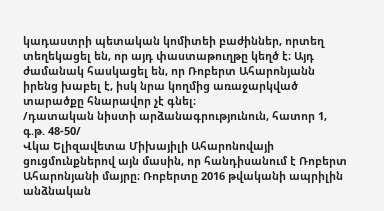կադաստրի պետական կոմիտեի բաժիններ, որտեղ տեղեկացել են, որ այդ փաստաթուղթը կեղծ է։ Այդ ժամանակ հասկացել են, որ Ռոբերտ Ահարոնյանն իրենց խաբել է, իսկ նրա կողմից առաջարկված տարածքը հնարավոր չէ գնել։
/դատական նիստի արձանագրությունուն, հատոր 1, գ.թ. 48-50/
Վկա Ելիզավետա Միխայիլի Ահարոնովայի ցուցմունքներով այն մասին, որ հանդիսանում է Ռոբերտ Ահարոնյանի մայրը։ Ռոբերտը 2016 թվականի ապրիլին անձնական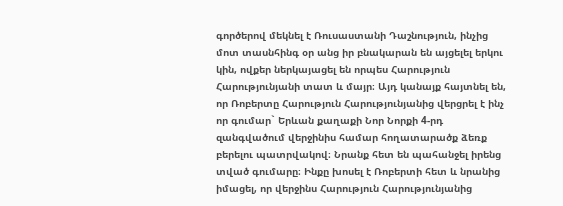գործերով մեկնել է Ռուսաստանի Դաշնություն, ինչից մոտ տասնհինգ օր անց իր բնակարան են այցելել երկու կին, ովքեր ներկայացել են որպես Հարություն Հարությունյանի տատ և մայր։ Այդ կանայք հայտնել են, որ Ռոբերտը Հարություն Հարությունյանից վերցրել է ինչ որ գումար` Երևան քաղաքի Նոր Նորքի 4-րդ զանգվածում վերջինիս համար հողատարածք ձեռք բերելու պատրվակով։ Նրանք հետ են պահանջել իրենց տված գումարը։ Ինքը խոսել է Ռոբերտի հետ և նրանից իմացել, որ վերջինս Հարություն Հարությունյանից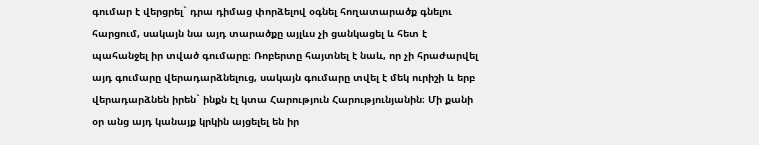գումար է վերցրել` դրա դիմաց փորձելով օգնել հողատարածք գնելու հարցում, սակայն նա այդ տարածքը այլևս չի ցանկացել և հետ է պահանջել իր տված գումարը։ Ռոբերտը հայտնել է նաև, որ չի հրաժարվել այդ գումարը վերադարձնելուց, սակայն գումարը տվել է մեկ ուրիշի և երբ վերադարձնեն իրեն` ինքն էլ կտա Հարություն Հարությունյանին։ Մի քանի օր անց այդ կանայք կրկին այցելել են իր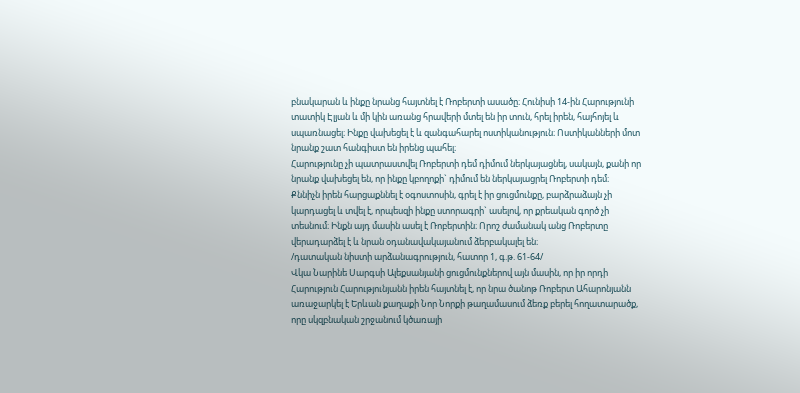բնակարան և ինքը նրանց հայտնել է Ռոբերտի ասածը։ Հունիսի 14-ին Հարությունի տատիկ Էլյան և մի կին առանց հրավերի մտել են իր տուն, հրել իրեն, հայհոյել և սպառնացել։ Ինքը վախեցել է և զանգահարել ոստիկանություն։ Ոստիկանների մոտ նրանք շատ հանգիստ են իրենց պահել։
Հարությունը չի պատրաստվել Ռոբերտի դեմ դիմում ներկայացնել, սակայն, քանի որ նրանք վախեցել են, որ ինքը կբողոքի` դիմում են ներկայացրել Ռոբերտի դեմ։
Քննիչն իրեն հարցաքննել է օգոստոսին, գրել է իր ցուցմունքը, բարձրաձայն չի կարդացել և տվել է, որպեսզի ինքը ստորագրի` ասելով, որ քրեական գործ չի տեսնում։ Ինքն այդ մասին ասել է Ռոբերտին։ Որոշ ժամանակ անց Ռոբերտը վերադարձել է և նրան օդանավակայանում ձերբակալել են։
/դատական նիստի արձանագրություն, հատոր 1, գ.թ. 61-64/
Վկա Նարինե Սարգսի Ալեքսանյանի ցուցմունքներով այն մասին, որ իր որդի Հարություն Հարությունյանն իրեն հայտնել է, որ նրա ծանոթ Ռոբերտ Ահարոնյանն առաջարկել է Երևան քաղաքի Նոր Նորքի թաղամասում ձեռք բերել հողատարածք, որը սկզբնական շրջանում կծառայի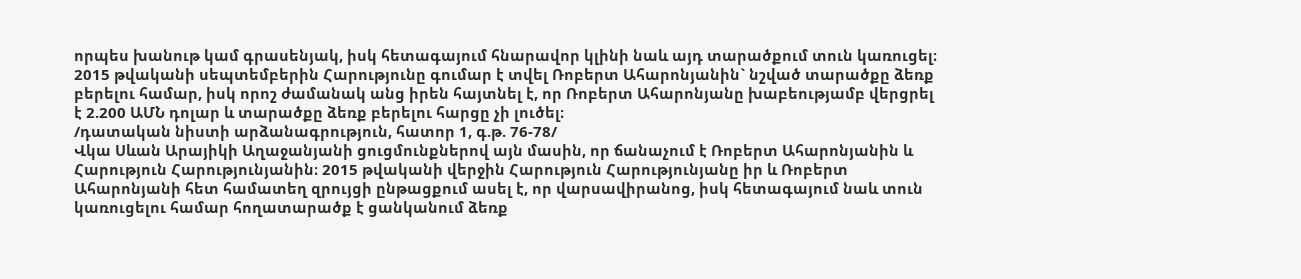որպես խանութ կամ գրասենյակ, իսկ հետագայում հնարավոր կլինի նաև այդ տարածքում տուն կառուցել։ 2015 թվականի սեպտեմբերին Հարությունը գումար է տվել Ռոբերտ Ահարոնյանին` նշված տարածքը ձեռք բերելու համար, իսկ որոշ ժամանակ անց իրեն հայտնել է, որ Ռոբերտ Ահարոնյանը խաբեությամբ վերցրել է 2.200 ԱՄՆ դոլար և տարածքը ձեռք բերելու հարցը չի լուծել։
/դատական նիստի արձանագրություն, հատոր 1, գ.թ. 76-78/
Վկա Սևան Արայիկի Աղաջանյանի ցուցմունքներով այն մասին, որ ճանաչում է Ռոբերտ Ահարոնյանին և Հարություն Հարությունյանին։ 2015 թվականի վերջին Հարություն Հարությունյանը իր և Ռոբերտ Ահարոնյանի հետ համատեղ զրույցի ընթացքում ասել է, որ վարսավիրանոց, իսկ հետագայում նաև տուն կառուցելու համար հողատարածք է ցանկանում ձեռք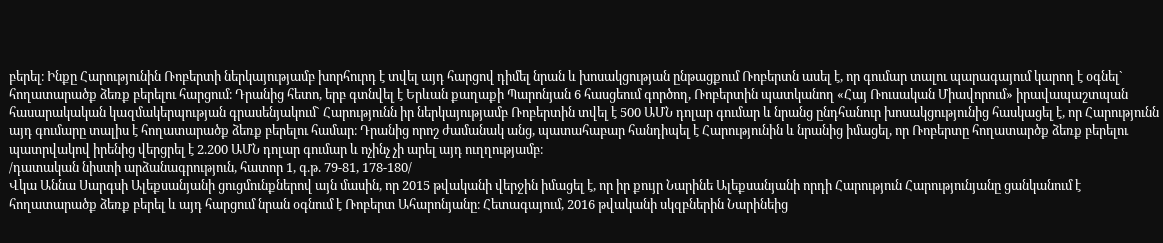բերել։ Ինքը Հարությունին Ռոբերտի ներկայությամբ խորհուրդ է տվել այդ հարցով դիմել նրան և խոսակցության ընթացքում Ռոբերտն ասել է, որ գումար տալու պարագայում կարող է օգնել` հողատարածք ձեռք բերելու հարցում։ Դրանից հետո, երբ գտնվել է Երևան քաղաքի Պարոնյան 6 հասցեում գործող, Ռոբերտին պատկանող «Հայ Ռուսական Միավորում» իրավապաշտպան հասարակական կազմակերպության գրասենյակում` Հարությունն իր ներկայությամբ Ռոբերտին տվել է 500 ԱՄՆ դոլար գումար և նրանց ընդհանուր խոսակցությունից հասկացել է, որ Հարությունն այդ գումարը տալիս է հողատարածք ձեռք բերելու համար։ Դրանից որոշ ժամանակ անց, պատահաբար հանդիպել է Հարությունին և նրանից իմացել, որ Ռոբերտը հողատարծք ձեռք բերելու պատրվակով իրենից վերցրել է 2.200 ԱՄՆ դոլար գումար և ոչինչ չի արել այդ ուղղությամբ։
/դատական նիստի արձանագրություն, հատոր 1, գ.թ. 79-81, 178-180/
Վկա Աննա Սարգսի Ալեքսանյանի ցուցմունքներով այն մասին, որ 2015 թվականի վերջին իմացել է, որ իր քույր Նարինե Ալեքսանյանի որդի Հարություն Հարությունյանը ցանկանում է հողատարածք ձեռք բերել և այդ հարցում նրան օգնում է Ռոբերտ Ահարոնյանը։ Հետագայում, 2016 թվականի սկզբներին Նարինեից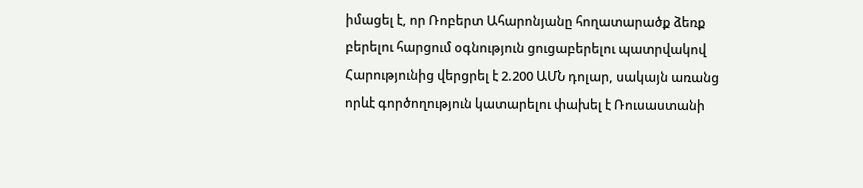իմացել է, որ Ռոբերտ Ահարոնյանը հողատարածք ձեռք բերելու հարցում օգնություն ցուցաբերելու պատրվակով Հարությունից վերցրել է 2.200 ԱՄՆ դոլար, սակայն առանց որևէ գործողություն կատարելու փախել է Ռուսաստանի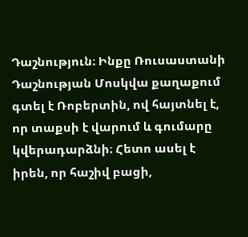Դաշնություն։ Ինքը Ռուսաստանի Դաշնության Մոսկվա քաղաքում գտել է Ռոբերտին, ով հայտնել է, որ տաքսի է վարում և գումարը կվերադարձնի։ Հետո ասել է իրեն, որ հաշիվ բացի,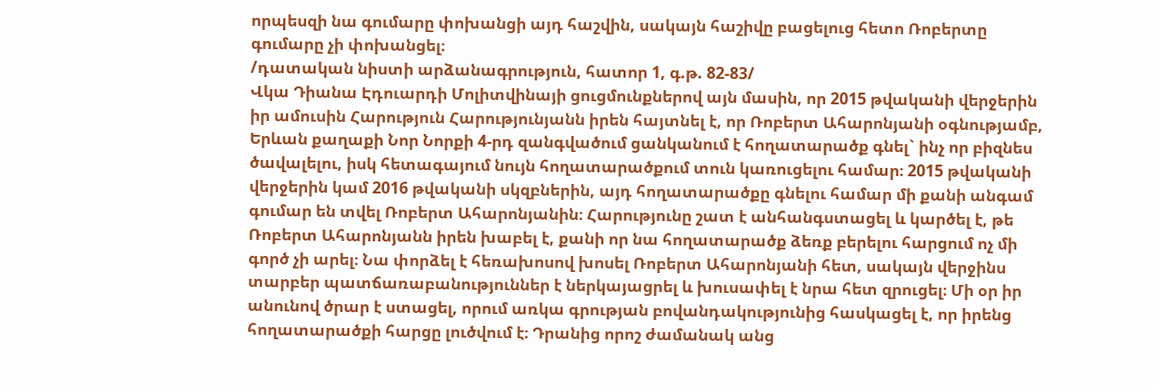որպեսզի նա գումարը փոխանցի այդ հաշվին, սակայն հաշիվը բացելուց հետո Ռոբերտը գումարը չի փոխանցել։
/դատական նիստի արձանագրություն, հատոր 1, գ.թ. 82-83/
Վկա Դիանա Էդուարդի Մոլիտվինայի ցուցմունքներով այն մասին, որ 2015 թվականի վերջերին իր ամուսին Հարություն Հարությունյանն իրեն հայտնել է, որ Ռոբերտ Ահարոնյանի օգնությամբ, Երևան քաղաքի Նոր Նորքի 4-րդ զանգվածում ցանկանում է հողատարածք գնել` ինչ որ բիզնես ծավալելու, իսկ հետագայում նույն հողատարածքում տուն կառուցելու համար։ 2015 թվականի վերջերին կամ 2016 թվականի սկզբներին, այդ հողատարածքը գնելու համար մի քանի անգամ գումար են տվել Ռոբերտ Ահարոնյանին։ Հարությունը շատ է անհանգստացել և կարծել է, թե Ռոբերտ Ահարոնյանն իրեն խաբել է, քանի որ նա հողատարածք ձեռք բերելու հարցում ոչ մի գործ չի արել։ Նա փորձել է հեռախոսով խոսել Ռոբերտ Ահարոնյանի հետ, սակայն վերջինս տարբեր պատճառաբանություններ է ներկայացրել և խուսափել է նրա հետ զրուցել։ Մի օր իր անունով ծրար է ստացել, որում առկա գրության բովանդակությունից հասկացել է, որ իրենց հողատարածքի հարցը լուծվում է։ Դրանից որոշ ժամանակ անց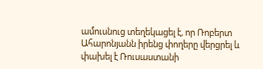ամուսնուց տեղեկացել է, որ Ռոբերտ Ահարոնյանն իրենց փողերը վերցրել և փախել է Ռուսաստանի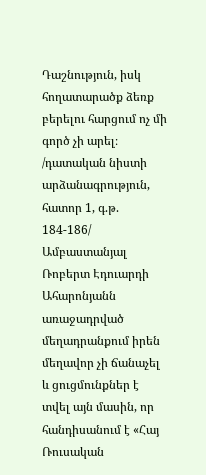Դաշնություն, իսկ հողատարածք ձեռք բերելու հարցում ոչ մի գործ չի արել։
/դատական նիստի արձանագրություն, հատոր 1, գ.թ. 184-186/
Ամբաստանյալ Ռոբերտ Էդուարդի Ահարոնյանն առաջադրված մեղադրանքում իրեն մեղավոր չի ճանաչել և ցուցմունքներ է տվել այն մասին, որ հանդիսանում է «Հայ Ռուսական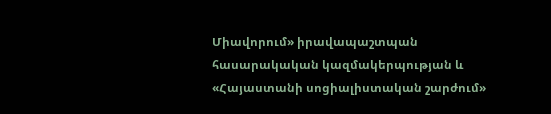Միավորում» իրավապաշտպան հասարակական կազմակերպության և «Հայաստանի սոցիալիստական շարժում»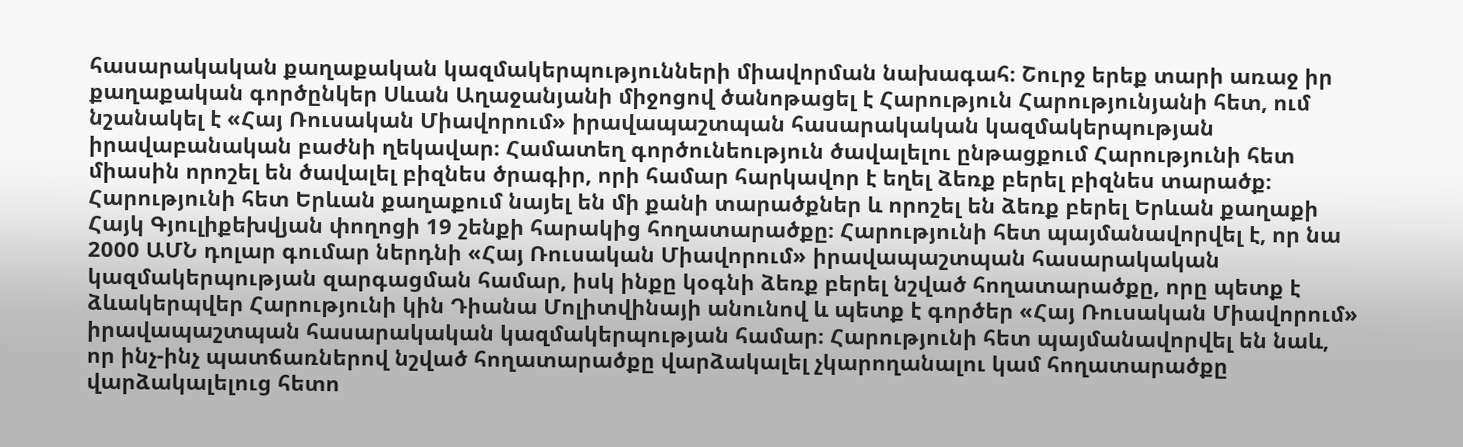հասարակական քաղաքական կազմակերպությունների միավորման նախագահ։ Շուրջ երեք տարի առաջ իր քաղաքական գործընկեր Սևան Աղաջանյանի միջոցով ծանոթացել է Հարություն Հարությունյանի հետ, ում նշանակել է «Հայ Ռուսական Միավորում» իրավապաշտպան հասարակական կազմակերպության իրավաբանական բաժնի ղեկավար։ Համատեղ գործունեություն ծավալելու ընթացքում Հարությունի հետ միասին որոշել են ծավալել բիզնես ծրագիր, որի համար հարկավոր է եղել ձեռք բերել բիզնես տարածք։ Հարությունի հետ Երևան քաղաքում նայել են մի քանի տարածքներ և որոշել են ձեռք բերել Երևան քաղաքի Հայկ Գյուլիքեխվյան փողոցի 19 շենքի հարակից հողատարածքը։ Հարությունի հետ պայմանավորվել է, որ նա 2000 ԱՄՆ դոլար գումար ներդնի «Հայ Ռուսական Միավորում» իրավապաշտպան հասարակական կազմակերպության զարգացման համար, իսկ ինքը կօգնի ձեռք բերել նշված հողատարածքը, որը պետք է ձևակերպվեր Հարությունի կին Դիանա Մոլիտվինայի անունով և պետք է գործեր «Հայ Ռուսական Միավորում» իրավապաշտպան հասարակական կազմակերպության համար։ Հարությունի հետ պայմանավորվել են նաև, որ ինչ-ինչ պատճառներով նշված հողատարածքը վարձակալել չկարողանալու կամ հողատարածքը վարձակալելուց հետո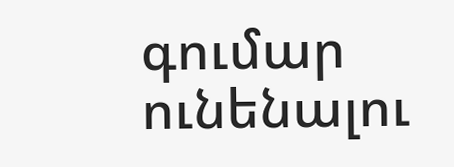գումար ունենալու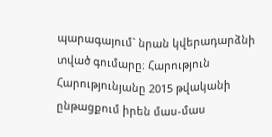պարագայում` նրան կվերադարձնի տված գումարը։ Հարություն Հարությունյանը 2015 թվականի ընթացքում իրեն մաս-մաս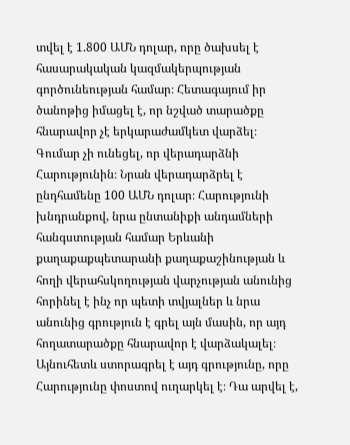տվել է 1.800 ԱՄՆ դոլար, որը ծախսել է հասարակական կազմակերպության գործունեության համար։ Հետագայում իր ծանոթից իմացել է, որ նշված տարածքը հնարավոր չէ երկարաժամկետ վարձել։ Գումար չի ունեցել, որ վերադարձնի Հարությունին։ Նրան վերադարձրել է ընդհամենը 100 ԱՄՆ դոլար։ Հարությունի խնդրանքով, նրա ընտանիքի անդամների հանգստության համար Երևանի քաղաքաքպետարանի քաղաքաշինության և հողի վերահսկողության վարչության անունից հորինել է ինչ որ պետի տվյալներ և նրա անունից գրություն է գրել այն մասին, որ այդ հողատարածքը հնարավոր է վարձակալել։ Այնուհետև ստորագրել է այդ գրությունը, որը Հարությունը փոստով ուղարկել է։ Դա արվել է,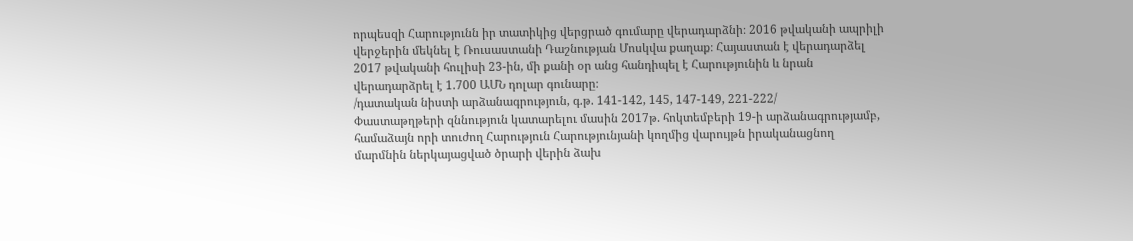որպեսզի Հարությունն իր տատիկից վերցրած գումարը վերադարձնի։ 2016 թվականի ապրիլի վերջերին մեկնել է Ռուսաստանի Դաշնության Մոսկվա քաղաք։ Հայաստան է վերադարձել 2017 թվականի հուլիսի 23-ին, մի քանի օր անց հանդիպել է Հարությունին և նրան վերադարձրել է 1.700 ԱՄՆ դոլար գունարը։
/դատական նիստի արձանագրություն, գ.թ. 141-142, 145, 147-149, 221-222/
Փաստաթղթերի զննություն կատարելու մասին 2017թ. հոկտեմբերի 19-ի արձանագրությամբ, համաձայն որի տուժող Հարություն Հարությունյանի կողմից վարույթն իրականացնող մարմնին ներկայացված ծրարի վերին ձախ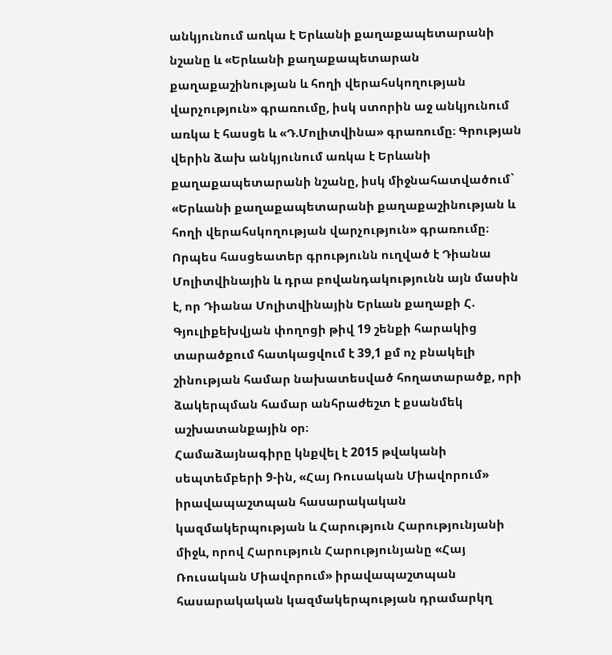անկյունում առկա է Երևանի քաղաքապետարանի նշանը և «Երևանի քաղաքապետարան քաղաքաշինության և հողի վերահսկողության վարչություն» գրառումը, իսկ ստորին աջ անկյունում առկա է հասցե և «Դ.Մոլիտվինա» գրառումը։ Գրության վերին ձախ անկյունում առկա է Երևանի քաղաքապետարանի նշանը, իսկ միջնահատվածում` «Երևանի քաղաքապետարանի քաղաքաշինության և հողի վերահսկողության վարչություն» գրառումը։ Որպես հասցեատեր գրությունն ուղված է Դիանա Մոլիտվինային և դրա բովանդակությունն այն մասին է, որ Դիանա Մոլիտվինային Երևան քաղաքի Հ. Գյուլիքեխվյան փողոցի թիվ 19 շենքի հարակից տարածքում հատկացվում է 39,1 քմ ոչ բնակելի շինության համար նախատեսված հողատարածք, որի ձակերպման համար անհրաժեշտ է քսանմեկ աշխատանքային օր։
Համաձայնագիրը կնքվել է 2015 թվականի սեպտեմբերի 9-ին, «Հայ Ռուսական Միավորում» իրավապաշտպան հասարակական կազմակերպության և Հարություն Հարությունյանի միջև, որով Հարություն Հարությունյանը «Հայ Ռուսական Միավորում» իրավապաշտպան հասարակական կազմակերպության դրամարկղ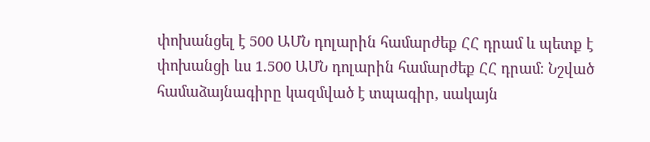փոխանցել է 500 ԱՄՆ դոլարին համարժեք ՀՀ դրամ և պետք է փոխանցի ևս 1.500 ԱՄՆ դոլարին համարժեք ՀՀ դրամ։ Նշված համաձայնագիրը կազմված է տպագիր, սակայն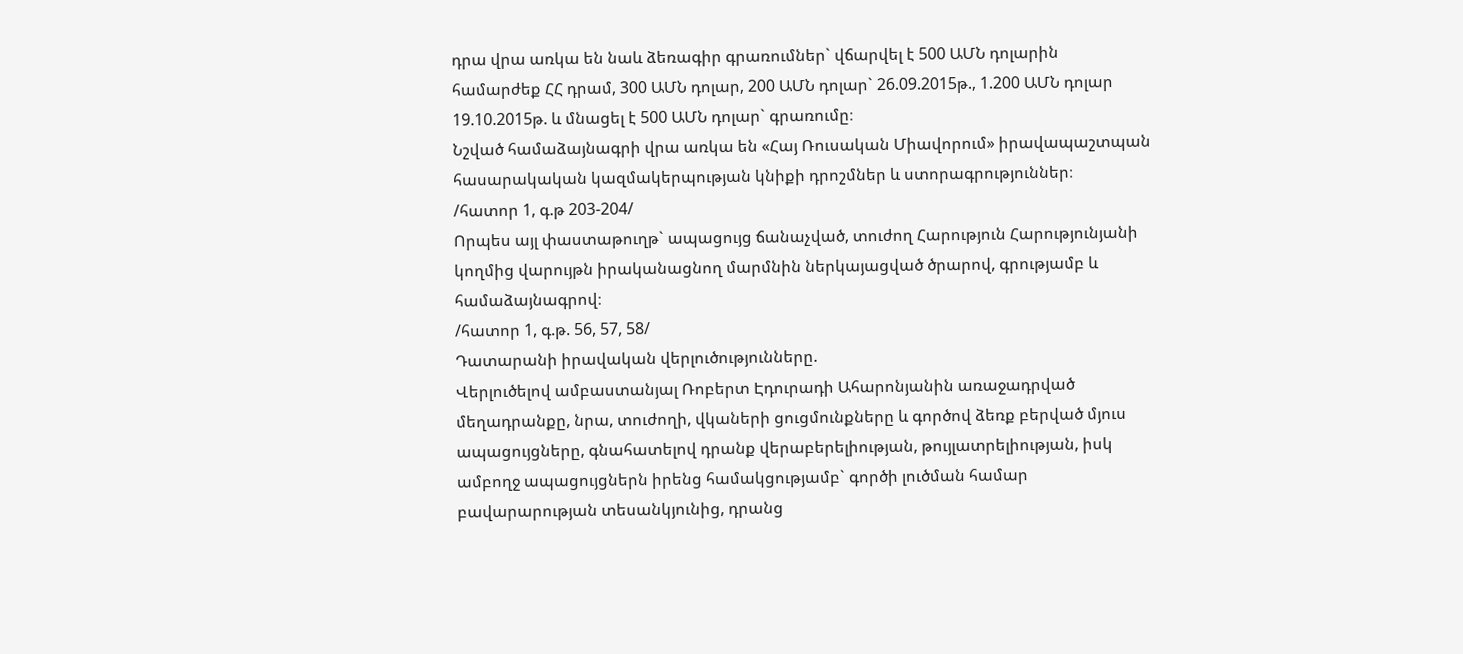դրա վրա առկա են նաև ձեռագիր գրառումներ` վճարվել է 500 ԱՄՆ դոլարին համարժեք ՀՀ դրամ, 300 ԱՄՆ դոլար, 200 ԱՄՆ դոլար` 26.09.2015թ., 1.200 ԱՄՆ դոլար 19.10.2015թ. և մնացել է 500 ԱՄՆ դոլար` գրառումը։
Նշված համաձայնագրի վրա առկա են «Հայ Ռուսական Միավորում» իրավապաշտպան հասարակական կազմակերպության կնիքի դրոշմներ և ստորագրություններ։
/հատոր 1, գ.թ 203-204/
Որպես այլ փաստաթուղթ` ապացույց ճանաչված, տուժող Հարություն Հարությունյանի կողմից վարույթն իրականացնող մարմնին ներկայացված ծրարով, գրությամբ և համաձայնագրով։
/հատոր 1, գ.թ. 56, 57, 58/
Դատարանի իրավական վերլուծությունները.
Վերլուծելով ամբաստանյալ Ռոբերտ Էդուրադի Ահարոնյանին առաջադրված մեղադրանքը, նրա, տուժողի, վկաների ցուցմունքները և գործով ձեռք բերված մյուս ապացույցները, գնահատելով դրանք վերաբերելիության, թույլատրելիության, իսկ ամբողջ ապացույցներն իրենց համակցությամբ` գործի լուծման համար բավարարության տեսանկյունից, դրանց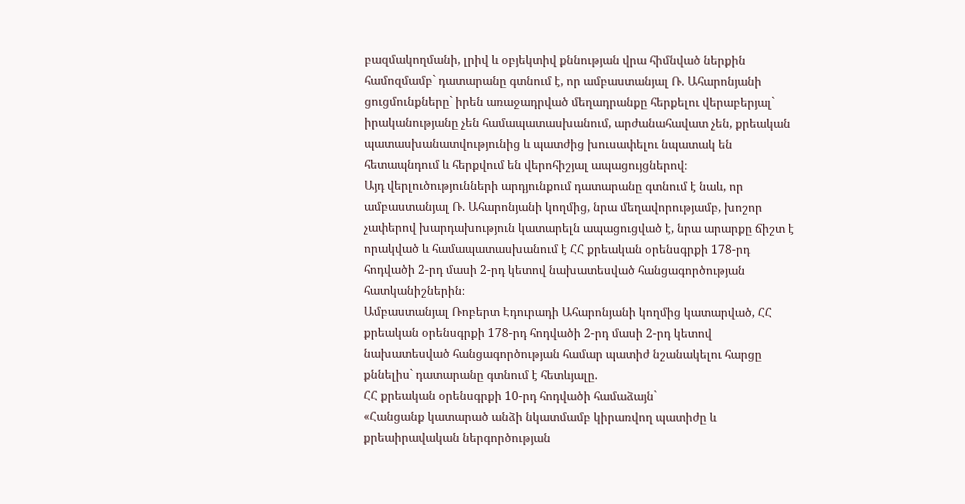բազմակողմանի, լրիվ և օբյեկտիվ քննության վրա հիմնված ներքին համոզմամբ` դատարանը գտնում է, որ ամբաստանյալ Ռ. Ահարոնյանի ցուցմունքները` իրեն առաջադրված մեղադրանքը հերքելու վերաբերյալ` իրականությանը չեն համապատասխանում, արժանահավատ չեն, քրեական պատասխանատվությունից և պատժից խուսափելու նպատակ են հետապնդում և հերքվում են վերոհիշյալ ապացույցներով։
Այդ վերլուծությունների արդյունքում դատարանը գտնում է նաև, որ ամբաստանյալ Ռ. Ահարոնյանի կողմից, նրա մեղավորությամբ, խոշոր չափերով խարդախություն կատարելն ապացուցված է, նրա արարքը ճիշտ է որակված և համապատասխանում է ՀՀ քրեական օրենսգրքի 178-րդ հոդվածի 2-րդ մասի 2-րդ կետով նախատեսված հանցագործության հատկանիշներին։
Ամբաստանյալ Ռոբերտ Էդուրադի Ահարոնյանի կողմից կատարված, ՀՀ քրեական օրենսգրքի 178-րդ հոդվածի 2-րդ մասի 2-րդ կետով նախատեսված հանցագործության համար պատիժ նշանակելու հարցը քննելիս` դատարանը գտնում է հետևյալը.
ՀՀ քրեական օրենսգրքի 10-րդ հոդվածի համաձայն`
«Հանցանք կատարած անձի նկատմամբ կիրառվող պատիժը և քրեաիրավական ներգործության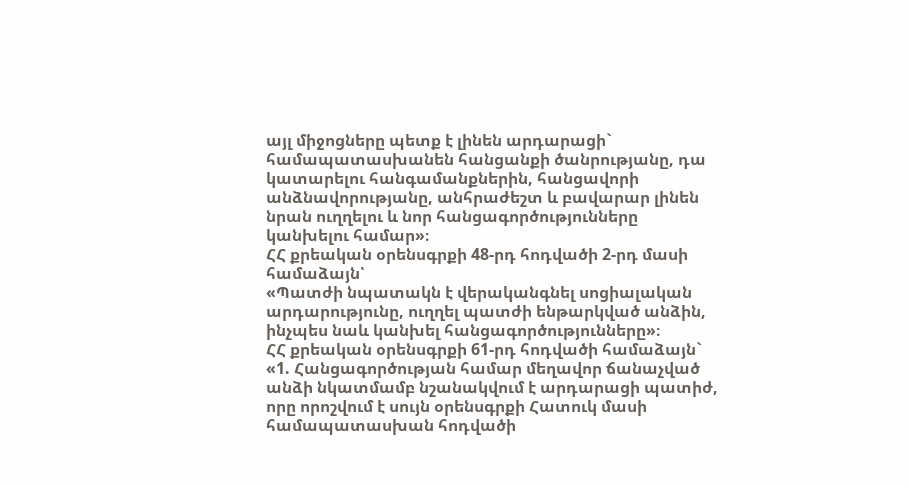այլ միջոցները պետք է լինեն արդարացի` համապատասխանեն հանցանքի ծանրությանը, դա կատարելու հանգամանքներին, հանցավորի անձնավորությանը, անհրաժեշտ և բավարար լինեն նրան ուղղելու և նոր հանցագործությունները կանխելու համար»։
ՀՀ քրեական օրենսգրքի 48-րդ հոդվածի 2-րդ մասի համաձայն՝
«Պատժի նպատակն է վերականգնել սոցիալական արդարությունը, ուղղել պատժի ենթարկված անձին, ինչպես նաև կանխել հանցագործությունները»։
ՀՀ քրեական օրենսգրքի 61-րդ հոդվածի համաձայն`
«1. Հանցագործության համար մեղավոր ճանաչված անձի նկատմամբ նշանակվում է արդարացի պատիժ, որը որոշվում է սույն օրենսգրքի Հատուկ մասի համապատասխան հոդվածի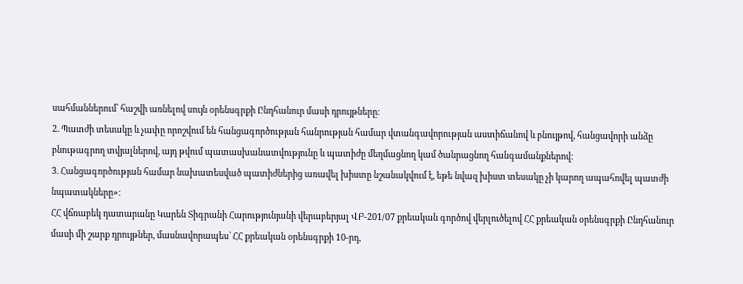սահմաններում` հաշվի առնելով սույն օրենսգրքի Ընդհանուր մասի դրույթները։
2. Պատժի տեսակը և չափը որոշվում են հանցագործության հանրության համար վտանգավորության աստիճանով և բնույթով, հանցավորի անձը բնութագրող տվյալներով, այդ թվում պատասխանատվությունը և պատիժը մեղմացնող կամ ծանրացնող հանգամանքներով։
3. Հանցագործության համար նախատեսված պատիժներից առավել խիստը նշանակվում է, եթե նվազ խիստ տեսակը չի կարող ապահովել պատժի նպատակները»։
ՀՀ վճռաբեկ դատարանը Կարեն Տիգրանի Հարությունյանի վերաբերյալ ՎԲ-201/07 քրեական գործով վերլուծելով ՀՀ քրեական օրենսգրքի Ընդհանուր մասի մի շարք դրույթներ, մասնավորապես` ՀՀ քրեական օրենսգրքի 10-րդ,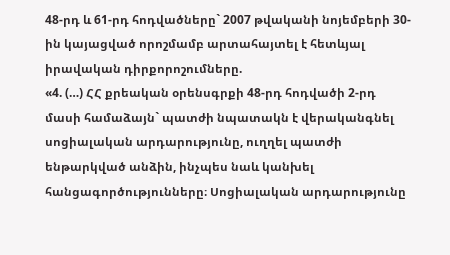48-րդ և 61-րդ հոդվածները` 2007 թվականի նոյեմբերի 30-ին կայացված որոշմամբ արտահայտել է հետևյալ իրավական դիրքորոշումները.
«4. (…) ՀՀ քրեական օրենսգրքի 48-րդ հոդվածի 2-րդ մասի համաձայն` պատժի նպատակն է վերականգնել սոցիալական արդարությունը, ուղղել պատժի ենթարկված անձին, ինչպես նաև կանխել հանցագործությունները։ Սոցիալական արդարությունը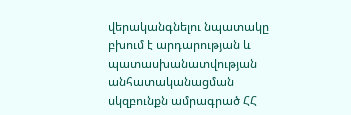վերականգնելու նպատակը բխում է արդարության և պատասխանատվության անհատականացման սկզբունքն ամրագրած ՀՀ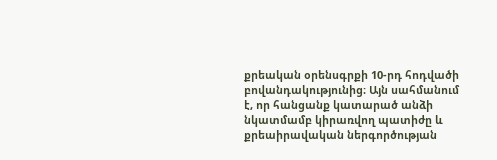քրեական օրենսգրքի 10-րդ հոդվածի բովանդակությունից։ Այն սահմանում է, որ հանցանք կատարած անձի նկատմամբ կիրառվող պատիժը և քրեաիրավական ներգործության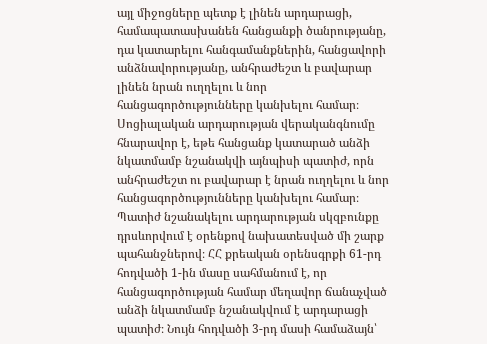այլ միջոցները պետք է լինեն արդարացի, համապատասխանեն հանցանքի ծանրությանը, դա կատարելու հանգամանքներին, հանցավորի անձնավորությանը, անհրաժեշտ և բավարար լինեն նրան ուղղելու և նոր հանցագործությունները կանխելու համար։ Սոցիալական արդարության վերականգնումը հնարավոր է, եթե հանցանք կատարած անձի նկատմամբ նշանակվի այնպիսի պատիժ, որն անհրաժեշտ ու բավարար է նրան ուղղելու և նոր հանցագործությունները կանխելու համար։
Պատիժ նշանակելու արդարության սկզբունքը դրսևորվում է օրենքով նախատեսված մի շարք պահանջներով։ ՀՀ քրեական օրենսգրքի 61-րդ հոդվածի 1-ին մասը սահմանում է, որ հանցագործության համար մեղավոր ճանաչված անձի նկատմամբ նշանակվում է արդարացի պատիժ։ Նույն հոդվածի 3-րդ մասի համաձայն՝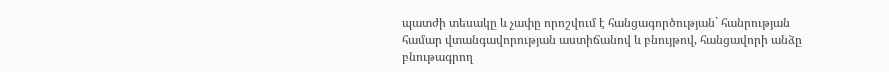պատժի տեսակը և չափը որոշվում է հանցագործության` հանրության համար վտանգավորության աստիճանով և բնույթով, հանցավորի անձը բնութագրող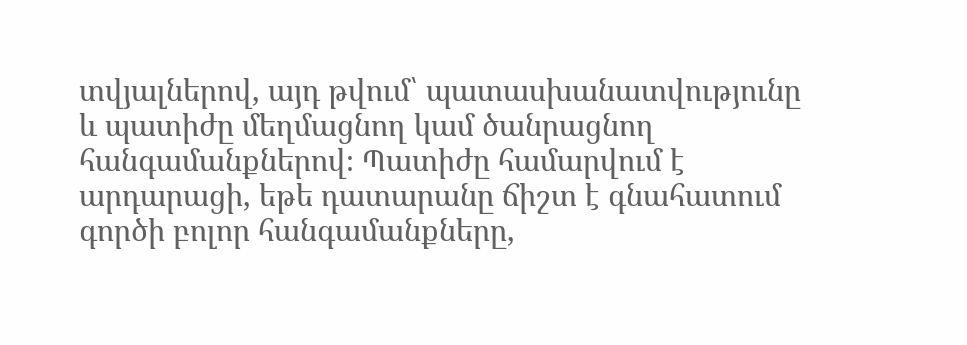տվյալներով, այդ թվում՝ պատասխանատվությունը և պատիժը մեղմացնող կամ ծանրացնող հանգամանքներով։ Պատիժը համարվում է արդարացի, եթե դատարանը ճիշտ է գնահատում գործի բոլոր հանգամանքները,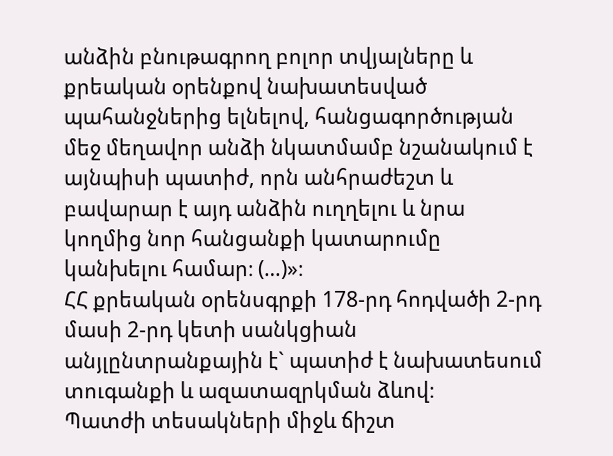անձին բնութագրող բոլոր տվյալները և քրեական օրենքով նախատեսված պահանջներից ելնելով, հանցագործության մեջ մեղավոր անձի նկատմամբ նշանակում է այնպիսի պատիժ, որն անհրաժեշտ և բավարար է այդ անձին ուղղելու և նրա կողմից նոր հանցանքի կատարումը կանխելու համար։ (…)»։
ՀՀ քրեական օրենսգրքի 178-րդ հոդվածի 2-րդ մասի 2-րդ կետի սանկցիան անյլընտրանքային է` պատիժ է նախատեսում տուգանքի և ազատազրկման ձևով։
Պատժի տեսակների միջև ճիշտ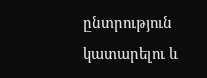ընտրություն կատարելու և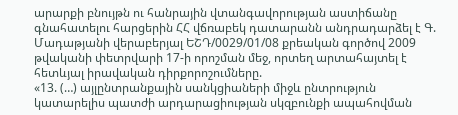արարքի բնույթն ու հանրային վտանգավորության աստիճանը գնահատելու հարցերին ՀՀ վճռաբեկ դատարանն անդրադարձել է Գ. Մադաթյանի վերաբերյալ ԵՇԴ/0029/01/08 քրեական գործով 2009 թվականի փետրվարի 17-ի որոշման մեջ, որտեղ արտահայտել է հետևյալ իրավական դիրքորոշումները.
«13. (…) այլընտրանքային սանկցիաների միջև ընտրություն կատարելիս պատժի արդարացիության սկզբունքի ապահովման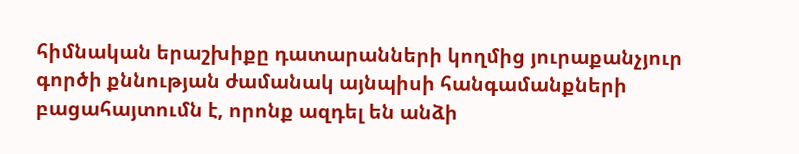հիմնական երաշխիքը դատարանների կողմից յուրաքանչյուր գործի քննության ժամանակ այնպիսի հանգամանքների բացահայտումն է, որոնք ազդել են անձի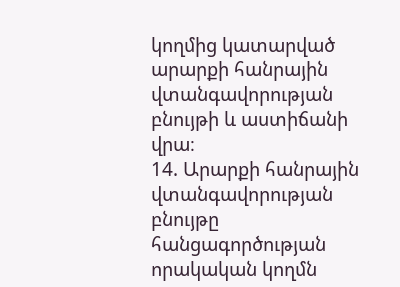կողմից կատարված արարքի հանրային վտանգավորության բնույթի և աստիճանի վրա։
14. Արարքի հանրային վտանգավորության բնույթը հանցագործության որակական կողմն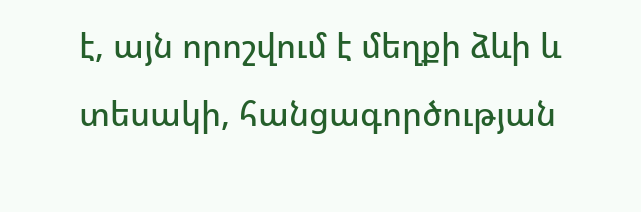է, այն որոշվում է մեղքի ձևի և տեսակի, հանցագործության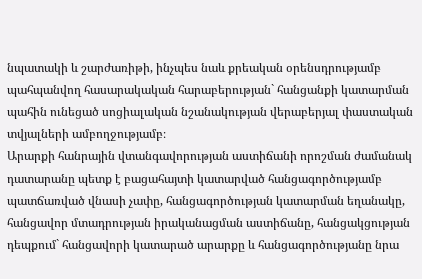նպատակի և շարժառիթի, ինչպես նաև քրեական օրենսդրությամբ պահպանվող հասարակական հարաբերության` հանցանքի կատարման պահին ունեցած սոցիալական նշանակության վերաբերյալ փաստական տվյալների ամբողջությամբ։
Արարքի հանրային վտանգավորության աստիճանի որոշման ժամանակ դատարանը պետք է բացահայտի կատարված հանցագործությամբ պատճառված վնասի չափը, հանցագործության կատարման եղանակը, հանցավոր մտադրության իրականացման աստիճանը, հանցակցության դեպքում` հանցավորի կատարած արարքը և հանցագործությանը նրա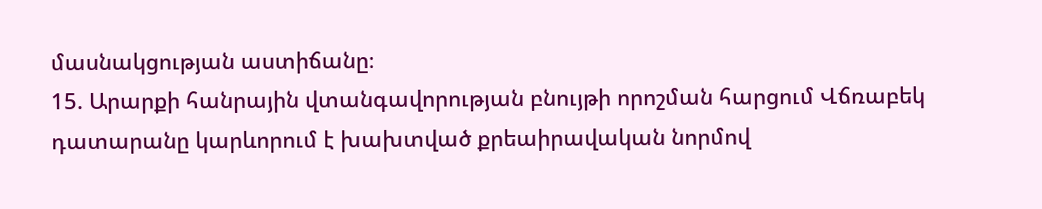մասնակցության աստիճանը։
15. Արարքի հանրային վտանգավորության բնույթի որոշման հարցում Վճռաբեկ դատարանը կարևորում է խախտված քրեաիրավական նորմով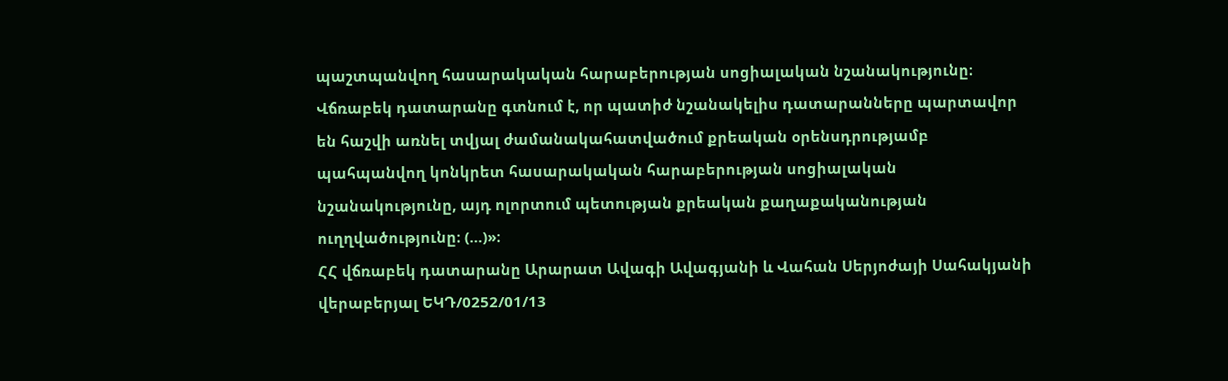պաշտպանվող հասարակական հարաբերության սոցիալական նշանակությունը։ Վճռաբեկ դատարանը գտնում է, որ պատիժ նշանակելիս դատարանները պարտավոր են հաշվի առնել տվյալ ժամանակահատվածում քրեական օրենսդրությամբ պահպանվող կոնկրետ հասարակական հարաբերության սոցիալական նշանակությունը, այդ ոլորտում պետության քրեական քաղաքականության ուղղվածությունը։ (…)»։
ՀՀ վճռաբեկ դատարանը Արարատ Ավագի Ավագյանի և Վահան Սերյոժայի Սահակյանի վերաբերյալ ԵԿԴ/0252/01/13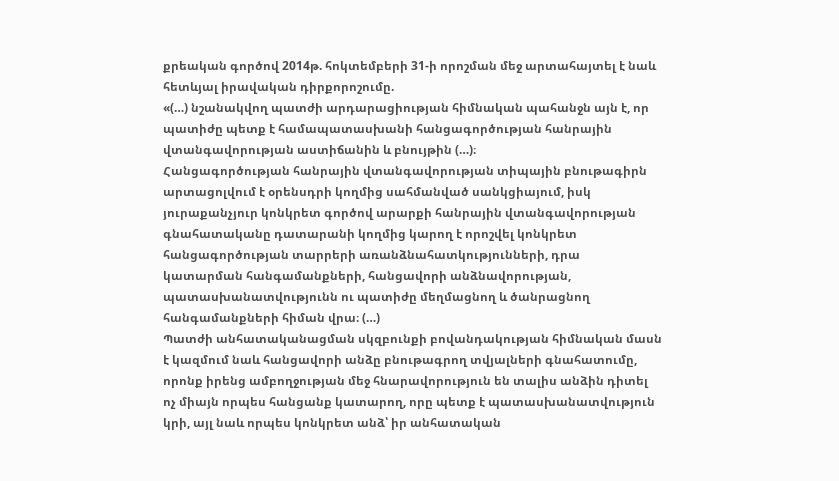քրեական գործով 2014թ. հոկտեմբերի 31-ի որոշման մեջ արտահայտել է նաև հետևյալ իրավական դիրքորոշումը.
«(…) նշանակվող պատժի արդարացիության հիմնական պահանջն այն է, որ պատիժը պետք է համապատասխանի հանցագործության հանրային վտանգավորության աստիճանին և բնույթին (…)։
Հանցագործության հանրային վտանգավորության տիպային բնութագիրն արտացոլվում է օրենսդրի կողմից սահմանված սանկցիայում, իսկ յուրաքանչյուր կոնկրետ գործով արարքի հանրային վտանգավորության գնահատականը դատարանի կողմից կարող է որոշվել կոնկրետ հանցագործության տարրերի առանձնահատկությունների, դրա կատարման հանգամանքների, հանցավորի անձնավորության, պատասխանատվությունն ու պատիժը մեղմացնող և ծանրացնող հանգամանքների հիման վրա։ (…)
Պատժի անհատականացման սկզբունքի բովանդակության հիմնական մասն է կազմում նաև հանցավորի անձը բնութագրող տվյալների գնահատումը, որոնք իրենց ամբողջության մեջ հնարավորություն են տալիս անձին դիտել ոչ միայն որպես հանցանք կատարող, որը պետք է պատասխանատվություն կրի, այլ նաև որպես կոնկրետ անձ՝ իր անհատական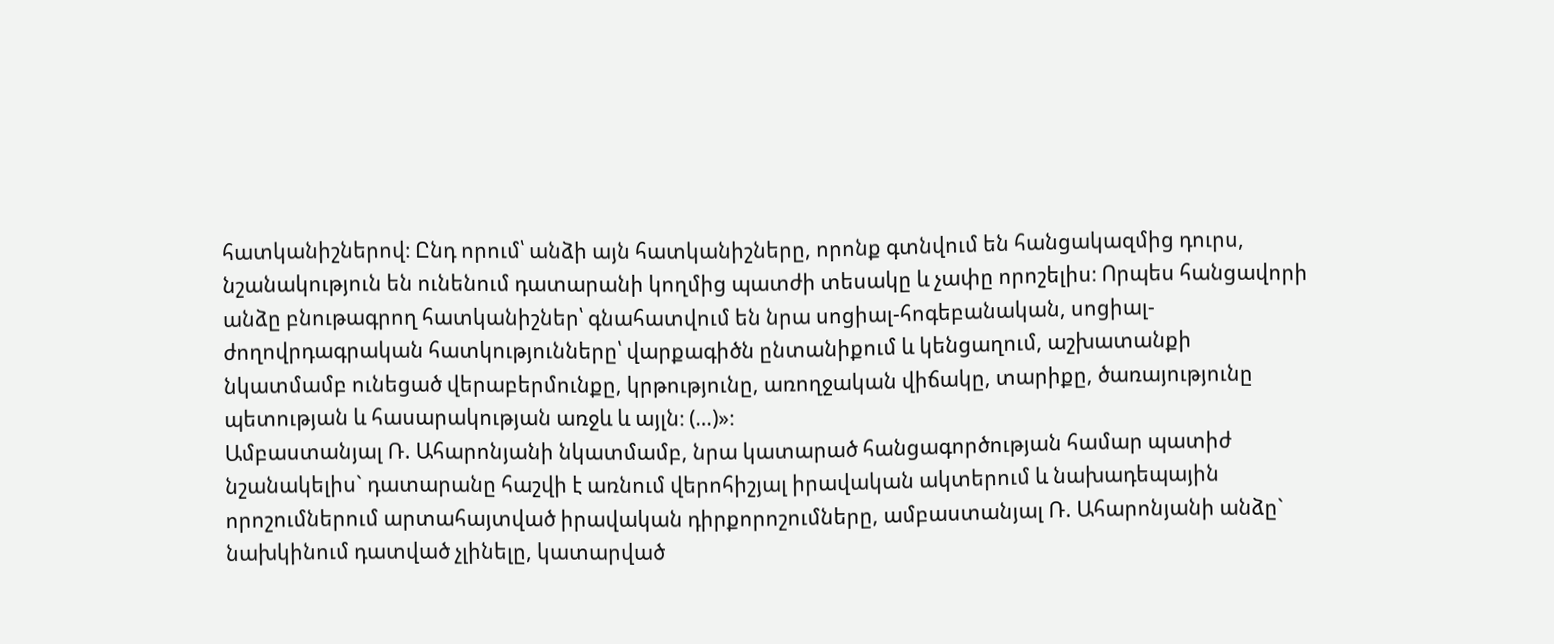հատկանիշներով։ Ընդ որում՝ անձի այն հատկանիշները, որոնք գտնվում են հանցակազմից դուրս, նշանակություն են ունենում դատարանի կողմից պատժի տեսակը և չափը որոշելիս։ Որպես հանցավորի անձը բնութագրող հատկանիշներ՝ գնահատվում են նրա սոցիալ-հոգեբանական, սոցիալ-ժողովրդագրական հատկությունները՝ վարքագիծն ընտանիքում և կենցաղում, աշխատանքի նկատմամբ ունեցած վերաբերմունքը, կրթությունը, առողջական վիճակը, տարիքը, ծառայությունը պետության և հասարակության առջև և այլն։ (…)»։
Ամբաստանյալ Ռ. Ահարոնյանի նկատմամբ, նրա կատարած հանցագործության համար պատիժ նշանակելիս` դատարանը հաշվի է առնում վերոհիշյալ իրավական ակտերում և նախադեպային որոշումներում արտահայտված իրավական դիրքորոշումները, ամբաստանյալ Ռ. Ահարոնյանի անձը` նախկինում դատված չլինելը, կատարված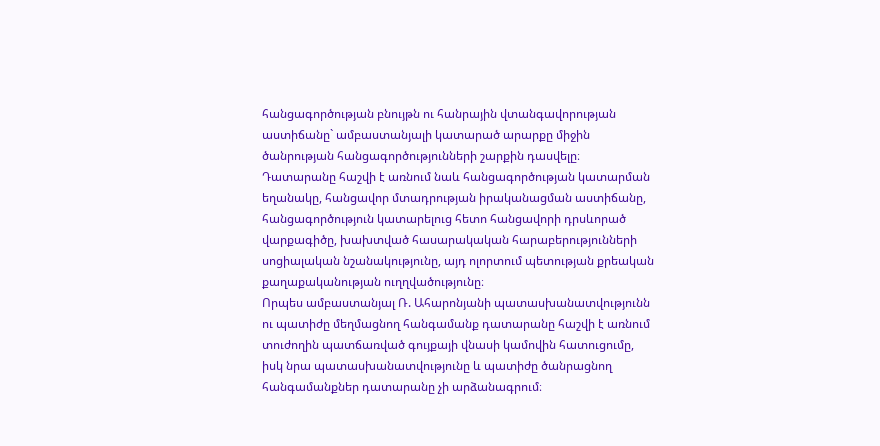հանցագործության բնույթն ու հանրային վտանգավորության աստիճանը` ամբաստանյալի կատարած արարքը միջին ծանրության հանցագործությունների շարքին դասվելը։
Դատարանը հաշվի է առնում նաև հանցագործության կատարման եղանակը, հանցավոր մտադրության իրականացման աստիճանը, հանցագործություն կատարելուց հետո հանցավորի դրսևորած վարքագիծը, խախտված հասարակական հարաբերությունների սոցիալական նշանակությունը, այդ ոլորտում պետության քրեական քաղաքականության ուղղվածությունը։
Որպես ամբաստանյալ Ռ. Ահարոնյանի պատասխանատվությունն ու պատիժը մեղմացնող հանգամանք դատարանը հաշվի է առնում տուժողին պատճառված գույքայի վնասի կամովին հատուցումը, իսկ նրա պատասխանատվությունը և պատիժը ծանրացնող հանգամանքներ դատարանը չի արձանագրում։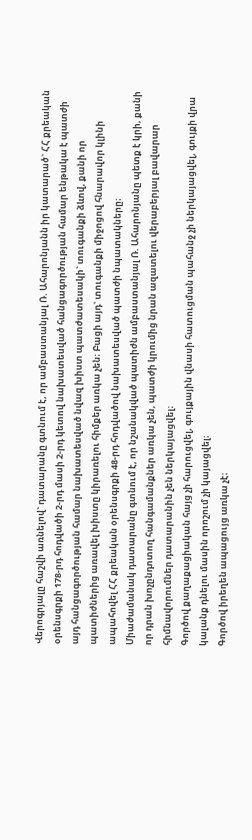Վերոգրյալը հաշվի առնելով` դատարանը գտնում է, որ ամբաստանյալ Ռ. Ահարոնյանն իր կատարած` ՀՀ քրեական օրենսգրքի 178-րդ հոդվածի 2-րդ մասի 2-րդ կետով նախատեսված հանցագործության համար ենթակա է պատժի այդ հանցագործության համար նախատեսված նվազ խիստ պատժատեսակի` տուգանքի ձևով, քանի որ պատիժներից առավել խիստը կիրառելու հիմքեր առկա չեն։ Բացի այդ` տուգանքի միջոցով հնարավոր կլինի ապահովել ՀՀ քրեական օրենսգրքի 48-րդ հոդվածով նախատեսված պատժի նպատակները։
Միաժամանակ դատարանը գտնում է, որ նշանակված պատիժն ամբաստանյալ Ռ. Ահարոնյանը պետք է կրի, քանի որ դրան խոչընդոտող հանգամանքներ առկա չեն, պատժի կրումից նրան ազատելու վերաբերյալ բավարար հիմնավորումներ դատարանին չեն ներկայացվել։
Գործով քաղաքացիական հայց չի հարուցվել, գույքային վնասի հատուցման պահանջ չի ներկայացվել, գույքի վրա կալանք դնելու մասին որոշում չի կայացվել։
Գործով իրեղեն ապացույց առկա չէ։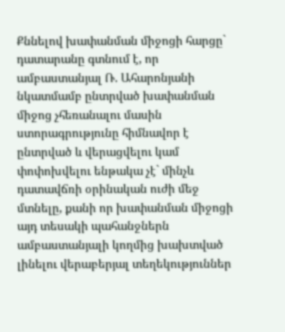Քննելով խափանման միջոցի հարցը` դատարանը գտնում է, որ ամբաստանյալ Ռ. Ահարոնյանի նկատմամբ ընտրված խափանման միջոց չհեռանալու մասին ստորագրությունը հիմնավոր է ընտրված և վերացվելու կամ փոփոխվելու ենթակա չէ` մինչև դատավճռի օրինական ուժի մեջ մտնելը, քանի որ խափանման միջոցի այդ տեսակի պահանջներն ամբաստանյալի կողմից խախտված լինելու վերաբերյալ տեղեկություններ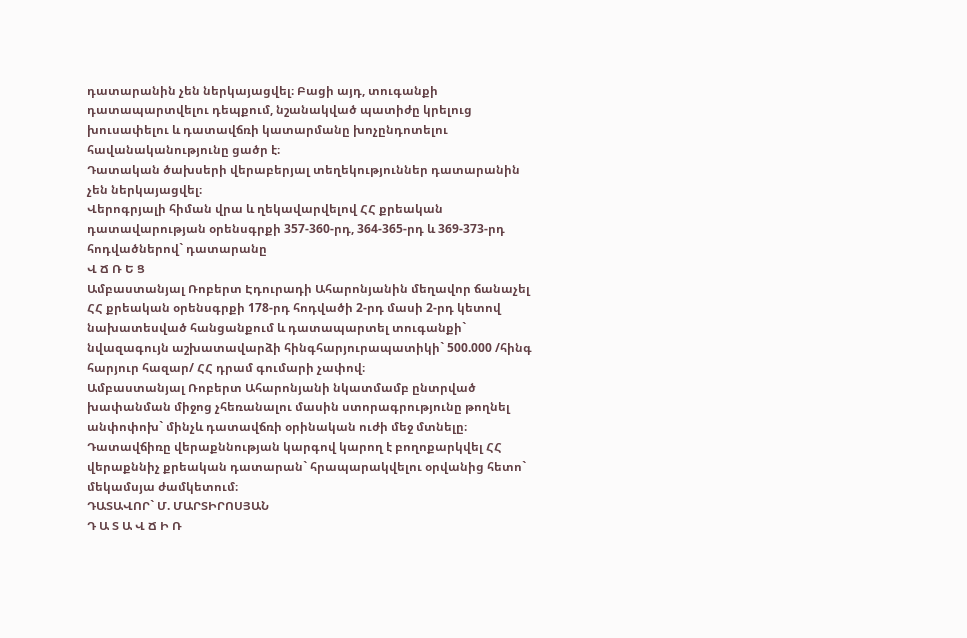դատարանին չեն ներկայացվել։ Բացի այդ, տուգանքի դատապարտվելու դեպքում, նշանակված պատիժը կրելուց խուսափելու և դատավճռի կատարմանը խոչընդոտելու հավանականությունը ցածր է։
Դատական ծախսերի վերաբերյալ տեղեկություններ դատարանին չեն ներկայացվել։
Վերոգրյալի հիման վրա և ղեկավարվելով ՀՀ քրեական դատավարության օրենսգրքի 357-360-րդ, 364-365-րդ և 369-373-րդ հոդվածներով` դատարանը
Վ Ճ Ռ Ե Ց
Ամբաստանյալ Ռոբերտ Էդուրադի Ահարոնյանին մեղավոր ճանաչել ՀՀ քրեական օրենսգրքի 178-րդ հոդվածի 2-րդ մասի 2-րդ կետով նախատեսված հանցանքում և դատապարտել տուգանքի` նվազագույն աշխատավարձի հինգհարյուրապատիկի` 500.000 /հինգ հարյուր հազար/ ՀՀ դրամ գումարի չափով։
Ամբաստանյալ Ռոբերտ Ահարոնյանի նկատմամբ ընտրված խափանման միջոց չհեռանալու մասին ստորագրությունը թողնել անփոփոխ` մինչև դատավճռի օրինական ուժի մեջ մտնելը։
Դատավճիռը վերաքննության կարգով կարող է բողոքարկվել ՀՀ վերաքննիչ քրեական դատարան` հրապարակվելու օրվանից հետո` մեկամսյա ժամկետում։
ԴԱՏԱՎՈՐ` Մ. ՄԱՐՏԻՐՈՍՅԱՆ
Դ Ա Տ Ա Վ Ճ Ի Ռ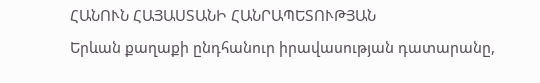ՀԱՆՈՒՆ ՀԱՅԱՍՏԱՆԻ ՀԱՆՐԱՊԵՏՈՒԹՅԱՆ
Երևան քաղաքի ընդհանուր իրավասության դատարանը,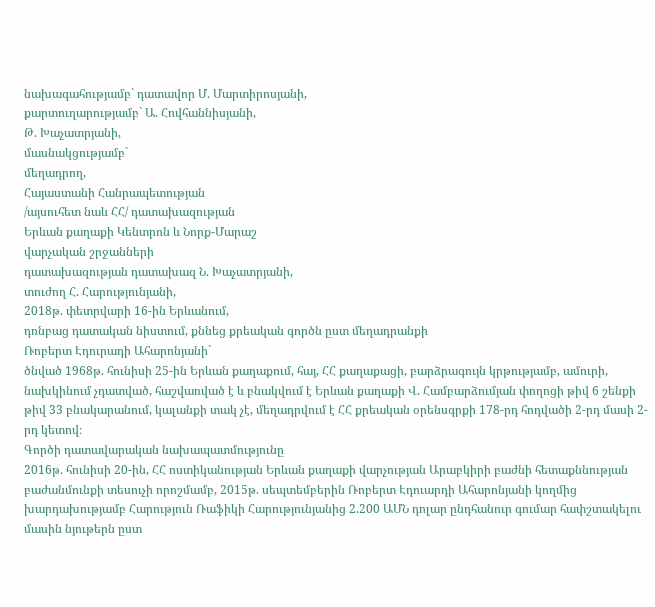նախագահությամբ` դատավոր Մ. Մարտիրոսյանի,
քարտուղարությամբ` Ա. Հովհաննիսյանի,
Թ. Խաչատրյանի,
մասնակցությամբ`
մեղադրող,
Հայաստանի Հանրապետության
/այսուհետ նաև ՀՀ/ դատախազության
Երևան քաղաքի Կենտրոն և Նորք-Մարաշ
վարչական շրջանների
դատախազության դատախազ Ն. Խաչատրյանի,
տուժող Հ. Հարությունյանի,
2018թ. փետրվարի 16-ին Երևանում,
դռնբաց դատական նիստում, քննեց քրեական գործն ըստ մեղադրանքի
Ռոբերտ Էդուրադի Ահարոնյանի`
ծնված 1968թ. հունիսի 25-ին Երևան քաղաքում, հայ, ՀՀ քաղաքացի, բարձրագույն կրթությամբ, ամուրի, նախկինում չդատված, հաշվառված է և բնակվում է Երևան քաղաքի Վ. Համբարձումյան փողոցի թիվ 6 շենքի թիվ 33 բնակարանում, կալանքի տակ չէ, մեղադրվում է ՀՀ քրեական օրենսգրքի 178-րդ հոդվածի 2-րդ մասի 2-րդ կետով։
Գործի դատավարական նախապատմությունը
2016թ. հունիսի 20-ին, ՀՀ ոստիկանության Երևան քաղաքի վարչության Արաբկիրի բաժնի հետաքննության բաժանմունքի տեսուչի որոշմամբ, 2015թ. սեպտեմբերին Ռոբերտ Էդուարդի Ահարոնյանի կողմից խարդախությամբ Հարություն Ռաֆիկի Հարությունյանից 2.200 ԱՄՆ դոլար ընդհանուր գումար հափշտակելու մասին նյութերն ըստ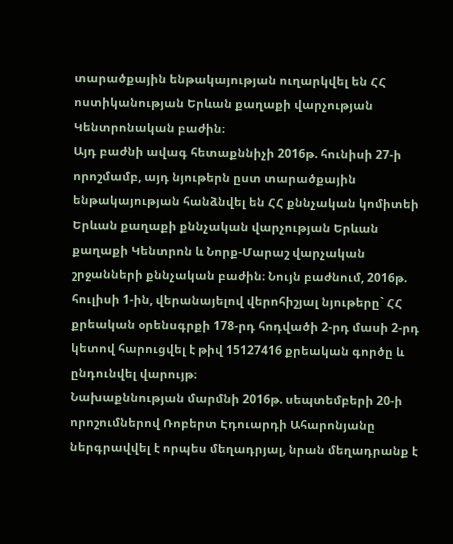տարածքային ենթակայության ուղարկվել են ՀՀ ոստիկանության Երևան քաղաքի վարչության Կենտրոնական բաժին։
Այդ բաժնի ավագ հետաքննիչի 2016թ. հունիսի 27-ի որոշմամբ, այդ նյութերն ըստ տարածքային ենթակայության հանձնվել են ՀՀ քննչական կոմիտեի Երևան քաղաքի քննչական վարչության Երևան քաղաքի Կենտրոն և Նորք-Մարաշ վարչական շրջանների քննչական բաժին։ Նույն բաժնում, 2016թ. հուլիսի 1-ին, վերանայելով վերոհիշյալ նյութերը` ՀՀ քրեական օրենսգրքի 178-րդ հոդվածի 2-րդ մասի 2-րդ կետով հարուցվել է թիվ 15127416 քրեական գործը և ընդունվել վարույթ։
Նախաքննության մարմնի 2016թ. սեպտեմբերի 20-ի որոշումներով Ռոբերտ Էդուարդի Ահարոնյանը ներգրավվել է որպես մեղադրյալ, նրան մեղադրանք է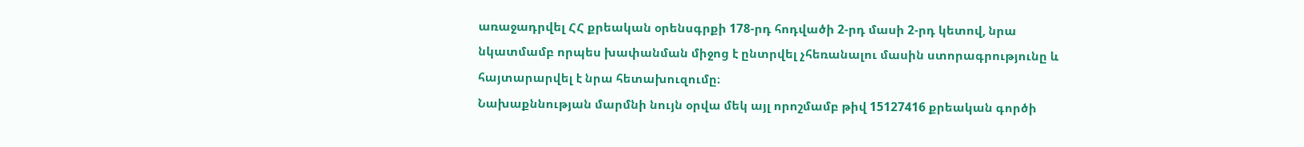առաջադրվել ՀՀ քրեական օրենսգրքի 178-րդ հոդվածի 2-րդ մասի 2-րդ կետով, նրա նկատմամբ որպես խափանման միջոց է ընտրվել չհեռանալու մասին ստորագրությունը և հայտարարվել է նրա հետախուզումը։
Նախաքննության մարմնի նույն օրվա մեկ այլ որոշմամբ թիվ 15127416 քրեական գործի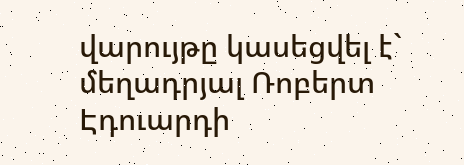վարույթը կասեցվել է` մեղադրյալ Ռոբերտ Էդուարդի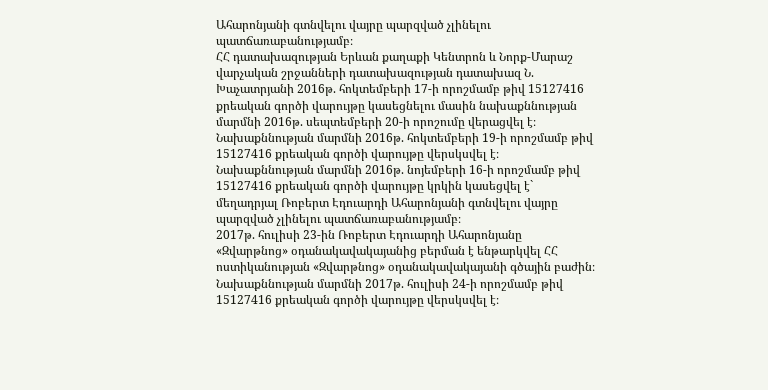Ահարոնյանի գտնվելու վայրը պարզված չլինելու պատճառաբանությամբ։
ՀՀ դատախազության Երևան քաղաքի Կենտրոն և Նորք-Մարաշ վարչական շրջանների դատախազության դատախազ Ն. Խաչատրյանի 2016թ. հոկտեմբերի 17-ի որոշմամբ թիվ 15127416 քրեական գործի վարույթը կասեցնելու մասին նախաքննության մարմնի 2016թ. սեպտեմբերի 20-ի որոշումը վերացվել է։
Նախաքննության մարմնի 2016թ. հոկտեմբերի 19-ի որոշմամբ թիվ 15127416 քրեական գործի վարույթը վերսկսվել է։
Նախաքննության մարմնի 2016թ. նոյեմբերի 16-ի որոշմամբ թիվ 15127416 քրեական գործի վարույթը կրկին կասեցվել է` մեղադրյալ Ռոբերտ Էդուարդի Ահարոնյանի գտնվելու վայրը պարզված չլինելու պատճառաբանությամբ։
2017թ. հուլիսի 23-ին Ռոբերտ Էդուարդի Ահարոնյանը «Զվարթնոց» օդանակավակայանից բերման է ենթարկվել ՀՀ ոստիկանության «Զվարթնոց» օդանակավակայանի գծային բաժին։
Նախաքննության մարմնի 2017թ. հուլիսի 24-ի որոշմամբ թիվ 15127416 քրեական գործի վարույթը վերսկսվել է։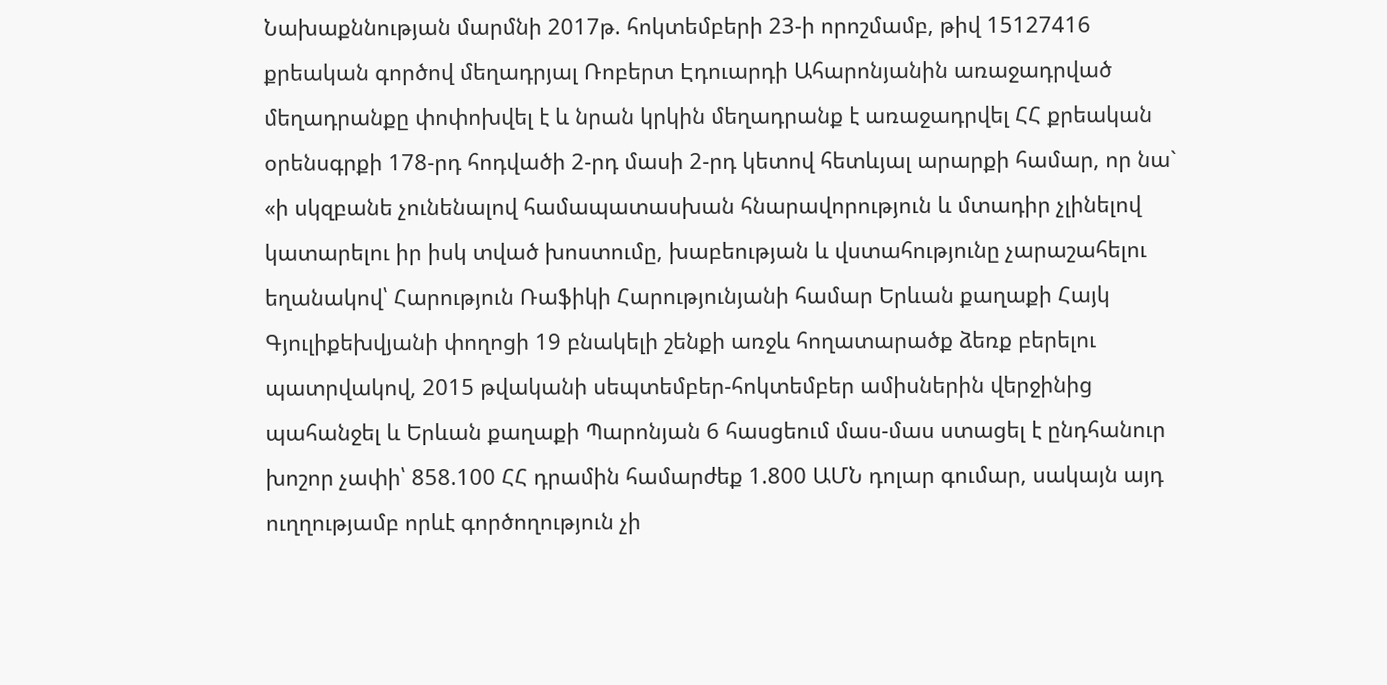Նախաքննության մարմնի 2017թ. հոկտեմբերի 23-ի որոշմամբ, թիվ 15127416 քրեական գործով մեղադրյալ Ռոբերտ Էդուարդի Ահարոնյանին առաջադրված մեղադրանքը փոփոխվել է և նրան կրկին մեղադրանք է առաջադրվել ՀՀ քրեական օրենսգրքի 178-րդ հոդվածի 2-րդ մասի 2-րդ կետով հետևյալ արարքի համար, որ նա` «ի սկզբանե չունենալով համապատասխան հնարավորություն և մտադիր չլինելով կատարելու իր իսկ տված խոստումը, խաբեության և վստահությունը չարաշահելու եղանակով՝ Հարություն Ռաֆիկի Հարությունյանի համար Երևան քաղաքի Հայկ Գյուլիքեխվյանի փողոցի 19 բնակելի շենքի առջև հողատարածք ձեռք բերելու պատրվակով, 2015 թվականի սեպտեմբեր-հոկտեմբեր ամիսներին վերջինից պահանջել և Երևան քաղաքի Պարոնյան 6 հասցեում մաս-մաս ստացել է ընդհանուր խոշոր չափի՝ 858.100 ՀՀ դրամին համարժեք 1.800 ԱՄՆ դոլար գումար, սակայն այդ ուղղությամբ որևէ գործողություն չի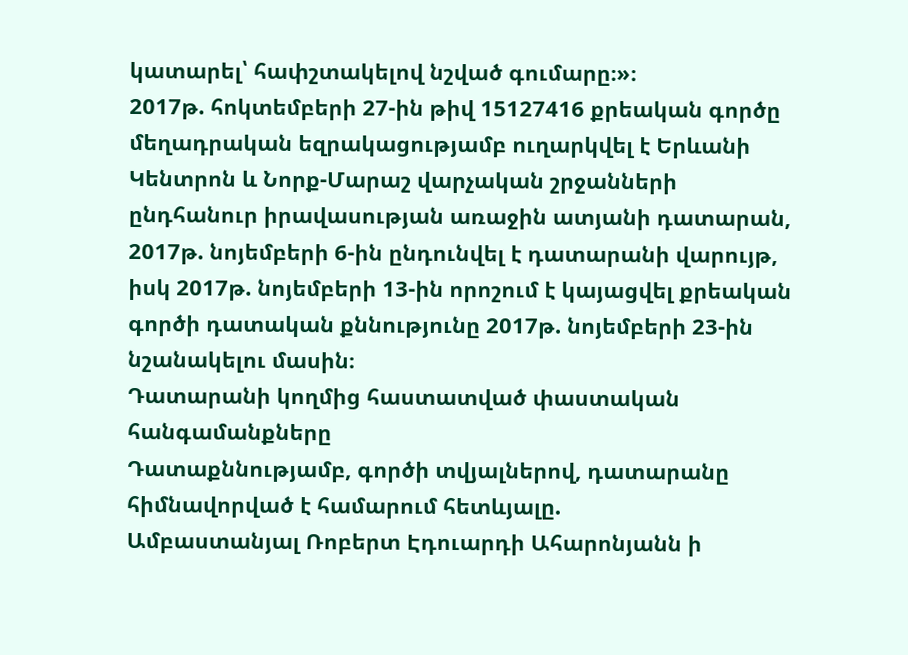կատարել՝ հափշտակելով նշված գումարը։»։
2017թ. հոկտեմբերի 27-ին թիվ 15127416 քրեական գործը մեղադրական եզրակացությամբ ուղարկվել է Երևանի Կենտրոն և Նորք-Մարաշ վարչական շրջանների ընդհանուր իրավասության առաջին ատյանի դատարան, 2017թ. նոյեմբերի 6-ին ընդունվել է դատարանի վարույթ, իսկ 2017թ. նոյեմբերի 13-ին որոշում է կայացվել քրեական գործի դատական քննությունը 2017թ. նոյեմբերի 23-ին նշանակելու մասին։
Դատարանի կողմից հաստատված փաստական հանգամանքները
Դատաքննությամբ, գործի տվյալներով, դատարանը հիմնավորված է համարում հետևյալը.
Ամբաստանյալ Ռոբերտ Էդուարդի Ահարոնյանն ի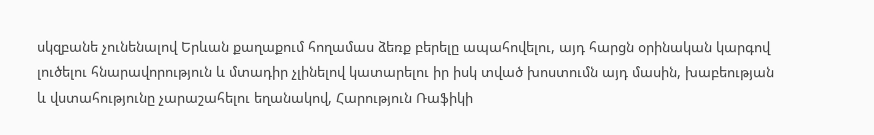սկզբանե չունենալով Երևան քաղաքում հողամաս ձեռք բերելը ապահովելու, այդ հարցն օրինական կարգով լուծելու հնարավորություն և մտադիր չլինելով կատարելու իր իսկ տված խոստումն այդ մասին, խաբեության և վստահությունը չարաշահելու եղանակով, Հարություն Ռաֆիկի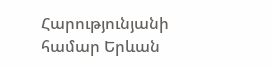Հարությունյանի համար Երևան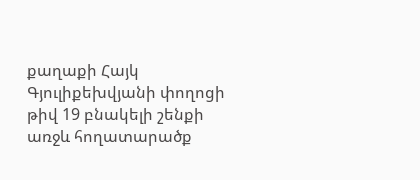քաղաքի Հայկ Գյուլիքեխվյանի փողոցի թիվ 19 բնակելի շենքի առջև հողատարածք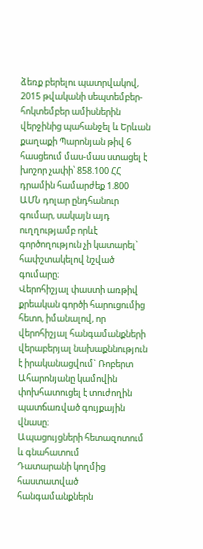ձեռք բերելու պատրվակով, 2015 թվականի սեպտեմբեր-հոկտեմբեր ամիսներին վերջինից պահանջել և Երևան քաղաքի Պարոնյան թիվ 6 հասցեում մաս-մաս ստացել է խոշոր չափի՝ 858.100 ՀՀ դրամին համարժեք 1.800 ԱՄՆ դոլար ընդհանուր գումար, սակայն այդ ուղղությամբ որևէ գործողություն չի կատարել` հափշտակելով նշված գումարը։
Վերոհիշյալ փաստի առթիվ քրեական գործի հարուցումից հետո, իմանալով, որ վերոհիշյալ հանգամանքների վերաբերյալ նախաքննություն է իրականացվում` Ռոբերտ Ահարոնյանը կամովին փոխհատուցել է տուժողին պատճառված գույքային վնասը։
Ապացույցների հետազոտում և գնահատում
Դատարանի կողմից հաստատված հանգամանքներն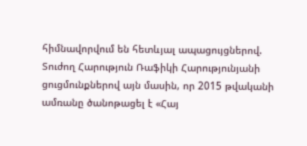հիմնավորվում են հետևյալ ապացույցներով.
Տուժող Հարություն Ռաֆիկի Հարությունյանի ցուցմունքներով այն մասին, որ 2015 թվականի ամռանը ծանոթացել է «Հայ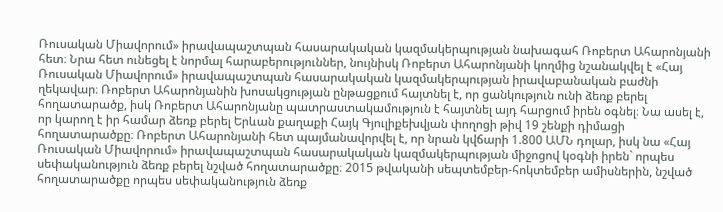Ռուսական Միավորում» իրավապաշտպան հասարակական կազմակերպության նախագահ Ռոբերտ Ահարոնյանի հետ։ Նրա հետ ունեցել է նորմալ հարաբերություններ, նույնիսկ Ռոբերտ Ահարոնյանի կողմից նշանակվել է «Հայ Ռուսական Միավորում» իրավապաշտպան հասարակական կազմակերպության իրավաբանական բաժնի ղեկավար։ Ռոբերտ Ահարոնյանին խոսակցության ընթացքում հայտնել է, որ ցանկություն ունի ձեռք բերել հողատարածք, իսկ Ռոբերտ Ահարոնյանը պատրաստակամություն է հայտնել այդ հարցում իրեն օգնել։ Նա ասել է, որ կարող է իր համար ձեռք բերել Երևան քաղաքի Հայկ Գյուլիքեխվյան փողոցի թիվ 19 շենքի դիմացի հողատարածքը։ Ռոբերտ Ահարոնյանի հետ պայմանավորվել է, որ նրան կվճարի 1.800 ԱՄՆ դոլար, իսկ նա «Հայ Ռուսական Միավորում» իրավապաշտպան հասարակական կազմակերպության միջոցով կօգնի իրեն` որպես սեփականություն ձեռք բերել նշված հողատարածքը։ 2015 թվականի սեպտեմբեր-հոկտեմբեր ամիսներին, նշված հողատարածքը որպես սեփականություն ձեռք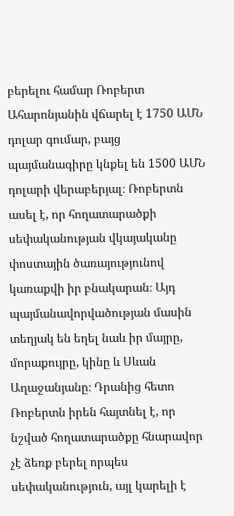բերելու համար Ռոբերտ Ահարոնյանին վճարել է 1750 ԱՄՆ դոլար գումար, բայց պայմանագիրը կնքել են 1500 ԱՄՆ դոլարի վերաբերյալ։ Ռոբերտն ասել է, որ հողատարածքի սեփականության վկայականը փոստային ծառայությունով կառաքվի իր բնակարան։ Այդ պայմանավորվածության մասին տեղյակ են եղել նաև իր մայրը, մորաքույրը, կինը և Սևան Աղաջանյանը։ Դրանից հետո Ռոբերտն իրեն հայտնել է, որ նշված հողատարածքը հնարավոր չէ ձեռք բերել որպես սեփականություն, այլ կարելի է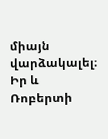միայն վարձակալել։ Իր և Ռոբերտի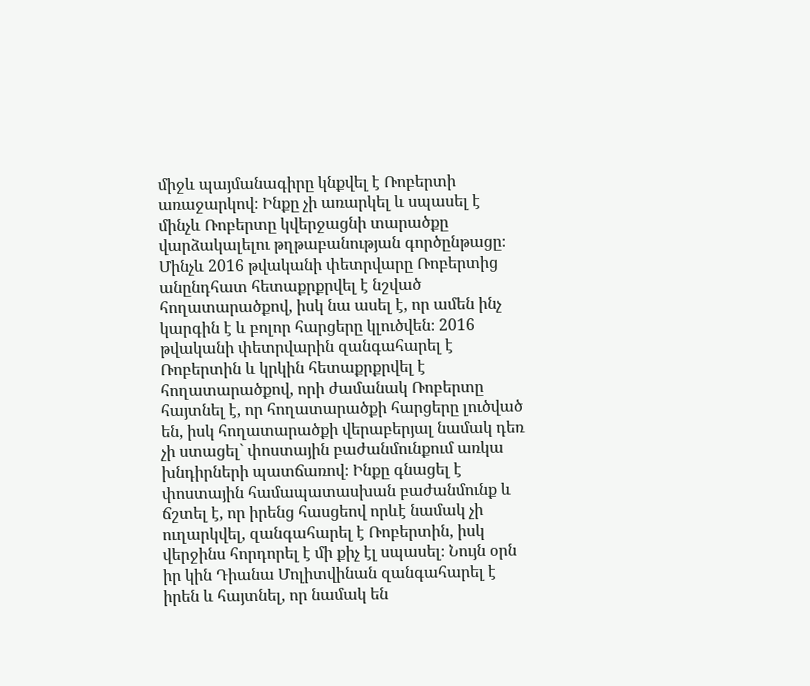միջև պայմանագիրը կնքվել է Ռոբերտի առաջարկով։ Ինքը չի առարկել և սպասել է մինչև Ռոբերտը կվերջացնի տարածքը վարձակալելու թղթաբանության գործընթացը։
Մինչև 2016 թվականի փետրվարը Ռոբերտից անընդհատ հետաքրքրվել է նշված հողատարածքով, իսկ նա ասել է, որ ամեն ինչ կարգին է և բոլոր հարցերը կլուծվեն։ 2016 թվականի փետրվարին զանգահարել է Ռոբերտին և կրկին հետաքրքրվել է հողատարածքով, որի ժամանակ Ռոբերտը հայտնել է, որ հողատարածքի հարցերը լուծված են, իսկ հողատարածքի վերաբերյալ նամակ դեռ չի ստացել` փոստային բաժանմունքում առկա խնդիրների պատճառով։ Ինքը գնացել է փոստային համապատասխան բաժանմունք և ճշտել է, որ իրենց հասցեով որևէ նամակ չի ուղարկվել, զանգահարել է Ռոբերտին, իսկ վերջինս հորդորել է մի քիչ էլ սպասել։ Նույն օրն իր կին Դիանա Մոլիտվինան զանգահարել է իրեն և հայտնել, որ նամակ են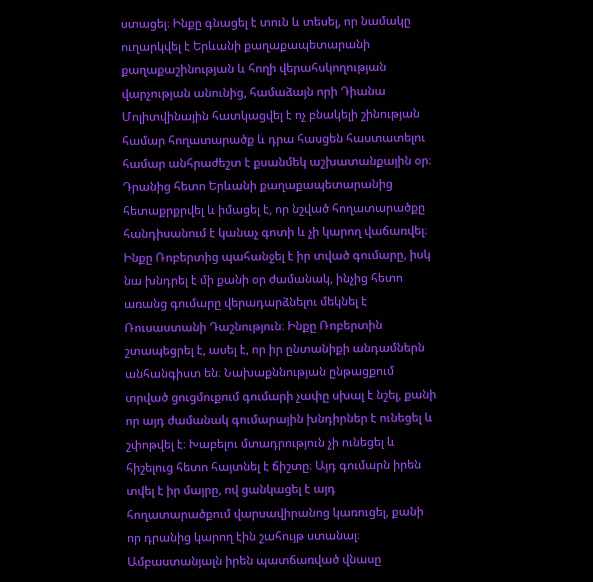ստացել։ Ինքը գնացել է տուն և տեսել, որ նամակը ուղարկվել է Երևանի քաղաքապետարանի քաղաքաշինության և հողի վերահսկողության վարչության անունից, համաձայն որի Դիանա Մոլիտվինային հատկացվել է ոչ բնակելի շինության համար հողատարածք և դրա հասցեն հաստատելու համար անհրաժեշտ է քսանմեկ աշխատանքային օր։ Դրանից հետո Երևանի քաղաքապետարանից հետաքրքրվել և իմացել է, որ նշված հողատարածքը հանդիսանում է կանաչ գոտի և չի կարող վաճառվել։ Ինքը Ռոբերտից պահանջել է իր տված գումարը, իսկ նա խնդրել է մի քանի օր ժամանակ, ինչից հետո առանց գումարը վերադարձնելու մեկնել է Ռուսաստանի Դաշնություն։ Ինքը Ռոբերտին շտապեցրել է, ասել է, որ իր ընտանիքի անդամներն անհանգիստ են։ Նախաքննության ընթացքում տրված ցուցմուքում գումարի չափը սխալ է նշել, քանի որ այդ ժամանակ գումարային խնդիրներ է ունեցել և շփոթվել է։ Խաբելու մտադրություն չի ունեցել և հիշելուց հետո հայտնել է ճիշտը։ Այդ գումարն իրեն տվել է իր մայրը, ով ցանկացել է այդ հողատարածքում վարսավիրանոց կառուցել, քանի որ դրանից կարող էին շահույթ ստանալ։
Ամբաստանյալն իրեն պատճառված վնասը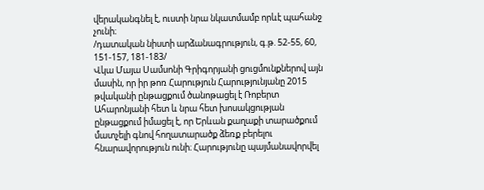վերականգնել է, ուստի նրա նկատմամբ որևէ պահանջ չունի։
/դատական նիստի արձանագրություն, գ.թ. 52-55, 60, 151-157, 181-183/
Վկա Մայա Սամսոնի Գրիգորյանի ցուցմունքներով այն մասին, որ իր թոռ Հարություն Հարությունյանը 2015 թվականի ընթացքում ծանոթացել է Ռոբերտ Ահարոնյանի հետ և նրա հետ խոսակցության ընթացքում իմացել է, որ Երևան քաղաքի տարածքում մատչելի գնով հողատարածք ձեռք բերելու հնարավորություն ունի։ Հարությունը պայմանավորվել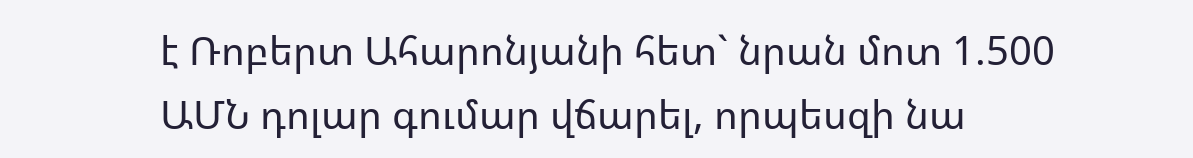է Ռոբերտ Ահարոնյանի հետ` նրան մոտ 1.500 ԱՄՆ դոլար գումար վճարել, որպեսզի նա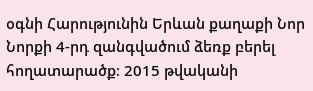օգնի Հարությունին Երևան քաղաքի Նոր Նորքի 4-րդ զանգվածում ձեռք բերել հողատարածք։ 2015 թվականի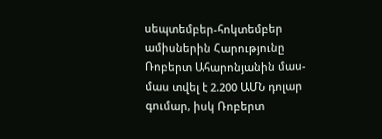սեպտեմբեր-հոկտեմբեր ամիսներին Հարությունը Ռոբերտ Ահարոնյանին մաս-մաս տվել է 2.200 ԱՄՆ դոլար գումար, իսկ Ռոբերտ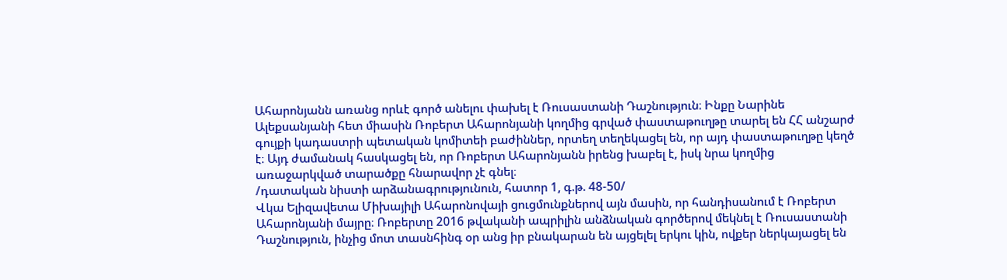Ահարոնյանն առանց որևէ գործ անելու փախել է Ռուսաստանի Դաշնություն։ Ինքը Նարինե Ալեքսանյանի հետ միասին Ռոբերտ Ահարոնյանի կողմից գրված փաստաթուղթը տարել են ՀՀ անշարժ գույքի կադաստրի պետական կոմիտեի բաժիններ, որտեղ տեղեկացել են, որ այդ փաստաթուղթը կեղծ է։ Այդ ժամանակ հասկացել են, որ Ռոբերտ Ահարոնյանն իրենց խաբել է, իսկ նրա կողմից առաջարկված տարածքը հնարավոր չէ գնել։
/դատական նիստի արձանագրությունուն, հատոր 1, գ.թ. 48-50/
Վկա Ելիզավետա Միխայիլի Ահարոնովայի ցուցմունքներով այն մասին, որ հանդիսանում է Ռոբերտ Ահարոնյանի մայրը։ Ռոբերտը 2016 թվականի ապրիլին անձնական գործերով մեկնել է Ռուսաստանի Դաշնություն, ինչից մոտ տասնհինգ օր անց իր բնակարան են այցելել երկու կին, ովքեր ներկայացել են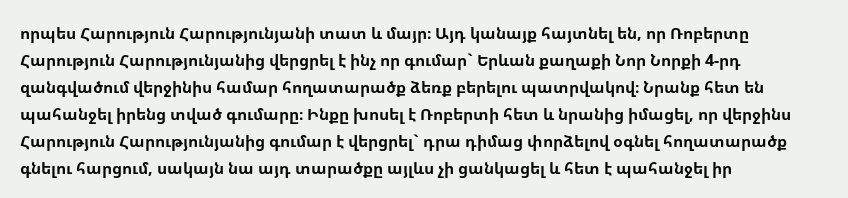որպես Հարություն Հարությունյանի տատ և մայր։ Այդ կանայք հայտնել են, որ Ռոբերտը Հարություն Հարությունյանից վերցրել է ինչ որ գումար` Երևան քաղաքի Նոր Նորքի 4-րդ զանգվածում վերջինիս համար հողատարածք ձեռք բերելու պատրվակով։ Նրանք հետ են պահանջել իրենց տված գումարը։ Ինքը խոսել է Ռոբերտի հետ և նրանից իմացել, որ վերջինս Հարություն Հարությունյանից գումար է վերցրել` դրա դիմաց փորձելով օգնել հողատարածք գնելու հարցում, սակայն նա այդ տարածքը այլևս չի ցանկացել և հետ է պահանջել իր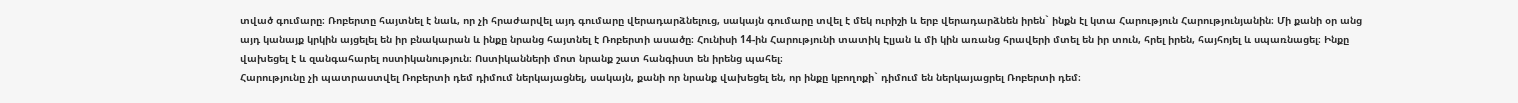տված գումարը։ Ռոբերտը հայտնել է նաև, որ չի հրաժարվել այդ գումարը վերադարձնելուց, սակայն գումարը տվել է մեկ ուրիշի և երբ վերադարձնեն իրեն` ինքն էլ կտա Հարություն Հարությունյանին։ Մի քանի օր անց այդ կանայք կրկին այցելել են իր բնակարան և ինքը նրանց հայտնել է Ռոբերտի ասածը։ Հունիսի 14-ին Հարությունի տատիկ Էլյան և մի կին առանց հրավերի մտել են իր տուն, հրել իրեն, հայհոյել և սպառնացել։ Ինքը վախեցել է և զանգահարել ոստիկանություն։ Ոստիկանների մոտ նրանք շատ հանգիստ են իրենց պահել։
Հարությունը չի պատրաստվել Ռոբերտի դեմ դիմում ներկայացնել, սակայն, քանի որ նրանք վախեցել են, որ ինքը կբողոքի` դիմում են ներկայացրել Ռոբերտի դեմ։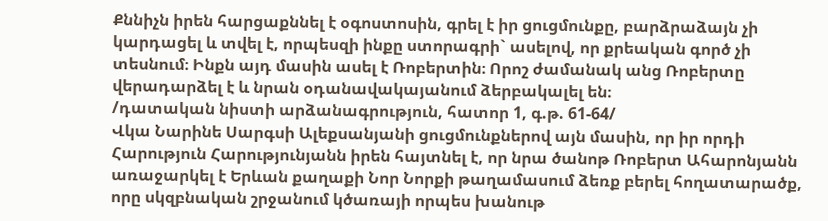Քննիչն իրեն հարցաքննել է օգոստոսին, գրել է իր ցուցմունքը, բարձրաձայն չի կարդացել և տվել է, որպեսզի ինքը ստորագրի` ասելով, որ քրեական գործ չի տեսնում։ Ինքն այդ մասին ասել է Ռոբերտին։ Որոշ ժամանակ անց Ռոբերտը վերադարձել է և նրան օդանավակայանում ձերբակալել են։
/դատական նիստի արձանագրություն, հատոր 1, գ.թ. 61-64/
Վկա Նարինե Սարգսի Ալեքսանյանի ցուցմունքներով այն մասին, որ իր որդի Հարություն Հարությունյանն իրեն հայտնել է, որ նրա ծանոթ Ռոբերտ Ահարոնյանն առաջարկել է Երևան քաղաքի Նոր Նորքի թաղամասում ձեռք բերել հողատարածք, որը սկզբնական շրջանում կծառայի որպես խանութ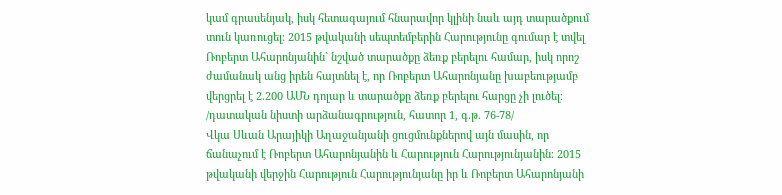կամ գրասենյակ, իսկ հետագայում հնարավոր կլինի նաև այդ տարածքում տուն կառուցել։ 2015 թվականի սեպտեմբերին Հարությունը գումար է տվել Ռոբերտ Ահարոնյանին` նշված տարածքը ձեռք բերելու համար, իսկ որոշ ժամանակ անց իրեն հայտնել է, որ Ռոբերտ Ահարոնյանը խաբեությամբ վերցրել է 2.200 ԱՄՆ դոլար և տարածքը ձեռք բերելու հարցը չի լուծել։
/դատական նիստի արձանագրություն, հատոր 1, գ.թ. 76-78/
Վկա Սևան Արայիկի Աղաջանյանի ցուցմունքներով այն մասին, որ ճանաչում է Ռոբերտ Ահարոնյանին և Հարություն Հարությունյանին։ 2015 թվականի վերջին Հարություն Հարությունյանը իր և Ռոբերտ Ահարոնյանի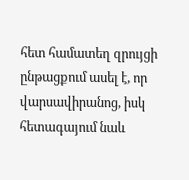հետ համատեղ զրույցի ընթացքում ասել է, որ վարսավիրանոց, իսկ հետագայում նաև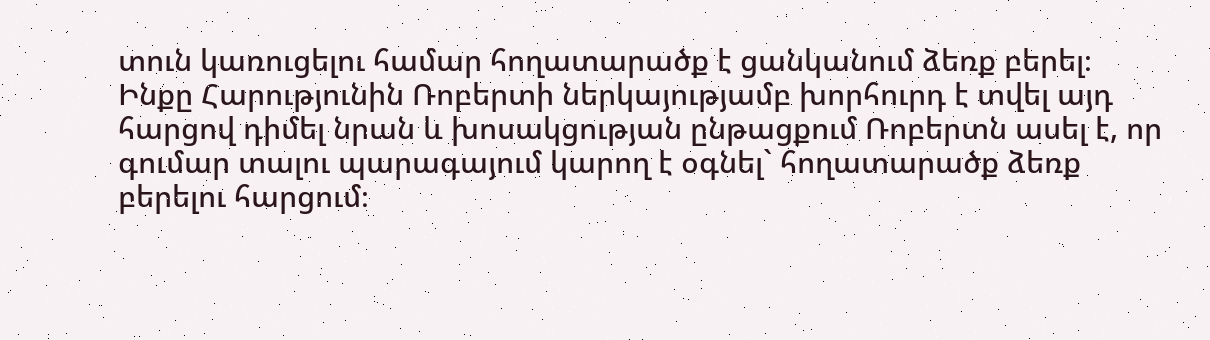տուն կառուցելու համար հողատարածք է ցանկանում ձեռք բերել։ Ինքը Հարությունին Ռոբերտի ներկայությամբ խորհուրդ է տվել այդ հարցով դիմել նրան և խոսակցության ընթացքում Ռոբերտն ասել է, որ գումար տալու պարագայում կարող է օգնել` հողատարածք ձեռք բերելու հարցում։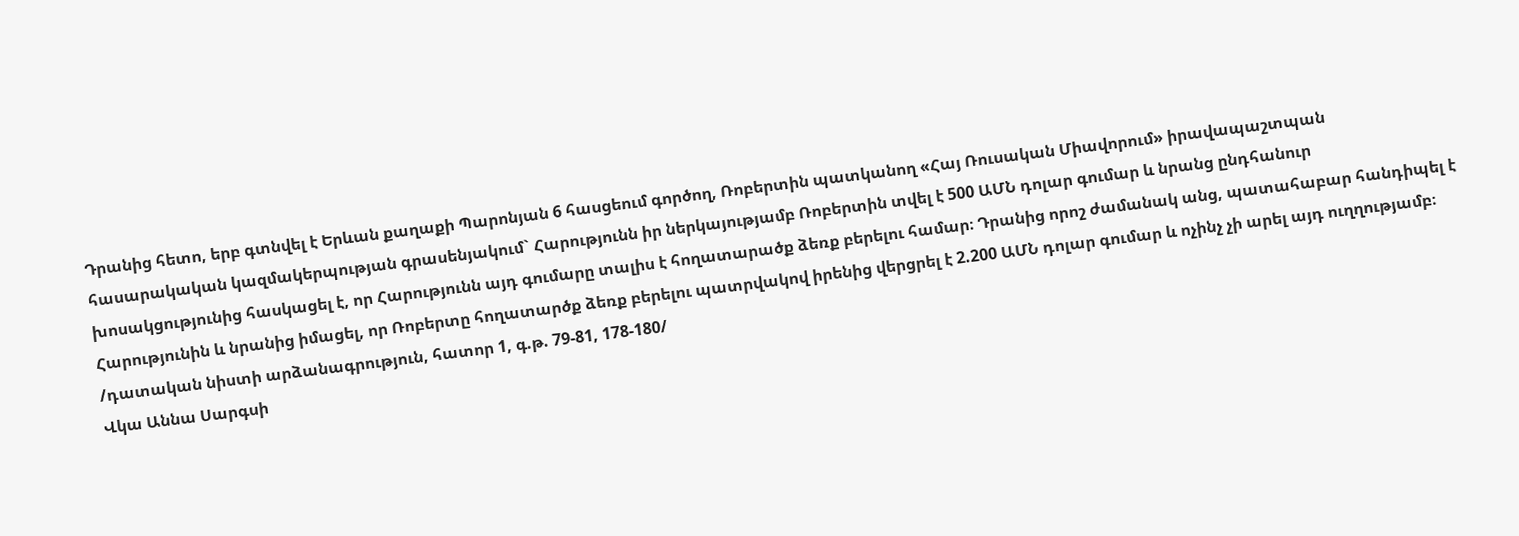Դրանից հետո, երբ գտնվել է Երևան քաղաքի Պարոնյան 6 հասցեում գործող, Ռոբերտին պատկանող «Հայ Ռուսական Միավորում» իրավապաշտպան հասարակական կազմակերպության գրասենյակում` Հարությունն իր ներկայությամբ Ռոբերտին տվել է 500 ԱՄՆ դոլար գումար և նրանց ընդհանուր խոսակցությունից հասկացել է, որ Հարությունն այդ գումարը տալիս է հողատարածք ձեռք բերելու համար։ Դրանից որոշ ժամանակ անց, պատահաբար հանդիպել է Հարությունին և նրանից իմացել, որ Ռոբերտը հողատարծք ձեռք բերելու պատրվակով իրենից վերցրել է 2.200 ԱՄՆ դոլար գումար և ոչինչ չի արել այդ ուղղությամբ։
/դատական նիստի արձանագրություն, հատոր 1, գ.թ. 79-81, 178-180/
Վկա Աննա Սարգսի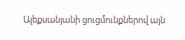Ալեքսանյանի ցուցմունքներով այն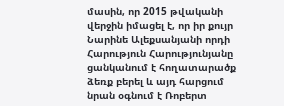մասին, որ 2015 թվականի վերջին իմացել է, որ իր քույր Նարինե Ալեքսանյանի որդի Հարություն Հարությունյանը ցանկանում է հողատարածք ձեռք բերել և այդ հարցում նրան օգնում է Ռոբերտ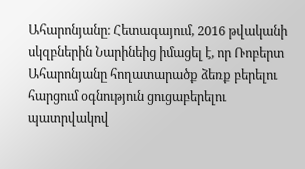Ահարոնյանը։ Հետագայում, 2016 թվականի սկզբներին Նարինեից իմացել է, որ Ռոբերտ Ահարոնյանը հողատարածք ձեռք բերելու հարցում օգնություն ցուցաբերելու պատրվակով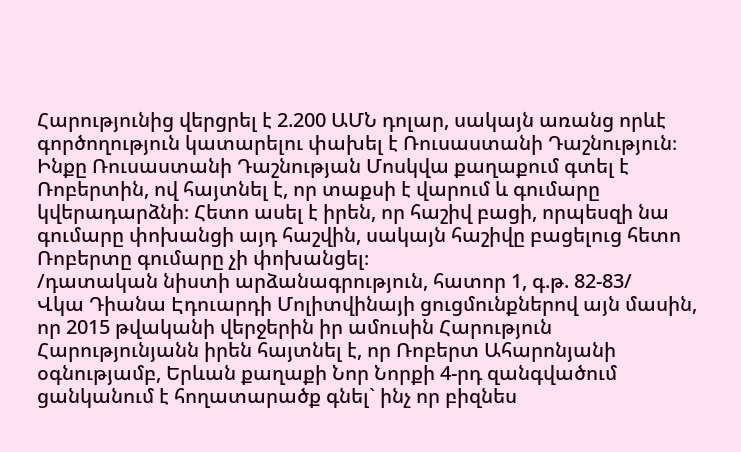Հարությունից վերցրել է 2.200 ԱՄՆ դոլար, սակայն առանց որևէ գործողություն կատարելու փախել է Ռուսաստանի Դաշնություն։ Ինքը Ռուսաստանի Դաշնության Մոսկվա քաղաքում գտել է Ռոբերտին, ով հայտնել է, որ տաքսի է վարում և գումարը կվերադարձնի։ Հետո ասել է իրեն, որ հաշիվ բացի, որպեսզի նա գումարը փոխանցի այդ հաշվին, սակայն հաշիվը բացելուց հետո Ռոբերտը գումարը չի փոխանցել։
/դատական նիստի արձանագրություն, հատոր 1, գ.թ. 82-83/
Վկա Դիանա Էդուարդի Մոլիտվինայի ցուցմունքներով այն մասին, որ 2015 թվականի վերջերին իր ամուսին Հարություն Հարությունյանն իրեն հայտնել է, որ Ռոբերտ Ահարոնյանի օգնությամբ, Երևան քաղաքի Նոր Նորքի 4-րդ զանգվածում ցանկանում է հողատարածք գնել` ինչ որ բիզնես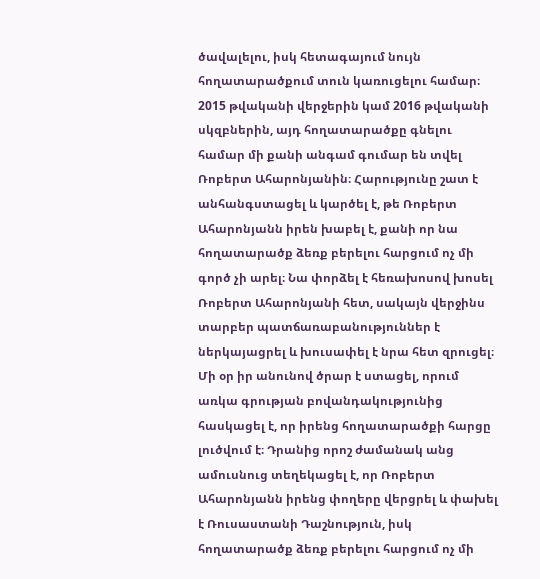ծավալելու, իսկ հետագայում նույն հողատարածքում տուն կառուցելու համար։ 2015 թվականի վերջերին կամ 2016 թվականի սկզբներին, այդ հողատարածքը գնելու համար մի քանի անգամ գումար են տվել Ռոբերտ Ահարոնյանին։ Հարությունը շատ է անհանգստացել և կարծել է, թե Ռոբերտ Ահարոնյանն իրեն խաբել է, քանի որ նա հողատարածք ձեռք բերելու հարցում ոչ մի գործ չի արել։ Նա փորձել է հեռախոսով խոսել Ռոբերտ Ահարոնյանի հետ, սակայն վերջինս տարբեր պատճառաբանություններ է ներկայացրել և խուսափել է նրա հետ զրուցել։ Մի օր իր անունով ծրար է ստացել, որում առկա գրության բովանդակությունից հասկացել է, որ իրենց հողատարածքի հարցը լուծվում է։ Դրանից որոշ ժամանակ անց ամուսնուց տեղեկացել է, որ Ռոբերտ Ահարոնյանն իրենց փողերը վերցրել և փախել է Ռուսաստանի Դաշնություն, իսկ հողատարածք ձեռք բերելու հարցում ոչ մի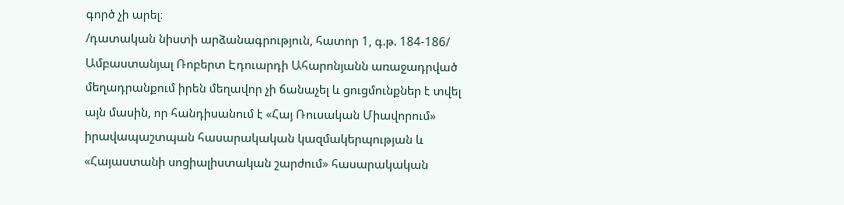գործ չի արել։
/դատական նիստի արձանագրություն, հատոր 1, գ.թ. 184-186/
Ամբաստանյալ Ռոբերտ Էդուարդի Ահարոնյանն առաջադրված մեղադրանքում իրեն մեղավոր չի ճանաչել և ցուցմունքներ է տվել այն մասին, որ հանդիսանում է «Հայ Ռուսական Միավորում» իրավապաշտպան հասարակական կազմակերպության և «Հայաստանի սոցիալիստական շարժում» հասարակական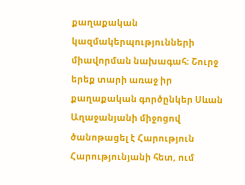քաղաքական կազմակերպությունների միավորման նախագահ։ Շուրջ երեք տարի առաջ իր քաղաքական գործընկեր Սևան Աղաջանյանի միջոցով ծանոթացել է Հարություն Հարությունյանի հետ, ում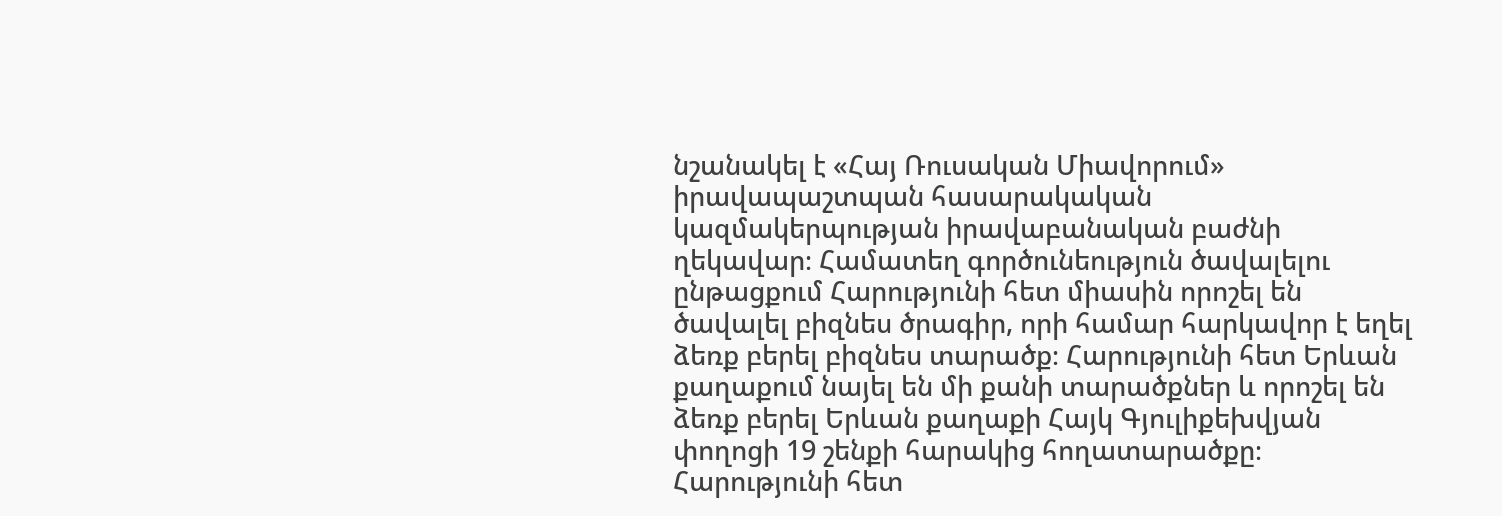նշանակել է «Հայ Ռուսական Միավորում» իրավապաշտպան հասարակական կազմակերպության իրավաբանական բաժնի ղեկավար։ Համատեղ գործունեություն ծավալելու ընթացքում Հարությունի հետ միասին որոշել են ծավալել բիզնես ծրագիր, որի համար հարկավոր է եղել ձեռք բերել բիզնես տարածք։ Հարությունի հետ Երևան քաղաքում նայել են մի քանի տարածքներ և որոշել են ձեռք բերել Երևան քաղաքի Հայկ Գյուլիքեխվյան փողոցի 19 շենքի հարակից հողատարածքը։ Հարությունի հետ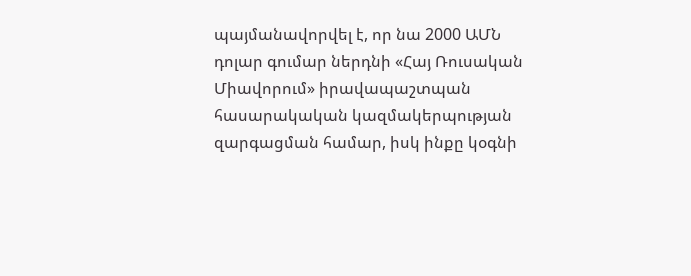պայմանավորվել է, որ նա 2000 ԱՄՆ դոլար գումար ներդնի «Հայ Ռուսական Միավորում» իրավապաշտպան հասարակական կազմակերպության զարգացման համար, իսկ ինքը կօգնի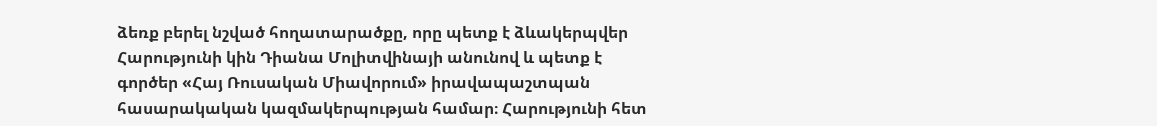ձեռք բերել նշված հողատարածքը, որը պետք է ձևակերպվեր Հարությունի կին Դիանա Մոլիտվինայի անունով և պետք է գործեր «Հայ Ռուսական Միավորում» իրավապաշտպան հասարակական կազմակերպության համար։ Հարությունի հետ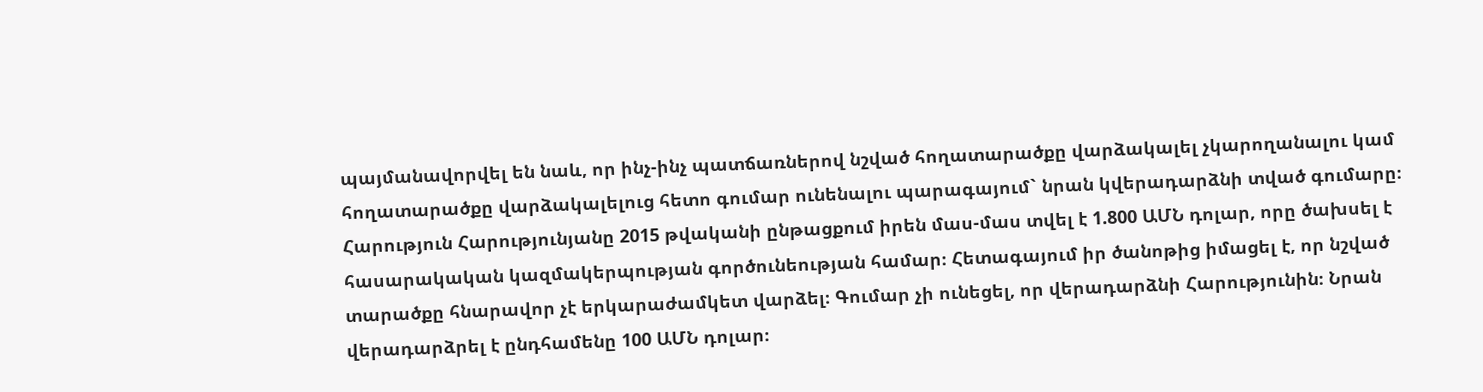պայմանավորվել են նաև, որ ինչ-ինչ պատճառներով նշված հողատարածքը վարձակալել չկարողանալու կամ հողատարածքը վարձակալելուց հետո գումար ունենալու պարագայում` նրան կվերադարձնի տված գումարը։ Հարություն Հարությունյանը 2015 թվականի ընթացքում իրեն մաս-մաս տվել է 1.800 ԱՄՆ դոլար, որը ծախսել է հասարակական կազմակերպության գործունեության համար։ Հետագայում իր ծանոթից իմացել է, որ նշված տարածքը հնարավոր չէ երկարաժամկետ վարձել։ Գումար չի ունեցել, որ վերադարձնի Հարությունին։ Նրան վերադարձրել է ընդհամենը 100 ԱՄՆ դոլար։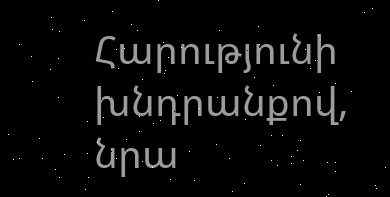Հարությունի խնդրանքով, նրա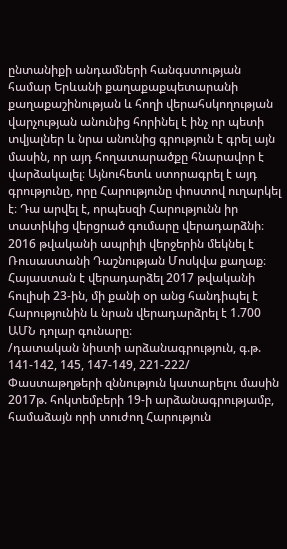ընտանիքի անդամների հանգստության համար Երևանի քաղաքաքպետարանի քաղաքաշինության և հողի վերահսկողության վարչության անունից հորինել է ինչ որ պետի տվյալներ և նրա անունից գրություն է գրել այն մասին, որ այդ հողատարածքը հնարավոր է վարձակալել։ Այնուհետև ստորագրել է այդ գրությունը, որը Հարությունը փոստով ուղարկել է։ Դա արվել է, որպեսզի Հարությունն իր տատիկից վերցրած գումարը վերադարձնի։ 2016 թվականի ապրիլի վերջերին մեկնել է Ռուսաստանի Դաշնության Մոսկվա քաղաք։ Հայաստան է վերադարձել 2017 թվականի հուլիսի 23-ին, մի քանի օր անց հանդիպել է Հարությունին և նրան վերադարձրել է 1.700 ԱՄՆ դոլար գունարը։
/դատական նիստի արձանագրություն, գ.թ. 141-142, 145, 147-149, 221-222/
Փաստաթղթերի զննություն կատարելու մասին 2017թ. հոկտեմբերի 19-ի արձանագրությամբ, համաձայն որի տուժող Հարություն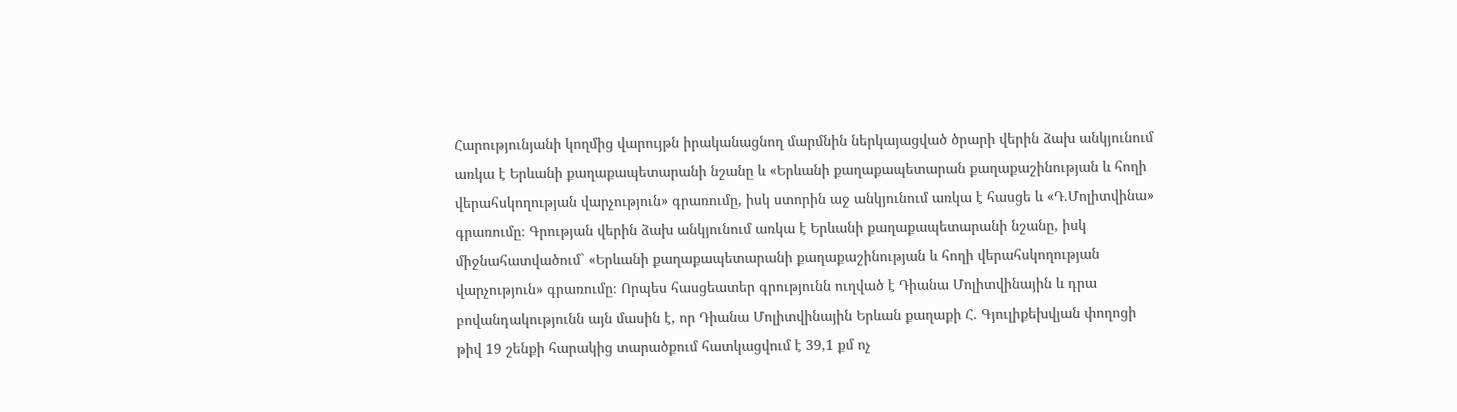Հարությունյանի կողմից վարույթն իրականացնող մարմնին ներկայացված ծրարի վերին ձախ անկյունում առկա է Երևանի քաղաքապետարանի նշանը և «Երևանի քաղաքապետարան քաղաքաշինության և հողի վերահսկողության վարչություն» գրառումը, իսկ ստորին աջ անկյունում առկա է հասցե և «Դ.Մոլիտվինա» գրառումը։ Գրության վերին ձախ անկյունում առկա է Երևանի քաղաքապետարանի նշանը, իսկ միջնահատվածում` «Երևանի քաղաքապետարանի քաղաքաշինության և հողի վերահսկողության վարչություն» գրառումը։ Որպես հասցեատեր գրությունն ուղված է Դիանա Մոլիտվինային և դրա բովանդակությունն այն մասին է, որ Դիանա Մոլիտվինային Երևան քաղաքի Հ. Գյուլիքեխվյան փողոցի թիվ 19 շենքի հարակից տարածքում հատկացվում է 39,1 քմ ոչ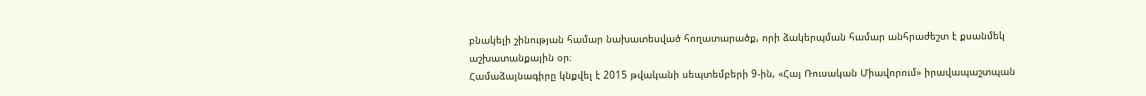բնակելի շինության համար նախատեսված հողատարածք, որի ձակերպման համար անհրաժեշտ է քսանմեկ աշխատանքային օր։
Համաձայնագիրը կնքվել է 2015 թվականի սեպտեմբերի 9-ին, «Հայ Ռուսական Միավորում» իրավապաշտպան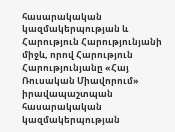հասարակական կազմակերպության և Հարություն Հարությունյանի միջև, որով Հարություն Հարությունյանը «Հայ Ռուսական Միավորում» իրավապաշտպան հասարակական կազմակերպության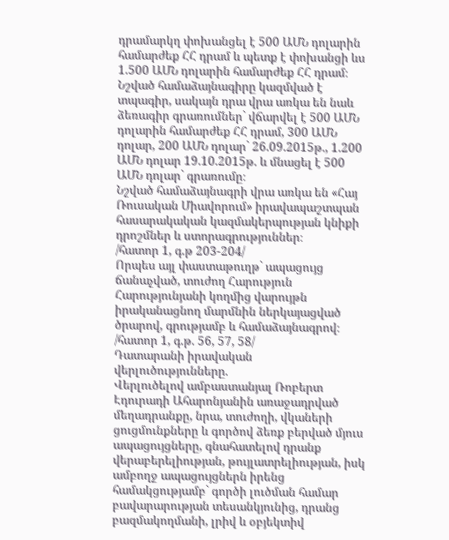դրամարկղ փոխանցել է 500 ԱՄՆ դոլարին համարժեք ՀՀ դրամ և պետք է փոխանցի ևս 1.500 ԱՄՆ դոլարին համարժեք ՀՀ դրամ։ Նշված համաձայնագիրը կազմված է տպագիր, սակայն դրա վրա առկա են նաև ձեռագիր գրառումներ` վճարվել է 500 ԱՄՆ դոլարին համարժեք ՀՀ դրամ, 300 ԱՄՆ դոլար, 200 ԱՄՆ դոլար` 26.09.2015թ., 1.200 ԱՄՆ դոլար 19.10.2015թ. և մնացել է 500 ԱՄՆ դոլար` գրառումը։
Նշված համաձայնագրի վրա առկա են «Հայ Ռուսական Միավորում» իրավապաշտպան հասարակական կազմակերպության կնիքի դրոշմներ և ստորագրություններ։
/հատոր 1, գ.թ 203-204/
Որպես այլ փաստաթուղթ` ապացույց ճանաչված, տուժող Հարություն Հարությունյանի կողմից վարույթն իրականացնող մարմնին ներկայացված ծրարով, գրությամբ և համաձայնագրով։
/հատոր 1, գ.թ. 56, 57, 58/
Դատարանի իրավական վերլուծությունները.
Վերլուծելով ամբաստանյալ Ռոբերտ Էդուրադի Ահարոնյանին առաջադրված մեղադրանքը, նրա, տուժողի, վկաների ցուցմունքները և գործով ձեռք բերված մյուս ապացույցները, գնահատելով դրանք վերաբերելիության, թույլատրելիության, իսկ ամբողջ ապացույցներն իրենց համակցությամբ` գործի լուծման համար բավարարության տեսանկյունից, դրանց բազմակողմանի, լրիվ և օբյեկտիվ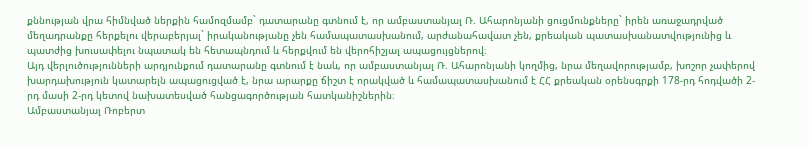քննության վրա հիմնված ներքին համոզմամբ` դատարանը գտնում է, որ ամբաստանյալ Ռ. Ահարոնյանի ցուցմունքները` իրեն առաջադրված մեղադրանքը հերքելու վերաբերյալ` իրականությանը չեն համապատասխանում, արժանահավատ չեն, քրեական պատասխանատվությունից և պատժից խուսափելու նպատակ են հետապնդում և հերքվում են վերոհիշյալ ապացույցներով։
Այդ վերլուծությունների արդյունքում դատարանը գտնում է նաև, որ ամբաստանյալ Ռ. Ահարոնյանի կողմից, նրա մեղավորությամբ, խոշոր չափերով խարդախություն կատարելն ապացուցված է, նրա արարքը ճիշտ է որակված և համապատասխանում է ՀՀ քրեական օրենսգրքի 178-րդ հոդվածի 2-րդ մասի 2-րդ կետով նախատեսված հանցագործության հատկանիշներին։
Ամբաստանյալ Ռոբերտ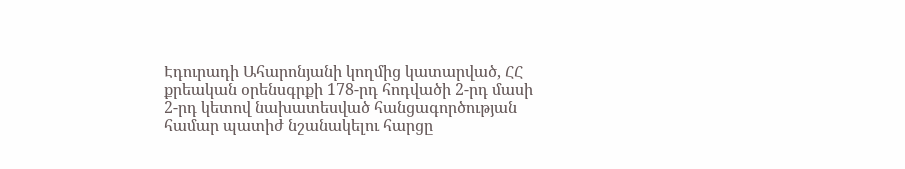Էդուրադի Ահարոնյանի կողմից կատարված, ՀՀ քրեական օրենսգրքի 178-րդ հոդվածի 2-րդ մասի 2-րդ կետով նախատեսված հանցագործության համար պատիժ նշանակելու հարցը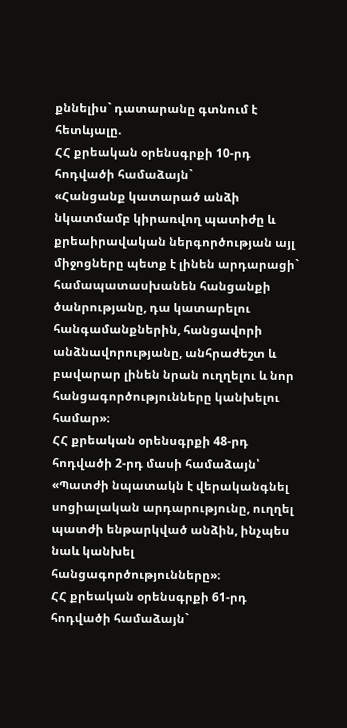քննելիս` դատարանը գտնում է հետևյալը.
ՀՀ քրեական օրենսգրքի 10-րդ հոդվածի համաձայն`
«Հանցանք կատարած անձի նկատմամբ կիրառվող պատիժը և քրեաիրավական ներգործության այլ միջոցները պետք է լինեն արդարացի` համապատասխանեն հանցանքի ծանրությանը, դա կատարելու հանգամանքներին, հանցավորի անձնավորությանը, անհրաժեշտ և բավարար լինեն նրան ուղղելու և նոր հանցագործությունները կանխելու համար»։
ՀՀ քրեական օրենսգրքի 48-րդ հոդվածի 2-րդ մասի համաձայն՝
«Պատժի նպատակն է վերականգնել սոցիալական արդարությունը, ուղղել պատժի ենթարկված անձին, ինչպես նաև կանխել հանցագործությունները»։
ՀՀ քրեական օրենսգրքի 61-րդ հոդվածի համաձայն`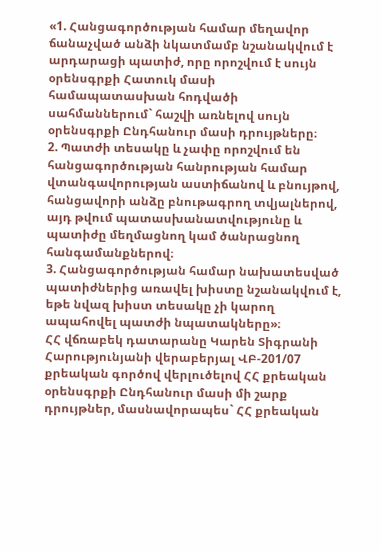«1. Հանցագործության համար մեղավոր ճանաչված անձի նկատմամբ նշանակվում է արդարացի պատիժ, որը որոշվում է սույն օրենսգրքի Հատուկ մասի համապատասխան հոդվածի սահմաններում` հաշվի առնելով սույն օրենսգրքի Ընդհանուր մասի դրույթները։
2. Պատժի տեսակը և չափը որոշվում են հանցագործության հանրության համար վտանգավորության աստիճանով և բնույթով, հանցավորի անձը բնութագրող տվյալներով, այդ թվում պատասխանատվությունը և պատիժը մեղմացնող կամ ծանրացնող հանգամանքներով։
3. Հանցագործության համար նախատեսված պատիժներից առավել խիստը նշանակվում է, եթե նվազ խիստ տեսակը չի կարող ապահովել պատժի նպատակները»։
ՀՀ վճռաբեկ դատարանը Կարեն Տիգրանի Հարությունյանի վերաբերյալ ՎԲ-201/07 քրեական գործով վերլուծելով ՀՀ քրեական օրենսգրքի Ընդհանուր մասի մի շարք դրույթներ, մասնավորապես` ՀՀ քրեական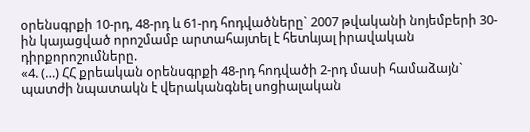օրենսգրքի 10-րդ, 48-րդ և 61-րդ հոդվածները` 2007 թվականի նոյեմբերի 30-ին կայացված որոշմամբ արտահայտել է հետևյալ իրավական դիրքորոշումները.
«4. (…) ՀՀ քրեական օրենսգրքի 48-րդ հոդվածի 2-րդ մասի համաձայն` պատժի նպատակն է վերականգնել սոցիալական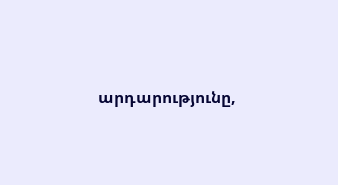արդարությունը,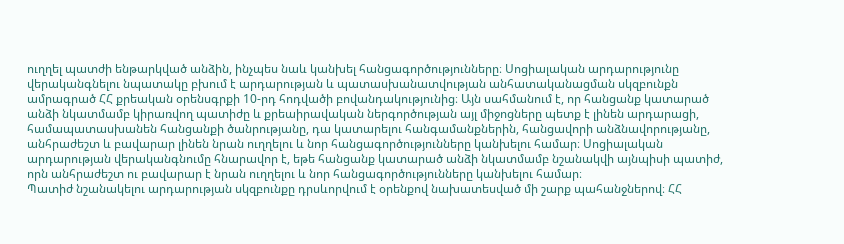ուղղել պատժի ենթարկված անձին, ինչպես նաև կանխել հանցագործությունները։ Սոցիալական արդարությունը վերականգնելու նպատակը բխում է արդարության և պատասխանատվության անհատականացման սկզբունքն ամրագրած ՀՀ քրեական օրենսգրքի 10-րդ հոդվածի բովանդակությունից։ Այն սահմանում է, որ հանցանք կատարած անձի նկատմամբ կիրառվող պատիժը և քրեաիրավական ներգործության այլ միջոցները պետք է լինեն արդարացի, համապատասխանեն հանցանքի ծանրությանը, դա կատարելու հանգամանքներին, հանցավորի անձնավորությանը, անհրաժեշտ և բավարար լինեն նրան ուղղելու և նոր հանցագործությունները կանխելու համար։ Սոցիալական արդարության վերականգնումը հնարավոր է, եթե հանցանք կատարած անձի նկատմամբ նշանակվի այնպիսի պատիժ, որն անհրաժեշտ ու բավարար է նրան ուղղելու և նոր հանցագործությունները կանխելու համար։
Պատիժ նշանակելու արդարության սկզբունքը դրսևորվում է օրենքով նախատեսված մի շարք պահանջներով։ ՀՀ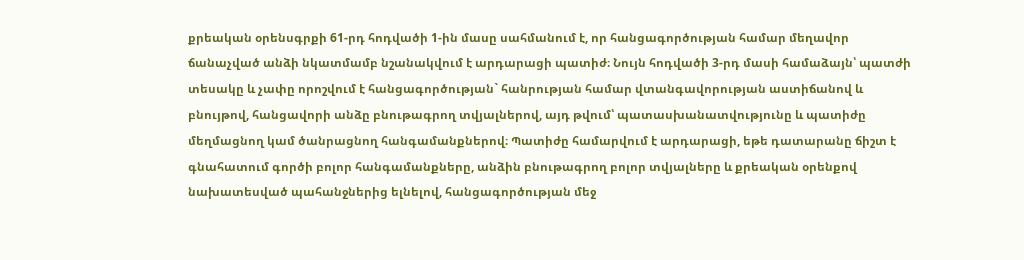քրեական օրենսգրքի 61-րդ հոդվածի 1-ին մասը սահմանում է, որ հանցագործության համար մեղավոր ճանաչված անձի նկատմամբ նշանակվում է արդարացի պատիժ։ Նույն հոդվածի 3-րդ մասի համաձայն՝ պատժի տեսակը և չափը որոշվում է հանցագործության` հանրության համար վտանգավորության աստիճանով և բնույթով, հանցավորի անձը բնութագրող տվյալներով, այդ թվում՝ պատասխանատվությունը և պատիժը մեղմացնող կամ ծանրացնող հանգամանքներով։ Պատիժը համարվում է արդարացի, եթե դատարանը ճիշտ է գնահատում գործի բոլոր հանգամանքները, անձին բնութագրող բոլոր տվյալները և քրեական օրենքով նախատեսված պահանջներից ելնելով, հանցագործության մեջ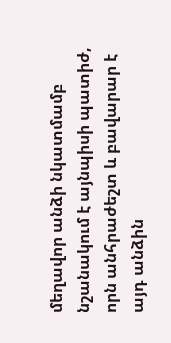մեղավոր անձի նկատմամբ նշանակում է այնպիսի պատիժ, որն անհրաժեշտ և բավարար է այդ անձին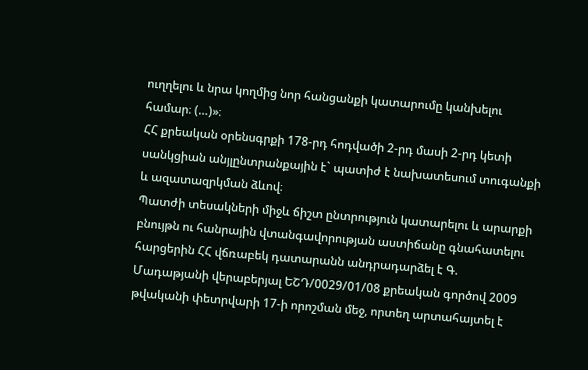ուղղելու և նրա կողմից նոր հանցանքի կատարումը կանխելու համար։ (…)»։
ՀՀ քրեական օրենսգրքի 178-րդ հոդվածի 2-րդ մասի 2-րդ կետի սանկցիան անյլընտրանքային է` պատիժ է նախատեսում տուգանքի և ազատազրկման ձևով։
Պատժի տեսակների միջև ճիշտ ընտրություն կատարելու և արարքի բնույթն ու հանրային վտանգավորության աստիճանը գնահատելու հարցերին ՀՀ վճռաբեկ դատարանն անդրադարձել է Գ. Մադաթյանի վերաբերյալ ԵՇԴ/0029/01/08 քրեական գործով 2009 թվականի փետրվարի 17-ի որոշման մեջ, որտեղ արտահայտել է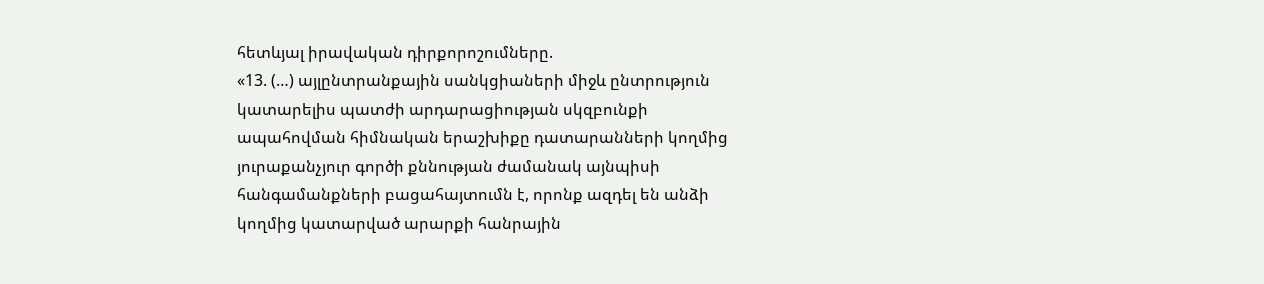հետևյալ իրավական դիրքորոշումները.
«13. (…) այլընտրանքային սանկցիաների միջև ընտրություն կատարելիս պատժի արդարացիության սկզբունքի ապահովման հիմնական երաշխիքը դատարանների կողմից յուրաքանչյուր գործի քննության ժամանակ այնպիսի հանգամանքների բացահայտումն է, որոնք ազդել են անձի կողմից կատարված արարքի հանրային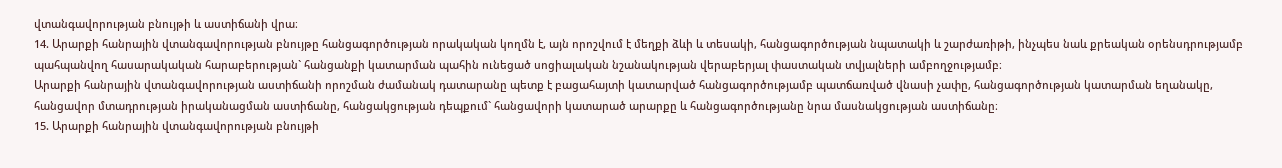վտանգավորության բնույթի և աստիճանի վրա։
14. Արարքի հանրային վտանգավորության բնույթը հանցագործության որակական կողմն է, այն որոշվում է մեղքի ձևի և տեսակի, հանցագործության նպատակի և շարժառիթի, ինչպես նաև քրեական օրենսդրությամբ պահպանվող հասարակական հարաբերության` հանցանքի կատարման պահին ունեցած սոցիալական նշանակության վերաբերյալ փաստական տվյալների ամբողջությամբ։
Արարքի հանրային վտանգավորության աստիճանի որոշման ժամանակ դատարանը պետք է բացահայտի կատարված հանցագործությամբ պատճառված վնասի չափը, հանցագործության կատարման եղանակը, հանցավոր մտադրության իրականացման աստիճանը, հանցակցության դեպքում` հանցավորի կատարած արարքը և հանցագործությանը նրա մասնակցության աստիճանը։
15. Արարքի հանրային վտանգավորության բնույթի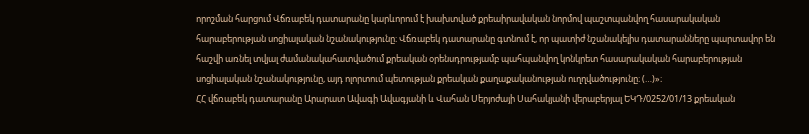որոշման հարցում Վճռաբեկ դատարանը կարևորում է խախտված քրեաիրավական նորմով պաշտպանվող հասարակական հարաբերության սոցիալական նշանակությունը։ Վճռաբեկ դատարանը գտնում է, որ պատիժ նշանակելիս դատարանները պարտավոր են հաշվի առնել տվյալ ժամանակահատվածում քրեական օրենսդրությամբ պահպանվող կոնկրետ հասարակական հարաբերության սոցիալական նշանակությունը, այդ ոլորտում պետության քրեական քաղաքականության ուղղվածությունը։ (…)»։
ՀՀ վճռաբեկ դատարանը Արարատ Ավագի Ավագյանի և Վահան Սերյոժայի Սահակյանի վերաբերյալ ԵԿԴ/0252/01/13 քրեական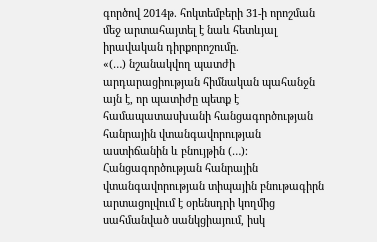գործով 2014թ. հոկտեմբերի 31-ի որոշման մեջ արտահայտել է նաև հետևյալ իրավական դիրքորոշումը.
«(…) նշանակվող պատժի արդարացիության հիմնական պահանջն այն է, որ պատիժը պետք է համապատասխանի հանցագործության հանրային վտանգավորության աստիճանին և բնույթին (…)։
Հանցագործության հանրային վտանգավորության տիպային բնութագիրն արտացոլվում է օրենսդրի կողմից սահմանված սանկցիայում, իսկ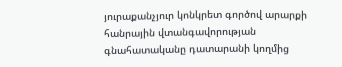յուրաքանչյուր կոնկրետ գործով արարքի հանրային վտանգավորության գնահատականը դատարանի կողմից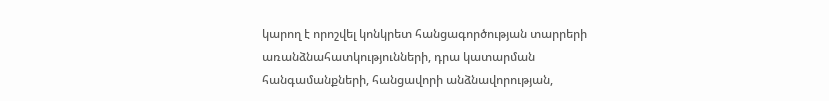կարող է որոշվել կոնկրետ հանցագործության տարրերի առանձնահատկությունների, դրա կատարման հանգամանքների, հանցավորի անձնավորության,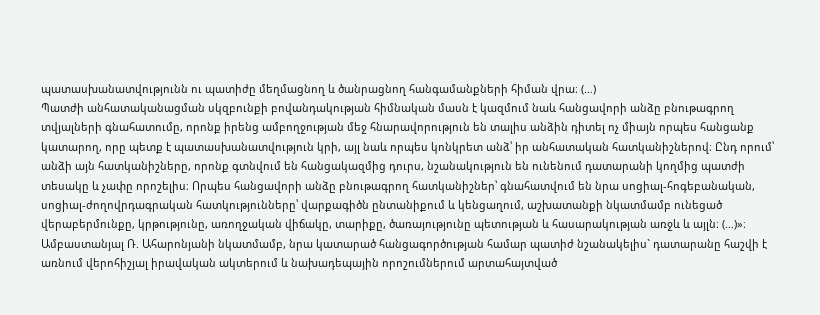պատասխանատվությունն ու պատիժը մեղմացնող և ծանրացնող հանգամանքների հիման վրա։ (…)
Պատժի անհատականացման սկզբունքի բովանդակության հիմնական մասն է կազմում նաև հանցավորի անձը բնութագրող տվյալների գնահատումը, որոնք իրենց ամբողջության մեջ հնարավորություն են տալիս անձին դիտել ոչ միայն որպես հանցանք կատարող, որը պետք է պատասխանատվություն կրի, այլ նաև որպես կոնկրետ անձ՝ իր անհատական հատկանիշներով։ Ընդ որում՝ անձի այն հատկանիշները, որոնք գտնվում են հանցակազմից դուրս, նշանակություն են ունենում դատարանի կողմից պատժի տեսակը և չափը որոշելիս։ Որպես հանցավորի անձը բնութագրող հատկանիշներ՝ գնահատվում են նրա սոցիալ-հոգեբանական, սոցիալ-ժողովրդագրական հատկությունները՝ վարքագիծն ընտանիքում և կենցաղում, աշխատանքի նկատմամբ ունեցած վերաբերմունքը, կրթությունը, առողջական վիճակը, տարիքը, ծառայությունը պետության և հասարակության առջև և այլն։ (…)»։
Ամբաստանյալ Ռ. Ահարոնյանի նկատմամբ, նրա կատարած հանցագործության համար պատիժ նշանակելիս` դատարանը հաշվի է առնում վերոհիշյալ իրավական ակտերում և նախադեպային որոշումներում արտահայտված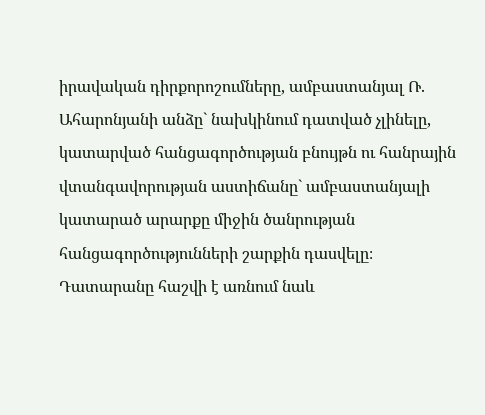իրավական դիրքորոշումները, ամբաստանյալ Ռ. Ահարոնյանի անձը` նախկինում դատված չլինելը, կատարված հանցագործության բնույթն ու հանրային վտանգավորության աստիճանը` ամբաստանյալի կատարած արարքը միջին ծանրության հանցագործությունների շարքին դասվելը։
Դատարանը հաշվի է առնում նաև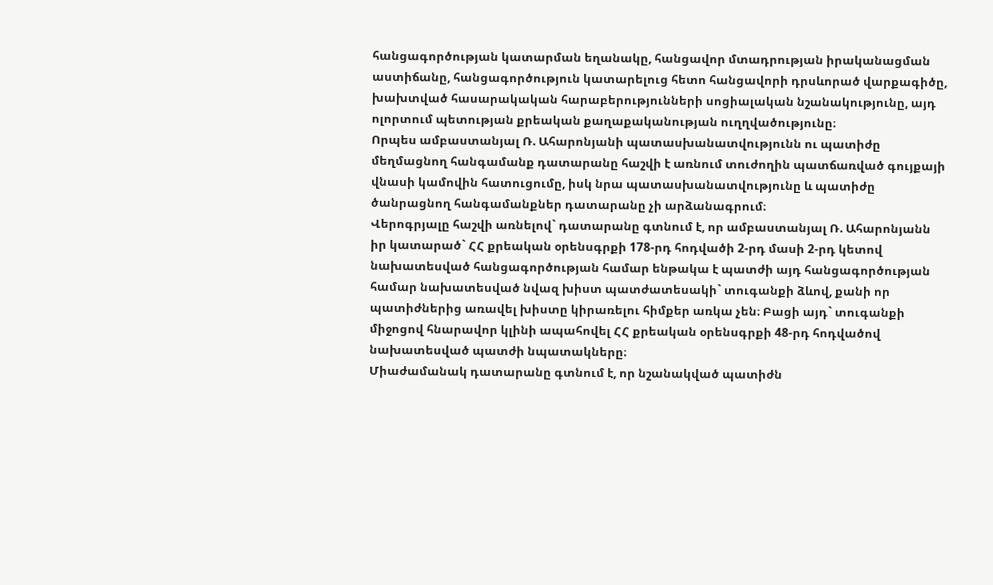հանցագործության կատարման եղանակը, հանցավոր մտադրության իրականացման աստիճանը, հանցագործություն կատարելուց հետո հանցավորի դրսևորած վարքագիծը, խախտված հասարակական հարաբերությունների սոցիալական նշանակությունը, այդ ոլորտում պետության քրեական քաղաքականության ուղղվածությունը։
Որպես ամբաստանյալ Ռ. Ահարոնյանի պատասխանատվությունն ու պատիժը մեղմացնող հանգամանք դատարանը հաշվի է առնում տուժողին պատճառված գույքայի վնասի կամովին հատուցումը, իսկ նրա պատասխանատվությունը և պատիժը ծանրացնող հանգամանքներ դատարանը չի արձանագրում։
Վերոգրյալը հաշվի առնելով` դատարանը գտնում է, որ ամբաստանյալ Ռ. Ահարոնյանն իր կատարած` ՀՀ քրեական օրենսգրքի 178-րդ հոդվածի 2-րդ մասի 2-րդ կետով նախատեսված հանցագործության համար ենթակա է պատժի այդ հանցագործության համար նախատեսված նվազ խիստ պատժատեսակի` տուգանքի ձևով, քանի որ պատիժներից առավել խիստը կիրառելու հիմքեր առկա չեն։ Բացի այդ` տուգանքի միջոցով հնարավոր կլինի ապահովել ՀՀ քրեական օրենսգրքի 48-րդ հոդվածով նախատեսված պատժի նպատակները։
Միաժամանակ դատարանը գտնում է, որ նշանակված պատիժն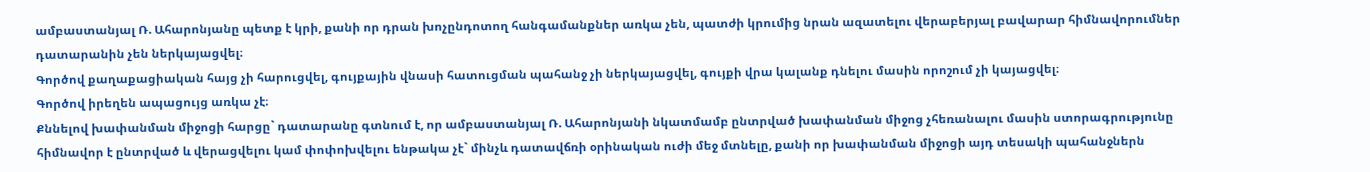ամբաստանյալ Ռ. Ահարոնյանը պետք է կրի, քանի որ դրան խոչընդոտող հանգամանքներ առկա չեն, պատժի կրումից նրան ազատելու վերաբերյալ բավարար հիմնավորումներ դատարանին չեն ներկայացվել։
Գործով քաղաքացիական հայց չի հարուցվել, գույքային վնասի հատուցման պահանջ չի ներկայացվել, գույքի վրա կալանք դնելու մասին որոշում չի կայացվել։
Գործով իրեղեն ապացույց առկա չէ։
Քննելով խափանման միջոցի հարցը` դատարանը գտնում է, որ ամբաստանյալ Ռ. Ահարոնյանի նկատմամբ ընտրված խափանման միջոց չհեռանալու մասին ստորագրությունը հիմնավոր է ընտրված և վերացվելու կամ փոփոխվելու ենթակա չէ` մինչև դատավճռի օրինական ուժի մեջ մտնելը, քանի որ խափանման միջոցի այդ տեսակի պահանջներն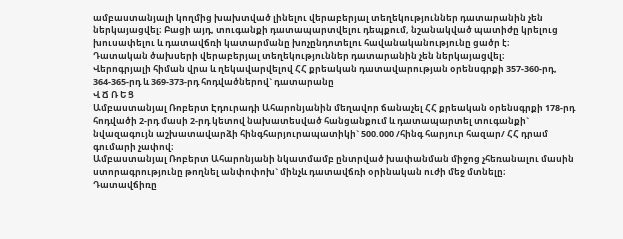ամբաստանյալի կողմից խախտված լինելու վերաբերյալ տեղեկություններ դատարանին չեն ներկայացվել։ Բացի այդ, տուգանքի դատապարտվելու դեպքում, նշանակված պատիժը կրելուց խուսափելու և դատավճռի կատարմանը խոչընդոտելու հավանականությունը ցածր է։
Դատական ծախսերի վերաբերյալ տեղեկություններ դատարանին չեն ներկայացվել։
Վերոգրյալի հիման վրա և ղեկավարվելով ՀՀ քրեական դատավարության օրենսգրքի 357-360-րդ, 364-365-րդ և 369-373-րդ հոդվածներով` դատարանը
Վ Ճ Ռ Ե Ց
Ամբաստանյալ Ռոբերտ Էդուրադի Ահարոնյանին մեղավոր ճանաչել ՀՀ քրեական օրենսգրքի 178-րդ հոդվածի 2-րդ մասի 2-րդ կետով նախատեսված հանցանքում և դատապարտել տուգանքի` նվազագույն աշխատավարձի հինգհարյուրապատիկի` 500.000 /հինգ հարյուր հազար/ ՀՀ դրամ գումարի չափով։
Ամբաստանյալ Ռոբերտ Ահարոնյանի նկատմամբ ընտրված խափանման միջոց չհեռանալու մասին ստորագրությունը թողնել անփոփոխ` մինչև դատավճռի օրինական ուժի մեջ մտնելը։
Դատավճիռը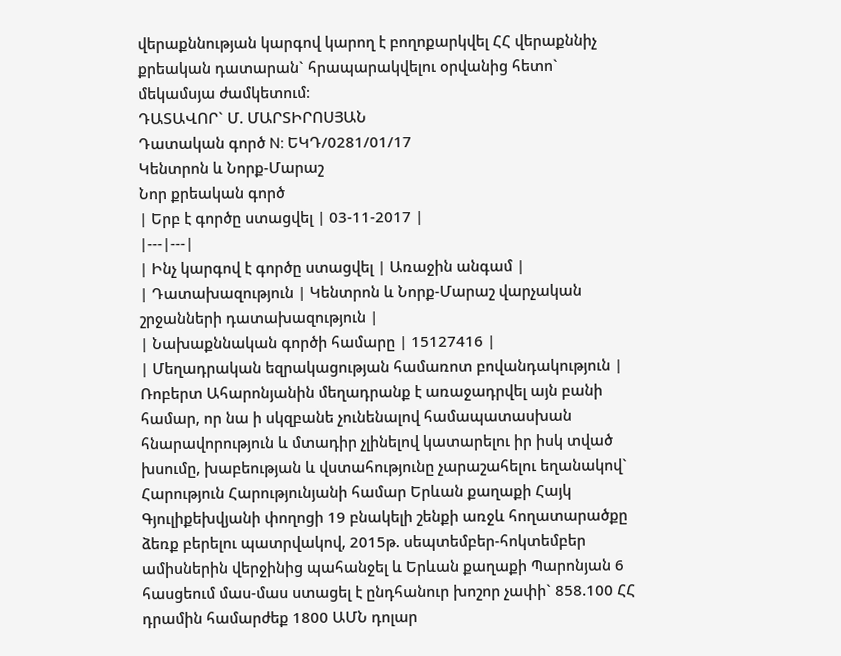վերաքննության կարգով կարող է բողոքարկվել ՀՀ վերաքննիչ քրեական դատարան` հրապարակվելու օրվանից հետո` մեկամսյա ժամկետում։
ԴԱՏԱՎՈՐ` Մ. ՄԱՐՏԻՐՈՍՅԱՆ
Դատական գործ N: ԵԿԴ/0281/01/17
Կենտրոն և Նորք-Մարաշ
Նոր քրեական գործ
| Երբ է գործը ստացվել | 03-11-2017 |
|---|---|
| Ինչ կարգով է գործը ստացվել | Առաջին անգամ |
| Դատախազություն | Կենտրոն և Նորք-Մարաշ վարչական շրջանների դատախազություն |
| Նախաքննական գործի համարը | 15127416 |
| Մեղադրական եզրակացության համառոտ բովանդակություն | Ռոբերտ Ահարոնյանին մեղադրանք է առաջադրվել այն բանի համար, որ նա ի սկզբանե չունենալով համապատասխան հնարավորություն և մտադիր չլինելով կատարելու իր իսկ տված խսումը, խաբեության և վստահությունը չարաշահելու եղանակով` Հարություն Հարությունյանի համար Երևան քաղաքի Հայկ Գյուլիքեխվյանի փողոցի 19 բնակելի շենքի առջև հողատարածքը ձեռք բերելու պատրվակով, 2015թ. սեպտեմբեր-հոկտեմբեր ամիսներին վերջինից պահանջել և Երևան քաղաքի Պարոնյան 6 հասցեում մաս-մաս ստացել է ընդհանուր խոշոր չափի` 858.100 ՀՀ դրամին համարժեք 1800 ԱՄՆ դոլար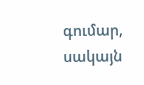գումար, սակայն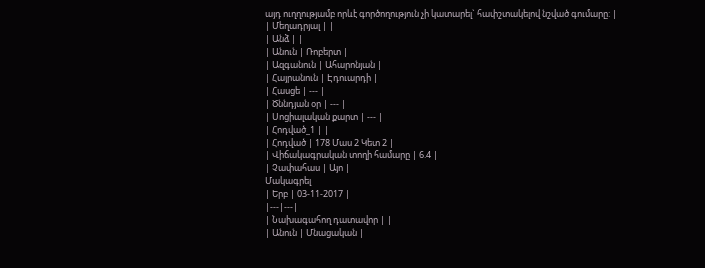այդ ուղղությամբ որևէ գործողություն չի կատարել` հափշտակելով նշված գումարը: |
| Մեղադրյալ | |
| Անձ | |
| Անուն | Ռոբերտ |
| Ազգանուն | Ահարոնյան |
| Հայրանուն | Էդուարդի |
| Հասցե | --- |
| Ծննդյան օր | --- |
| Սոցիալական քարտ | --- |
| Հոդված_1 | |
| Հոդված | 178 Մաս 2 Կետ 2 |
| Վիճակագրական տողի համարը | 6.4 |
| Չափահաս | Այո |
Մակագրել
| Երբ | 03-11-2017 |
|---|---|
| Նախագահող դատավոր | |
| Անուն | Մնացական |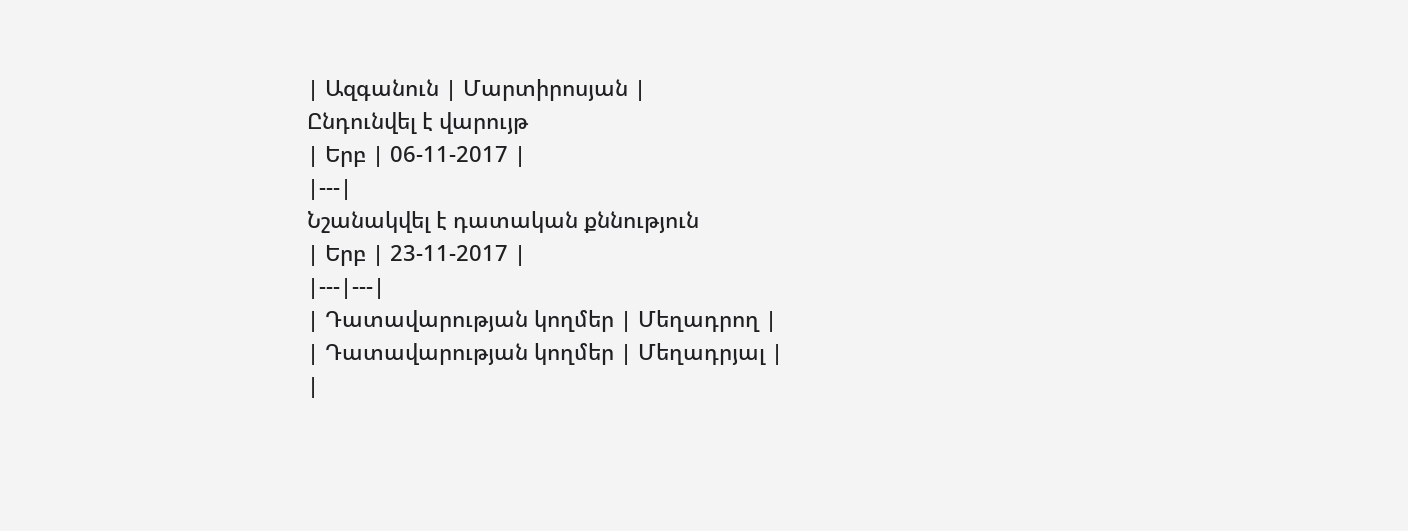| Ազգանուն | Մարտիրոսյան |
Ընդունվել է վարույթ
| Երբ | 06-11-2017 |
|---|
Նշանակվել է դատական քննություն
| Երբ | 23-11-2017 |
|---|---|
| Դատավարության կողմեր | Մեղադրող |
| Դատավարության կողմեր | Մեղադրյալ |
|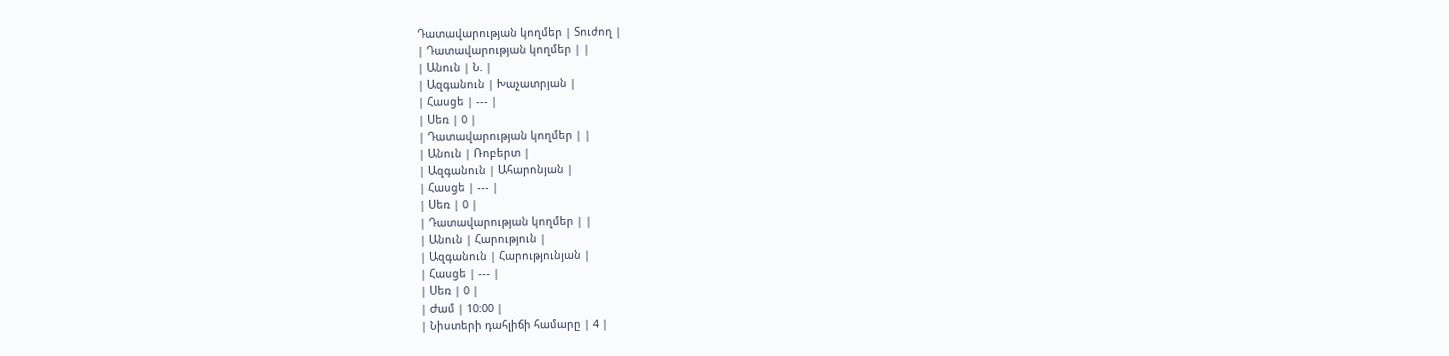Դատավարության կողմեր | Տուժող |
| Դատավարության կողմեր | |
| Անուն | Ն. |
| Ազգանուն | Խաչատրյան |
| Հասցե | --- |
| Սեռ | 0 |
| Դատավարության կողմեր | |
| Անուն | Ռոբերտ |
| Ազգանուն | Ահարոնյան |
| Հասցե | --- |
| Սեռ | 0 |
| Դատավարության կողմեր | |
| Անուն | Հարություն |
| Ազգանուն | Հարությունյան |
| Հասցե | --- |
| Սեռ | 0 |
| Ժամ | 10:00 |
| Նիստերի դահլիճի համարը | 4 |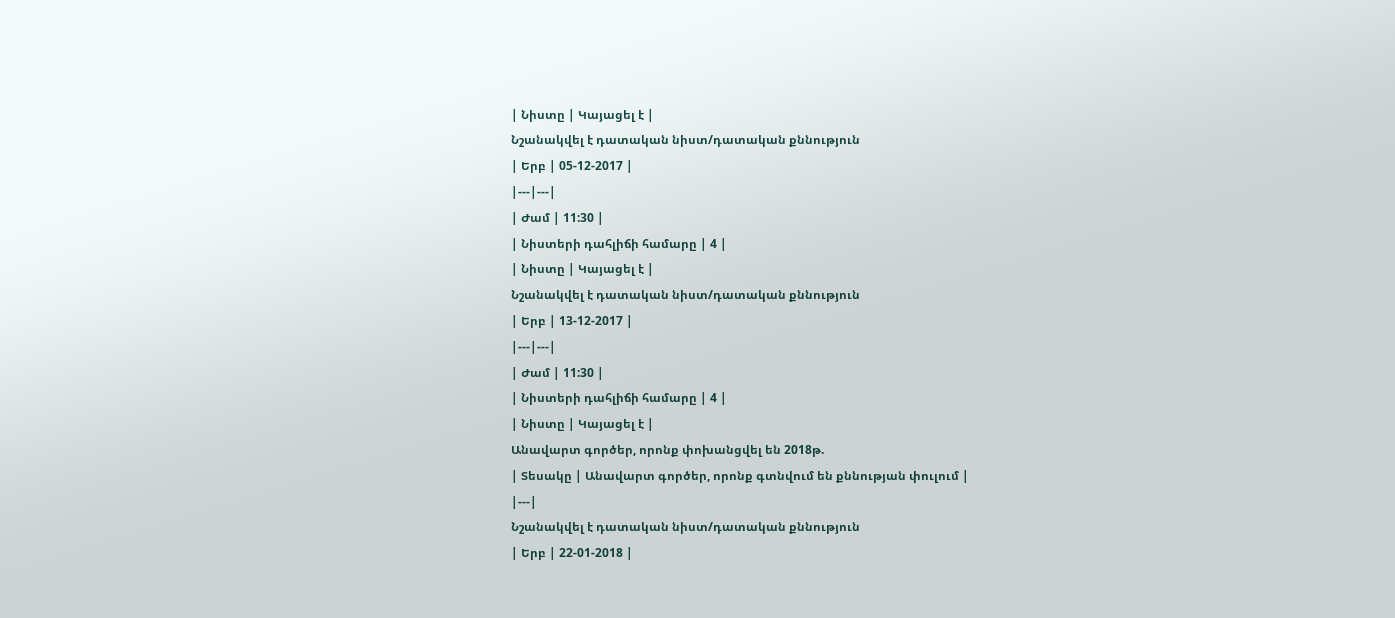| Նիստը | Կայացել է |
Նշանակվել է դատական նիստ/դատական քննություն
| Երբ | 05-12-2017 |
|---|---|
| Ժամ | 11:30 |
| Նիստերի դահլիճի համարը | 4 |
| Նիստը | Կայացել է |
Նշանակվել է դատական նիստ/դատական քննություն
| Երբ | 13-12-2017 |
|---|---|
| Ժամ | 11:30 |
| Նիստերի դահլիճի համարը | 4 |
| Նիստը | Կայացել է |
Անավարտ գործեր, որոնք փոխանցվել են 2018թ.
| Տեսակը | Անավարտ գործեր, որոնք գտնվում են քննության փուլում |
|---|
Նշանակվել է դատական նիստ/դատական քննություն
| Երբ | 22-01-2018 |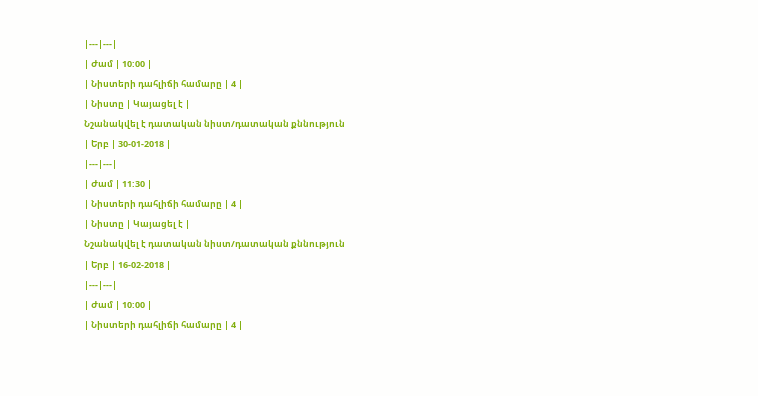|---|---|
| Ժամ | 10:00 |
| Նիստերի դահլիճի համարը | 4 |
| Նիստը | Կայացել է |
Նշանակվել է դատական նիստ/դատական քննություն
| Երբ | 30-01-2018 |
|---|---|
| Ժամ | 11:30 |
| Նիստերի դահլիճի համարը | 4 |
| Նիստը | Կայացել է |
Նշանակվել է դատական նիստ/դատական քննություն
| Երբ | 16-02-2018 |
|---|---|
| Ժամ | 10:00 |
| Նիստերի դահլիճի համարը | 4 |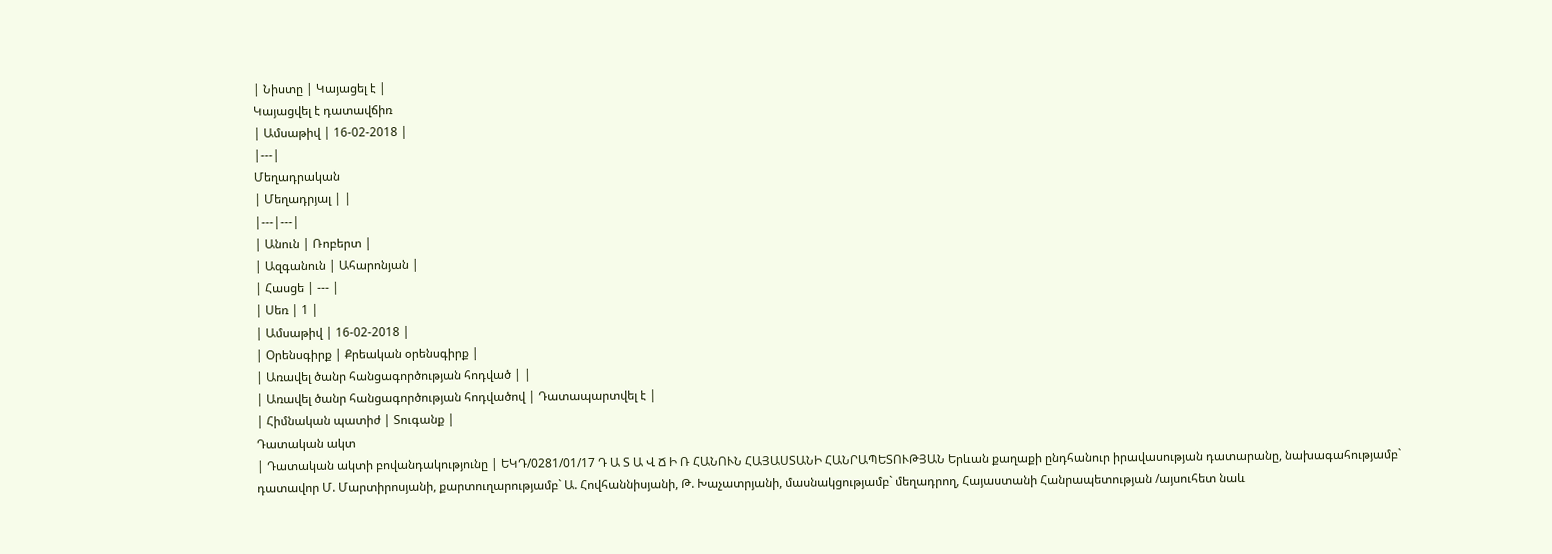| Նիստը | Կայացել է |
Կայացվել է դատավճիռ
| Ամսաթիվ | 16-02-2018 |
|---|
Մեղադրական
| Մեղադրյալ | |
|---|---|
| Անուն | Ռոբերտ |
| Ազգանուն | Ահարոնյան |
| Հասցե | --- |
| Սեռ | 1 |
| Ամսաթիվ | 16-02-2018 |
| Օրենսգիրք | Քրեական օրենսգիրք |
| Առավել ծանր հանցագործության հոդված | |
| Առավել ծանր հանցագործության հոդվածով | Դատապարտվել է |
| Հիմնական պատիժ | Տուգանք |
Դատական ակտ
| Դատական ակտի բովանդակությունը | ԵԿԴ/0281/01/17 Դ Ա Տ Ա Վ Ճ Ի Ռ ՀԱՆՈՒՆ ՀԱՅԱՍՏԱՆԻ ՀԱՆՐԱՊԵՏՈՒԹՅԱՆ Երևան քաղաքի ընդհանուր իրավասության դատարանը, նախագահությամբ` դատավոր Մ. Մարտիրոսյանի, քարտուղարությամբ` Ա. Հովհաննիսյանի, Թ. Խաչատրյանի, մասնակցությամբ` մեղադրող, Հայաստանի Հանրապետության /այսուհետ նաև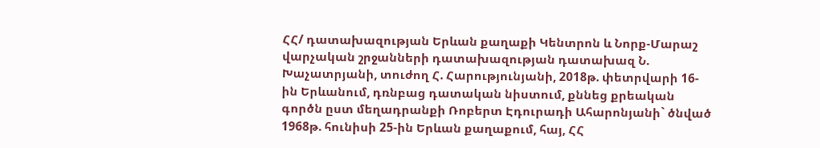ՀՀ/ դատախազության Երևան քաղաքի Կենտրոն և Նորք-Մարաշ վարչական շրջանների դատախազության դատախազ Ն. Խաչատրյանի, տուժող Հ. Հարությունյանի, 2018թ. փետրվարի 16-ին Երևանում, դռնբաց դատական նիստում, քննեց քրեական գործն ըստ մեղադրանքի Ռոբերտ Էդուրադի Ահարոնյանի` ծնված 1968թ. հունիսի 25-ին Երևան քաղաքում, հայ, ՀՀ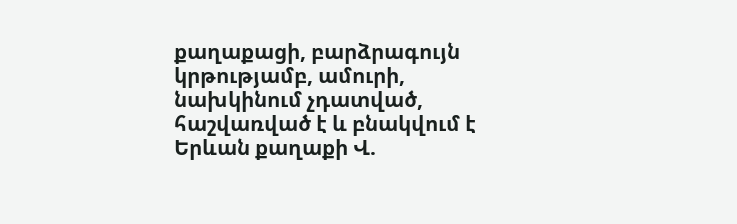քաղաքացի, բարձրագույն կրթությամբ, ամուրի, նախկինում չդատված, հաշվառված է և բնակվում է Երևան քաղաքի Վ.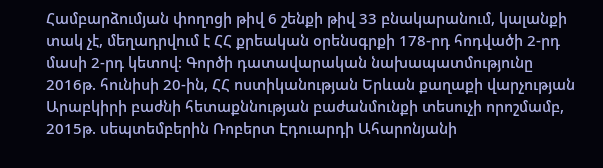Համբարձումյան փողոցի թիվ 6 շենքի թիվ 33 բնակարանում, կալանքի տակ չէ, մեղադրվում է ՀՀ քրեական օրենսգրքի 178-րդ հոդվածի 2-րդ մասի 2-րդ կետով։ Գործի դատավարական նախապատմությունը 2016թ. հունիսի 20-ին, ՀՀ ոստիկանության Երևան քաղաքի վարչության Արաբկիրի բաժնի հետաքննության բաժանմունքի տեսուչի որոշմամբ, 2015թ. սեպտեմբերին Ռոբերտ Էդուարդի Ահարոնյանի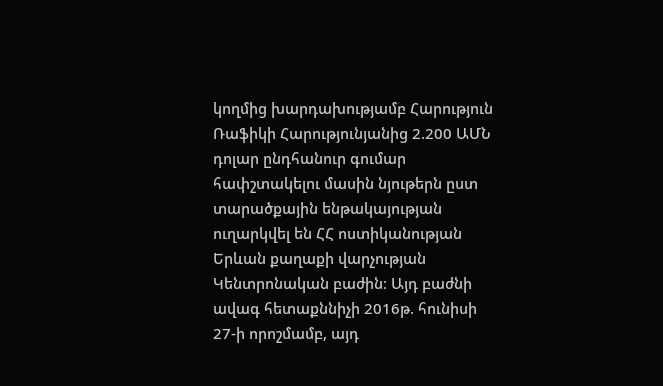կողմից խարդախությամբ Հարություն Ռաֆիկի Հարությունյանից 2.200 ԱՄՆ դոլար ընդհանուր գումար հափշտակելու մասին նյութերն ըստ տարածքային ենթակայության ուղարկվել են ՀՀ ոստիկանության Երևան քաղաքի վարչության Կենտրոնական բաժին։ Այդ բաժնի ավագ հետաքննիչի 2016թ. հունիսի 27-ի որոշմամբ, այդ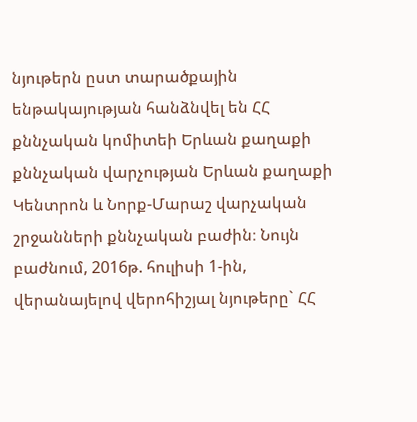նյութերն ըստ տարածքային ենթակայության հանձնվել են ՀՀ քննչական կոմիտեի Երևան քաղաքի քննչական վարչության Երևան քաղաքի Կենտրոն և Նորք-Մարաշ վարչական շրջանների քննչական բաժին։ Նույն բաժնում, 2016թ. հուլիսի 1-ին, վերանայելով վերոհիշյալ նյութերը` ՀՀ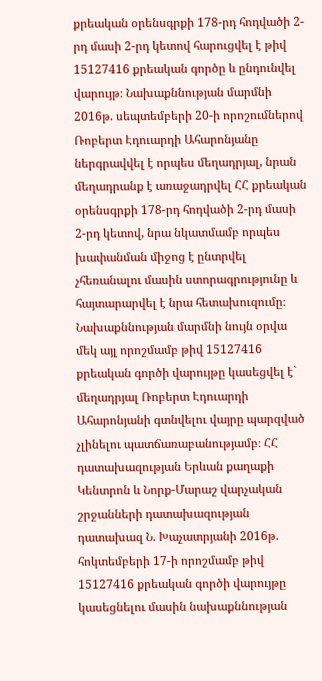քրեական օրենսգրքի 178-րդ հոդվածի 2-րդ մասի 2-րդ կետով հարուցվել է թիվ 15127416 քրեական գործը և ընդունվել վարույթ։ Նախաքննության մարմնի 2016թ. սեպտեմբերի 20-ի որոշումներով Ռոբերտ Էդուարդի Ահարոնյանը ներգրավվել է որպես մեղադրյալ, նրան մեղադրանք է առաջադրվել ՀՀ քրեական օրենսգրքի 178-րդ հոդվածի 2-րդ մասի 2-րդ կետով, նրա նկատմամբ որպես խափանման միջոց է ընտրվել չհեռանալու մասին ստորագրությունը և հայտարարվել է նրա հետախուզումը։ Նախաքննության մարմնի նույն օրվա մեկ այլ որոշմամբ թիվ 15127416 քրեական գործի վարույթը կասեցվել է` մեղադրյալ Ռոբերտ Էդուարդի Ահարոնյանի գտնվելու վայրը պարզված չլինելու պատճառաբանությամբ։ ՀՀ դատախազության Երևան քաղաքի Կենտրոն և Նորք-Մարաշ վարչական շրջանների դատախազության դատախազ Ն. Խաչատրյանի 2016թ. հոկտեմբերի 17-ի որոշմամբ թիվ 15127416 քրեական գործի վարույթը կասեցնելու մասին նախաքննության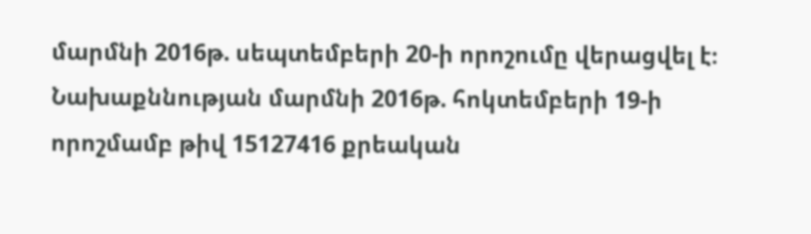մարմնի 2016թ. սեպտեմբերի 20-ի որոշումը վերացվել է։ Նախաքննության մարմնի 2016թ. հոկտեմբերի 19-ի որոշմամբ թիվ 15127416 քրեական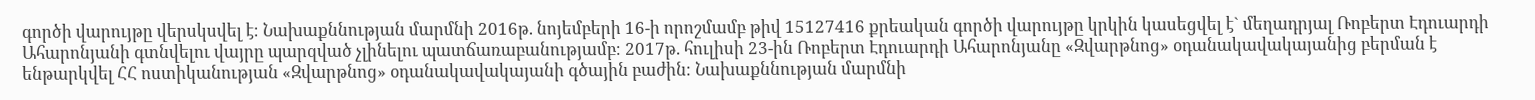գործի վարույթը վերսկսվել է։ Նախաքննության մարմնի 2016թ. նոյեմբերի 16-ի որոշմամբ թիվ 15127416 քրեական գործի վարույթը կրկին կասեցվել է` մեղադրյալ Ռոբերտ Էդուարդի Ահարոնյանի գտնվելու վայրը պարզված չլինելու պատճառաբանությամբ։ 2017թ. հուլիսի 23-ին Ռոբերտ Էդուարդի Ահարոնյանը «Զվարթնոց» օդանակավակայանից բերման է ենթարկվել ՀՀ ոստիկանության «Զվարթնոց» օդանակավակայանի գծային բաժին։ Նախաքննության մարմնի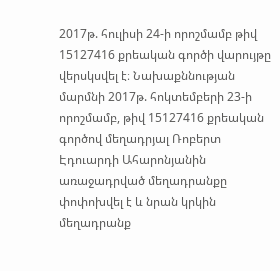2017թ. հուլիսի 24-ի որոշմամբ թիվ 15127416 քրեական գործի վարույթը վերսկսվել է։ Նախաքննության մարմնի 2017թ. հոկտեմբերի 23-ի որոշմամբ, թիվ 15127416 քրեական գործով մեղադրյալ Ռոբերտ Էդուարդի Ահարոնյանին առաջադրված մեղադրանքը փոփոխվել է և նրան կրկին մեղադրանք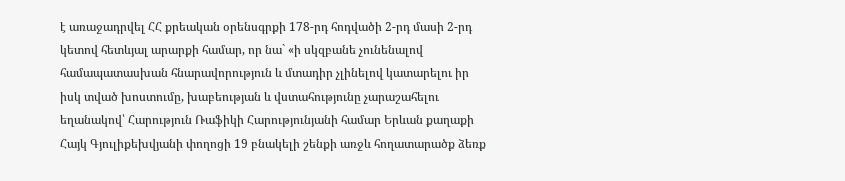է առաջադրվել ՀՀ քրեական օրենսգրքի 178-րդ հոդվածի 2-րդ մասի 2-րդ կետով հետևյալ արարքի համար, որ նա` «ի սկզբանե չունենալով համապատասխան հնարավորություն և մտադիր չլինելով կատարելու իր իսկ տված խոստումը, խաբեության և վստահությունը չարաշահելու եղանակով՝ Հարություն Ռաֆիկի Հարությունյանի համար Երևան քաղաքի Հայկ Գյուլիքեխվյանի փողոցի 19 բնակելի շենքի առջև հողատարածք ձեռք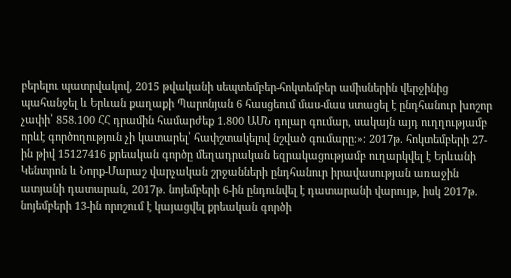բերելու պատրվակով, 2015 թվականի սեպտեմբեր-հոկտեմբեր ամիսներին վերջինից պահանջել և Երևան քաղաքի Պարոնյան 6 հասցեում մաս-մաս ստացել է ընդհանուր խոշոր չափի՝ 858.100 ՀՀ դրամին համարժեք 1.800 ԱՄՆ դոլար գումար, սակայն այդ ուղղությամբ որևէ գործողություն չի կատարել՝ հափշտակելով նշված գումարը։»։ 2017թ. հոկտեմբերի 27-ին թիվ 15127416 քրեական գործը մեղադրական եզրակացությամբ ուղարկվել է Երևանի Կենտրոն և Նորք-Մարաշ վարչական շրջանների ընդհանուր իրավասության առաջին ատյանի դատարան, 2017թ. նոյեմբերի 6-ին ընդունվել է դատարանի վարույթ, իսկ 2017թ. նոյեմբերի 13-ին որոշում է կայացվել քրեական գործի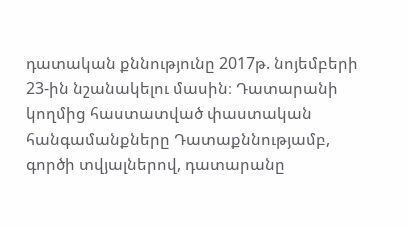դատական քննությունը 2017թ. նոյեմբերի 23-ին նշանակելու մասին։ Դատարանի կողմից հաստատված փաստական հանգամանքները Դատաքննությամբ, գործի տվյալներով, դատարանը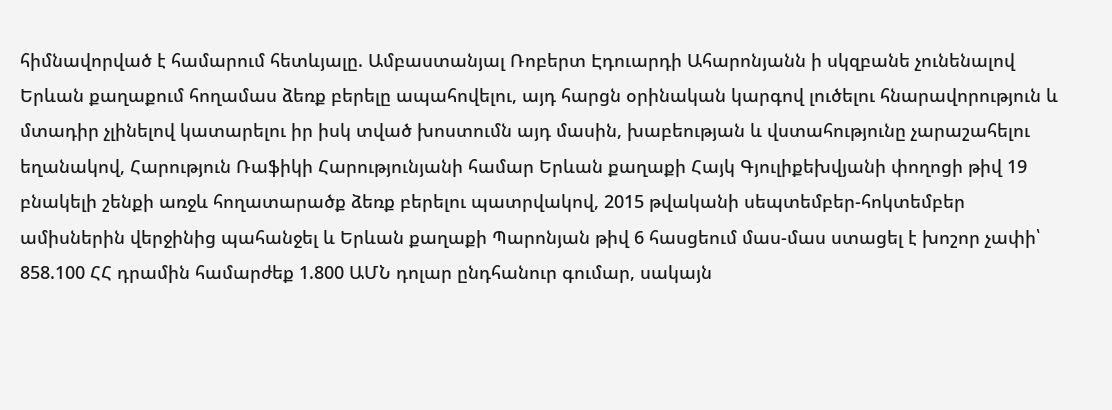հիմնավորված է համարում հետևյալը. Ամբաստանյալ Ռոբերտ Էդուարդի Ահարոնյանն ի սկզբանե չունենալով Երևան քաղաքում հողամաս ձեռք բերելը ապահովելու, այդ հարցն օրինական կարգով լուծելու հնարավորություն և մտադիր չլինելով կատարելու իր իսկ տված խոստումն այդ մասին, խաբեության և վստահությունը չարաշահելու եղանակով, Հարություն Ռաֆիկի Հարությունյանի համար Երևան քաղաքի Հայկ Գյուլիքեխվյանի փողոցի թիվ 19 բնակելի շենքի առջև հողատարածք ձեռք բերելու պատրվակով, 2015 թվականի սեպտեմբեր-հոկտեմբեր ամիսներին վերջինից պահանջել և Երևան քաղաքի Պարոնյան թիվ 6 հասցեում մաս-մաս ստացել է խոշոր չափի՝ 858.100 ՀՀ դրամին համարժեք 1.800 ԱՄՆ դոլար ընդհանուր գումար, սակայն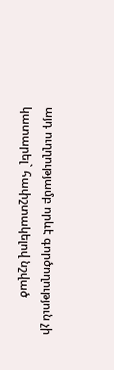այդ ուղղությամբ որևէ գործողություն չի կատարել` հափշտակելով նշված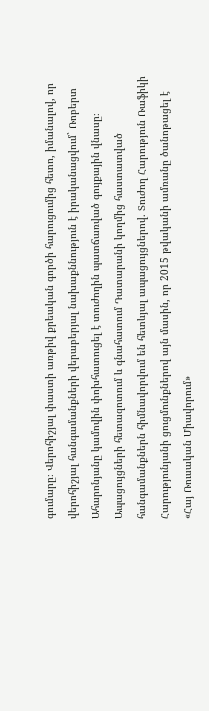գումարը։ Վերոհիշյալ փաստի առթիվ քրեական գործի հարուցումից հետո, իմանալով, որ վերոհիշյալ հանգամանքների վերաբերյալ նախաքննություն է իրականացվում` Ռոբերտ Ահարոնյանը կամովին փոխհատուցել է տուժողին պատճառված գույքային վնասը։ Ապացույցների հետազոտում և գնահատում Դատարանի կողմից հաստատված հանգամանքներն հիմնավորվում են հետևյալ ապացույցներով. Տուժող Հարություն Ռաֆիկի Հարությունյանի ցուցմունքներով այն մասին, որ 2015 թվականի ամռանը ծանոթացել է «Հայ Ռուսական Միավորում»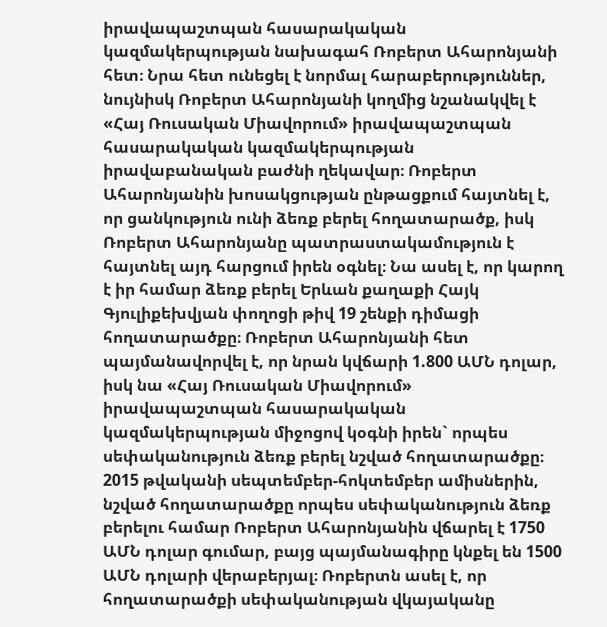իրավապաշտպան հասարակական կազմակերպության նախագահ Ռոբերտ Ահարոնյանի հետ։ Նրա հետ ունեցել է նորմալ հարաբերություններ, նույնիսկ Ռոբերտ Ահարոնյանի կողմից նշանակվել է «Հայ Ռուսական Միավորում» իրավապաշտպան հասարակական կազմակերպության իրավաբանական բաժնի ղեկավար։ Ռոբերտ Ահարոնյանին խոսակցության ընթացքում հայտնել է, որ ցանկություն ունի ձեռք բերել հողատարածք, իսկ Ռոբերտ Ահարոնյանը պատրաստակամություն է հայտնել այդ հարցում իրեն օգնել։ Նա ասել է, որ կարող է իր համար ձեռք բերել Երևան քաղաքի Հայկ Գյուլիքեխվյան փողոցի թիվ 19 շենքի դիմացի հողատարածքը։ Ռոբերտ Ահարոնյանի հետ պայմանավորվել է, որ նրան կվճարի 1.800 ԱՄՆ դոլար, իսկ նա «Հայ Ռուսական Միավորում» իրավապաշտպան հասարակական կազմակերպության միջոցով կօգնի իրեն` որպես սեփականություն ձեռք բերել նշված հողատարածքը։ 2015 թվականի սեպտեմբեր-հոկտեմբեր ամիսներին, նշված հողատարածքը որպես սեփականություն ձեռք բերելու համար Ռոբերտ Ահարոնյանին վճարել է 1750 ԱՄՆ դոլար գումար, բայց պայմանագիրը կնքել են 1500 ԱՄՆ դոլարի վերաբերյալ։ Ռոբերտն ասել է, որ հողատարածքի սեփականության վկայականը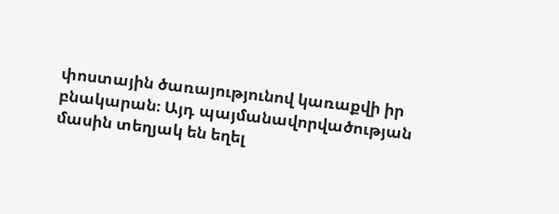փոստային ծառայությունով կառաքվի իր բնակարան։ Այդ պայմանավորվածության մասին տեղյակ են եղել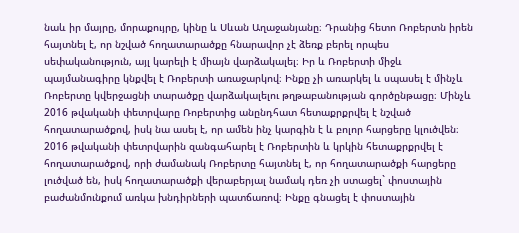նաև իր մայրը, մորաքույրը, կինը և Սևան Աղաջանյանը։ Դրանից հետո Ռոբերտն իրեն հայտնել է, որ նշված հողատարածքը հնարավոր չէ ձեռք բերել որպես սեփականություն, այլ կարելի է միայն վարձակալել։ Իր և Ռոբերտի միջև պայմանագիրը կնքվել է Ռոբերտի առաջարկով։ Ինքը չի առարկել և սպասել է մինչև Ռոբերտը կվերջացնի տարածքը վարձակալելու թղթաբանության գործընթացը։ Մինչև 2016 թվականի փետրվարը Ռոբերտից անընդհատ հետաքրքրվել է նշված հողատարածքով, իսկ նա ասել է, որ ամեն ինչ կարգին է և բոլոր հարցերը կլուծվեն։ 2016 թվականի փետրվարին զանգահարել է Ռոբերտին և կրկին հետաքրքրվել է հողատարածքով, որի ժամանակ Ռոբերտը հայտնել է, որ հողատարածքի հարցերը լուծված են, իսկ հողատարածքի վերաբերյալ նամակ դեռ չի ստացել` փոստային բաժանմունքում առկա խնդիրների պատճառով։ Ինքը գնացել է փոստային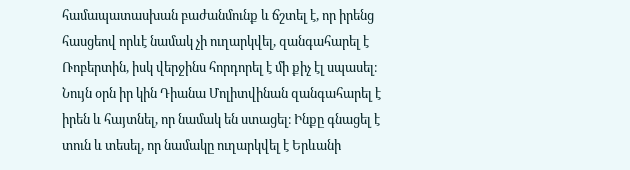համապատասխան բաժանմունք և ճշտել է, որ իրենց հասցեով որևէ նամակ չի ուղարկվել, զանգահարել է Ռոբերտին, իսկ վերջինս հորդորել է մի քիչ էլ սպասել։ Նույն օրն իր կին Դիանա Մոլիտվինան զանգահարել է իրեն և հայտնել, որ նամակ են ստացել։ Ինքը գնացել է տուն և տեսել, որ նամակը ուղարկվել է Երևանի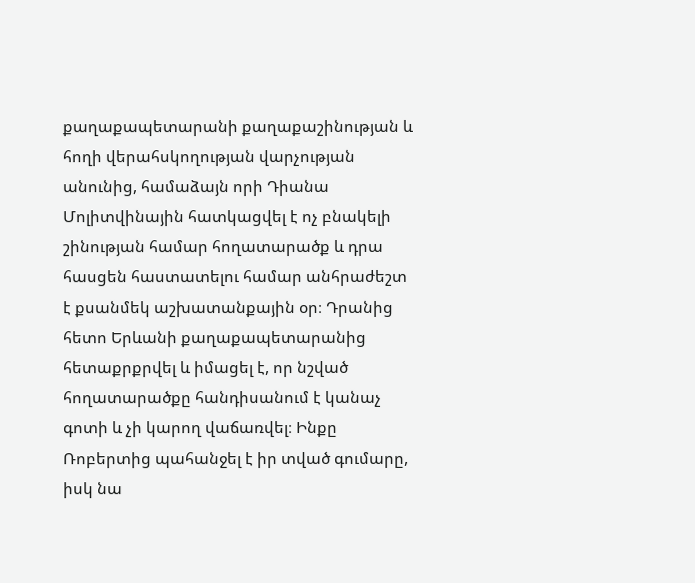քաղաքապետարանի քաղաքաշինության և հողի վերահսկողության վարչության անունից, համաձայն որի Դիանա Մոլիտվինային հատկացվել է ոչ բնակելի շինության համար հողատարածք և դրա հասցեն հաստատելու համար անհրաժեշտ է քսանմեկ աշխատանքային օր։ Դրանից հետո Երևանի քաղաքապետարանից հետաքրքրվել և իմացել է, որ նշված հողատարածքը հանդիսանում է կանաչ գոտի և չի կարող վաճառվել։ Ինքը Ռոբերտից պահանջել է իր տված գումարը, իսկ նա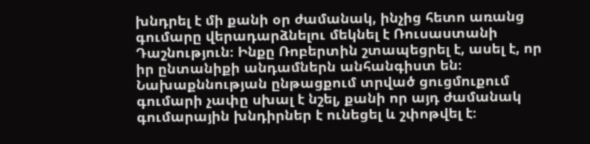խնդրել է մի քանի օր ժամանակ, ինչից հետո առանց գումարը վերադարձնելու մեկնել է Ռուսաստանի Դաշնություն։ Ինքը Ռոբերտին շտապեցրել է, ասել է, որ իր ընտանիքի անդամներն անհանգիստ են։ Նախաքննության ընթացքում տրված ցուցմուքում գումարի չափը սխալ է նշել, քանի որ այդ ժամանակ գումարային խնդիրներ է ունեցել և շփոթվել է։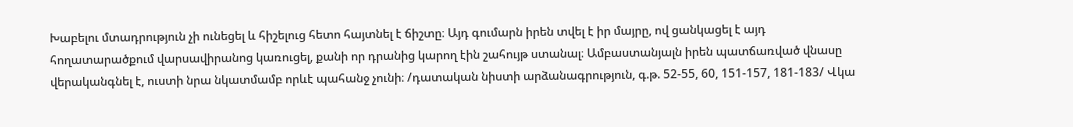Խաբելու մտադրություն չի ունեցել և հիշելուց հետո հայտնել է ճիշտը։ Այդ գումարն իրեն տվել է իր մայրը, ով ցանկացել է այդ հողատարածքում վարսավիրանոց կառուցել, քանի որ դրանից կարող էին շահույթ ստանալ։ Ամբաստանյալն իրեն պատճառված վնասը վերականգնել է, ուստի նրա նկատմամբ որևէ պահանջ չունի։ /դատական նիստի արձանագրություն, գ.թ. 52-55, 60, 151-157, 181-183/ Վկա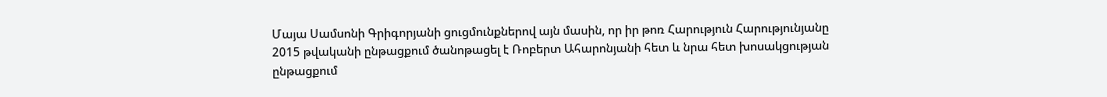Մայա Սամսոնի Գրիգորյանի ցուցմունքներով այն մասին, որ իր թոռ Հարություն Հարությունյանը 2015 թվականի ընթացքում ծանոթացել է Ռոբերտ Ահարոնյանի հետ և նրա հետ խոսակցության ընթացքում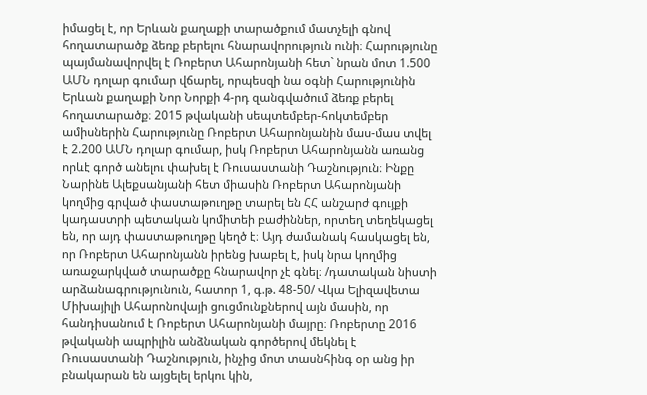իմացել է, որ Երևան քաղաքի տարածքում մատչելի գնով հողատարածք ձեռք բերելու հնարավորություն ունի։ Հարությունը պայմանավորվել է Ռոբերտ Ահարոնյանի հետ` նրան մոտ 1.500 ԱՄՆ դոլար գումար վճարել, որպեսզի նա օգնի Հարությունին Երևան քաղաքի Նոր Նորքի 4-րդ զանգվածում ձեռք բերել հողատարածք։ 2015 թվականի սեպտեմբեր-հոկտեմբեր ամիսներին Հարությունը Ռոբերտ Ահարոնյանին մաս-մաս տվել է 2.200 ԱՄՆ դոլար գումար, իսկ Ռոբերտ Ահարոնյանն առանց որևէ գործ անելու փախել է Ռուսաստանի Դաշնություն։ Ինքը Նարինե Ալեքսանյանի հետ միասին Ռոբերտ Ահարոնյանի կողմից գրված փաստաթուղթը տարել են ՀՀ անշարժ գույքի կադաստրի պետական կոմիտեի բաժիններ, որտեղ տեղեկացել են, որ այդ փաստաթուղթը կեղծ է։ Այդ ժամանակ հասկացել են, որ Ռոբերտ Ահարոնյանն իրենց խաբել է, իսկ նրա կողմից առաջարկված տարածքը հնարավոր չէ գնել։ /դատական նիստի արձանագրությունուն, հատոր 1, գ.թ. 48-50/ Վկա Ելիզավետա Միխայիլի Ահարոնովայի ցուցմունքներով այն մասին, որ հանդիսանում է Ռոբերտ Ահարոնյանի մայրը։ Ռոբերտը 2016 թվականի ապրիլին անձնական գործերով մեկնել է Ռուսաստանի Դաշնություն, ինչից մոտ տասնհինգ օր անց իր բնակարան են այցելել երկու կին,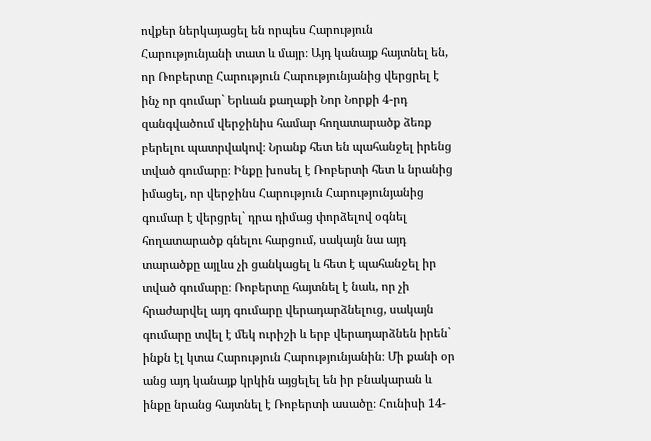ովքեր ներկայացել են որպես Հարություն Հարությունյանի տատ և մայր։ Այդ կանայք հայտնել են, որ Ռոբերտը Հարություն Հարությունյանից վերցրել է ինչ որ գումար` Երևան քաղաքի Նոր Նորքի 4-րդ զանգվածում վերջինիս համար հողատարածք ձեռք բերելու պատրվակով։ Նրանք հետ են պահանջել իրենց տված գումարը։ Ինքը խոսել է Ռոբերտի հետ և նրանից իմացել, որ վերջինս Հարություն Հարությունյանից գումար է վերցրել` դրա դիմաց փորձելով օգնել հողատարածք գնելու հարցում, սակայն նա այդ տարածքը այլևս չի ցանկացել և հետ է պահանջել իր տված գումարը։ Ռոբերտը հայտնել է նաև, որ չի հրաժարվել այդ գումարը վերադարձնելուց, սակայն գումարը տվել է մեկ ուրիշի և երբ վերադարձնեն իրեն` ինքն էլ կտա Հարություն Հարությունյանին։ Մի քանի օր անց այդ կանայք կրկին այցելել են իր բնակարան և ինքը նրանց հայտնել է Ռոբերտի ասածը։ Հունիսի 14-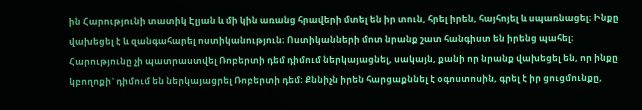ին Հարությունի տատիկ Էլյան և մի կին առանց հրավերի մտել են իր տուն, հրել իրեն, հայհոյել և սպառնացել։ Ինքը վախեցել է և զանգահարել ոստիկանություն։ Ոստիկանների մոտ նրանք շատ հանգիստ են իրենց պահել։ Հարությունը չի պատրաստվել Ռոբերտի դեմ դիմում ներկայացնել, սակայն, քանի որ նրանք վախեցել են, որ ինքը կբողոքի` դիմում են ներկայացրել Ռոբերտի դեմ։ Քննիչն իրեն հարցաքննել է օգոստոսին, գրել է իր ցուցմունքը,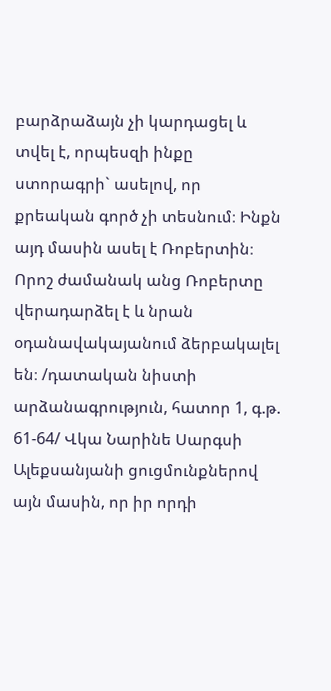բարձրաձայն չի կարդացել և տվել է, որպեսզի ինքը ստորագրի` ասելով, որ քրեական գործ չի տեսնում։ Ինքն այդ մասին ասել է Ռոբերտին։ Որոշ ժամանակ անց Ռոբերտը վերադարձել է և նրան օդանավակայանում ձերբակալել են։ /դատական նիստի արձանագրություն, հատոր 1, գ.թ. 61-64/ Վկա Նարինե Սարգսի Ալեքսանյանի ցուցմունքներով այն մասին, որ իր որդի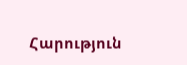Հարություն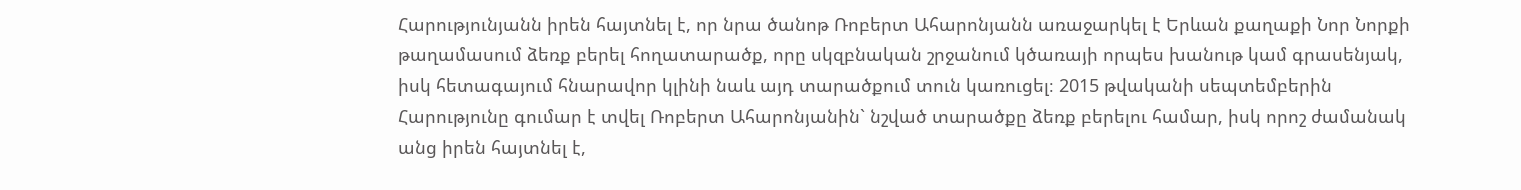Հարությունյանն իրեն հայտնել է, որ նրա ծանոթ Ռոբերտ Ահարոնյանն առաջարկել է Երևան քաղաքի Նոր Նորքի թաղամասում ձեռք բերել հողատարածք, որը սկզբնական շրջանում կծառայի որպես խանութ կամ գրասենյակ, իսկ հետագայում հնարավոր կլինի նաև այդ տարածքում տուն կառուցել։ 2015 թվականի սեպտեմբերին Հարությունը գումար է տվել Ռոբերտ Ահարոնյանին` նշված տարածքը ձեռք բերելու համար, իսկ որոշ ժամանակ անց իրեն հայտնել է,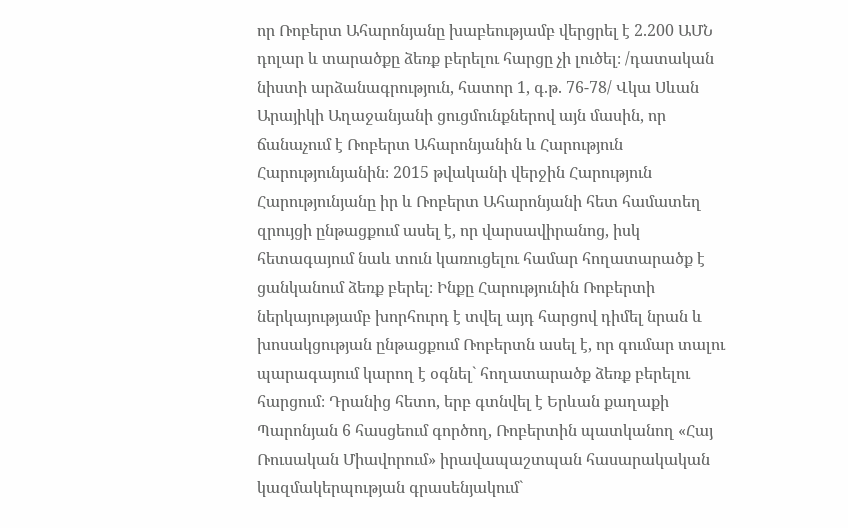որ Ռոբերտ Ահարոնյանը խաբեությամբ վերցրել է 2.200 ԱՄՆ դոլար և տարածքը ձեռք բերելու հարցը չի լուծել։ /դատական նիստի արձանագրություն, հատոր 1, գ.թ. 76-78/ Վկա Սևան Արայիկի Աղաջանյանի ցուցմունքներով այն մասին, որ ճանաչում է Ռոբերտ Ահարոնյանին և Հարություն Հարությունյանին։ 2015 թվականի վերջին Հարություն Հարությունյանը իր և Ռոբերտ Ահարոնյանի հետ համատեղ զրույցի ընթացքում ասել է, որ վարսավիրանոց, իսկ հետագայում նաև տուն կառուցելու համար հողատարածք է ցանկանում ձեռք բերել։ Ինքը Հարությունին Ռոբերտի ներկայությամբ խորհուրդ է տվել այդ հարցով դիմել նրան և խոսակցության ընթացքում Ռոբերտն ասել է, որ գումար տալու պարագայում կարող է օգնել` հողատարածք ձեռք բերելու հարցում։ Դրանից հետո, երբ գտնվել է Երևան քաղաքի Պարոնյան 6 հասցեում գործող, Ռոբերտին պատկանող «Հայ Ռուսական Միավորում» իրավապաշտպան հասարակական կազմակերպության գրասենյակում`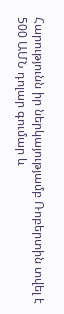Հարությունն իր ներկայությամբ Ռոբերտին տվել է 500 ԱՄՆ դոլար գումար և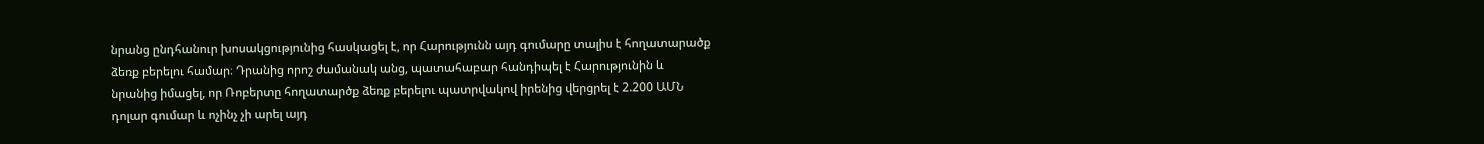նրանց ընդհանուր խոսակցությունից հասկացել է, որ Հարությունն այդ գումարը տալիս է հողատարածք ձեռք բերելու համար։ Դրանից որոշ ժամանակ անց, պատահաբար հանդիպել է Հարությունին և նրանից իմացել, որ Ռոբերտը հողատարծք ձեռք բերելու պատրվակով իրենից վերցրել է 2.200 ԱՄՆ դոլար գումար և ոչինչ չի արել այդ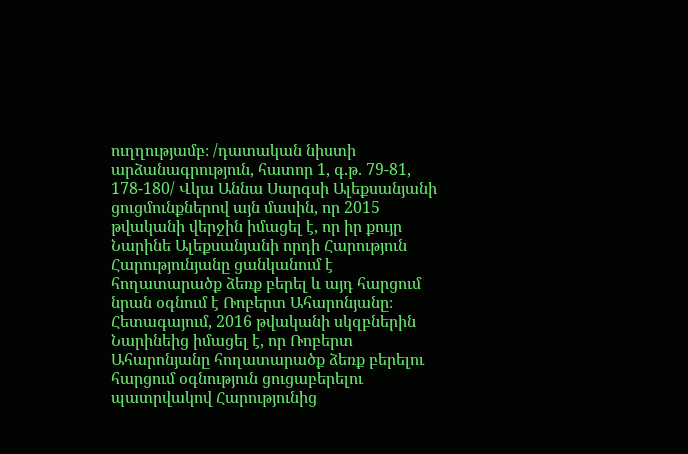ուղղությամբ։ /դատական նիստի արձանագրություն, հատոր 1, գ.թ. 79-81, 178-180/ Վկա Աննա Սարգսի Ալեքսանյանի ցուցմունքներով այն մասին, որ 2015 թվականի վերջին իմացել է, որ իր քույր Նարինե Ալեքսանյանի որդի Հարություն Հարությունյանը ցանկանում է հողատարածք ձեռք բերել և այդ հարցում նրան օգնում է Ռոբերտ Ահարոնյանը։ Հետագայում, 2016 թվականի սկզբներին Նարինեից իմացել է, որ Ռոբերտ Ահարոնյանը հողատարածք ձեռք բերելու հարցում օգնություն ցուցաբերելու պատրվակով Հարությունից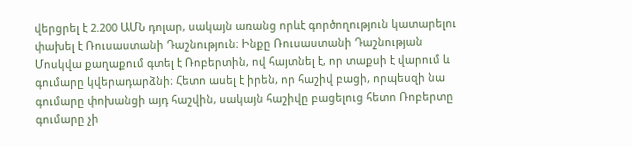վերցրել է 2.200 ԱՄՆ դոլար, սակայն առանց որևէ գործողություն կատարելու փախել է Ռուսաստանի Դաշնություն։ Ինքը Ռուսաստանի Դաշնության Մոսկվա քաղաքում գտել է Ռոբերտին, ով հայտնել է, որ տաքսի է վարում և գումարը կվերադարձնի։ Հետո ասել է իրեն, որ հաշիվ բացի, որպեսզի նա գումարը փոխանցի այդ հաշվին, սակայն հաշիվը բացելուց հետո Ռոբերտը գումարը չի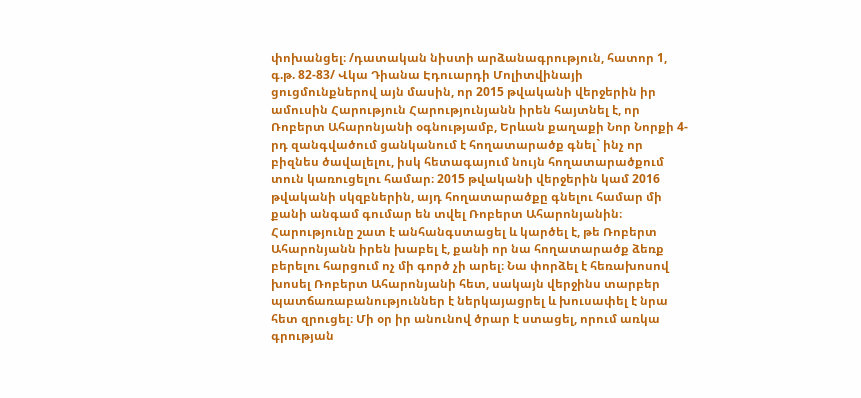փոխանցել։ /դատական նիստի արձանագրություն, հատոր 1, գ.թ. 82-83/ Վկա Դիանա Էդուարդի Մոլիտվինայի ցուցմունքներով այն մասին, որ 2015 թվականի վերջերին իր ամուսին Հարություն Հարությունյանն իրեն հայտնել է, որ Ռոբերտ Ահարոնյանի օգնությամբ, Երևան քաղաքի Նոր Նորքի 4-րդ զանգվածում ցանկանում է հողատարածք գնել` ինչ որ բիզնես ծավալելու, իսկ հետագայում նույն հողատարածքում տուն կառուցելու համար։ 2015 թվականի վերջերին կամ 2016 թվականի սկզբներին, այդ հողատարածքը գնելու համար մի քանի անգամ գումար են տվել Ռոբերտ Ահարոնյանին։ Հարությունը շատ է անհանգստացել և կարծել է, թե Ռոբերտ Ահարոնյանն իրեն խաբել է, քանի որ նա հողատարածք ձեռք բերելու հարցում ոչ մի գործ չի արել։ Նա փորձել է հեռախոսով խոսել Ռոբերտ Ահարոնյանի հետ, սակայն վերջինս տարբեր պատճառաբանություններ է ներկայացրել և խուսափել է նրա հետ զրուցել։ Մի օր իր անունով ծրար է ստացել, որում առկա գրության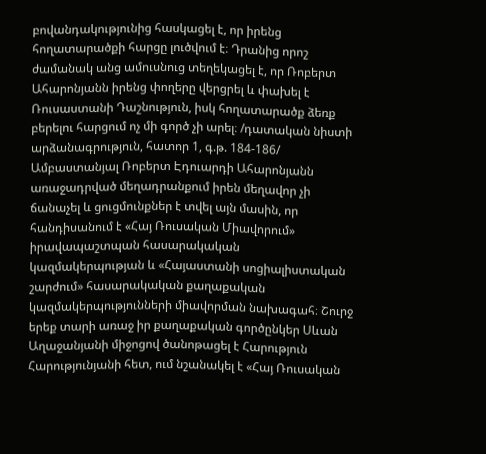բովանդակությունից հասկացել է, որ իրենց հողատարածքի հարցը լուծվում է։ Դրանից որոշ ժամանակ անց ամուսնուց տեղեկացել է, որ Ռոբերտ Ահարոնյանն իրենց փողերը վերցրել և փախել է Ռուսաստանի Դաշնություն, իսկ հողատարածք ձեռք բերելու հարցում ոչ մի գործ չի արել։ /դատական նիստի արձանագրություն, հատոր 1, գ.թ. 184-186/ Ամբաստանյալ Ռոբերտ Էդուարդի Ահարոնյանն առաջադրված մեղադրանքում իրեն մեղավոր չի ճանաչել և ցուցմունքներ է տվել այն մասին, որ հանդիսանում է «Հայ Ռուսական Միավորում» իրավապաշտպան հասարակական կազմակերպության և «Հայաստանի սոցիալիստական շարժում» հասարակական քաղաքական կազմակերպությունների միավորման նախագահ։ Շուրջ երեք տարի առաջ իր քաղաքական գործընկեր Սևան Աղաջանյանի միջոցով ծանոթացել է Հարություն Հարությունյանի հետ, ում նշանակել է «Հայ Ռուսական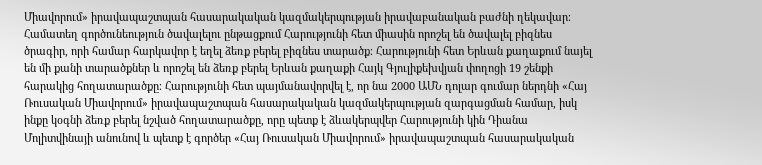Միավորում» իրավապաշտպան հասարակական կազմակերպության իրավաբանական բաժնի ղեկավար։ Համատեղ գործունեություն ծավալելու ընթացքում Հարությունի հետ միասին որոշել են ծավալել բիզնես ծրագիր, որի համար հարկավոր է եղել ձեռք բերել բիզնես տարածք։ Հարությունի հետ Երևան քաղաքում նայել են մի քանի տարածքներ և որոշել են ձեռք բերել Երևան քաղաքի Հայկ Գյուլիքեխվյան փողոցի 19 շենքի հարակից հողատարածքը։ Հարությունի հետ պայմանավորվել է, որ նա 2000 ԱՄՆ դոլար գումար ներդնի «Հայ Ռուսական Միավորում» իրավապաշտպան հասարակական կազմակերպության զարգացման համար, իսկ ինքը կօգնի ձեռք բերել նշված հողատարածքը, որը պետք է ձևակերպվեր Հարությունի կին Դիանա Մոլիտվինայի անունով և պետք է գործեր «Հայ Ռուսական Միավորում» իրավապաշտպան հասարակական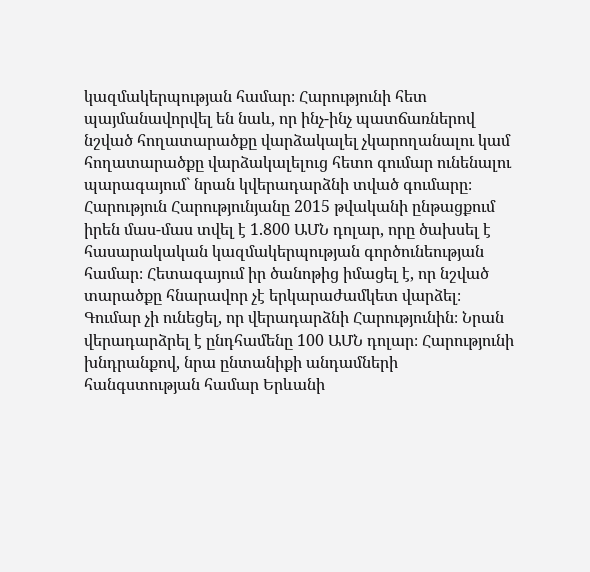կազմակերպության համար։ Հարությունի հետ պայմանավորվել են նաև, որ ինչ-ինչ պատճառներով նշված հողատարածքը վարձակալել չկարողանալու կամ հողատարածքը վարձակալելուց հետո գումար ունենալու պարագայում` նրան կվերադարձնի տված գումարը։ Հարություն Հարությունյանը 2015 թվականի ընթացքում իրեն մաս-մաս տվել է 1.800 ԱՄՆ դոլար, որը ծախսել է հասարակական կազմակերպության գործունեության համար։ Հետագայում իր ծանոթից իմացել է, որ նշված տարածքը հնարավոր չէ երկարաժամկետ վարձել։ Գումար չի ունեցել, որ վերադարձնի Հարությունին։ Նրան վերադարձրել է ընդհամենը 100 ԱՄՆ դոլար։ Հարությունի խնդրանքով, նրա ընտանիքի անդամների հանգստության համար Երևանի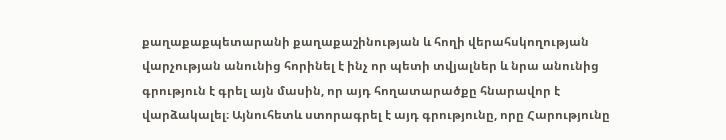քաղաքաքպետարանի քաղաքաշինության և հողի վերահսկողության վարչության անունից հորինել է ինչ որ պետի տվյալներ և նրա անունից գրություն է գրել այն մասին, որ այդ հողատարածքը հնարավոր է վարձակալել։ Այնուհետև ստորագրել է այդ գրությունը, որը Հարությունը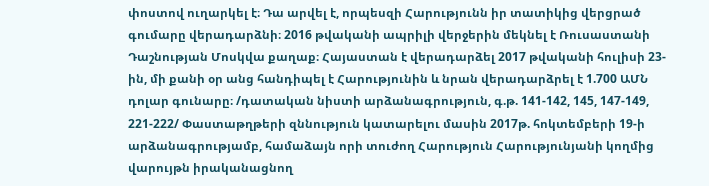փոստով ուղարկել է։ Դա արվել է, որպեսզի Հարությունն իր տատիկից վերցրած գումարը վերադարձնի։ 2016 թվականի ապրիլի վերջերին մեկնել է Ռուսաստանի Դաշնության Մոսկվա քաղաք։ Հայաստան է վերադարձել 2017 թվականի հուլիսի 23-ին, մի քանի օր անց հանդիպել է Հարությունին և նրան վերադարձրել է 1.700 ԱՄՆ դոլար գունարը։ /դատական նիստի արձանագրություն, գ.թ. 141-142, 145, 147-149, 221-222/ Փաստաթղթերի զննություն կատարելու մասին 2017թ. հոկտեմբերի 19-ի արձանագրությամբ, համաձայն որի տուժող Հարություն Հարությունյանի կողմից վարույթն իրականացնող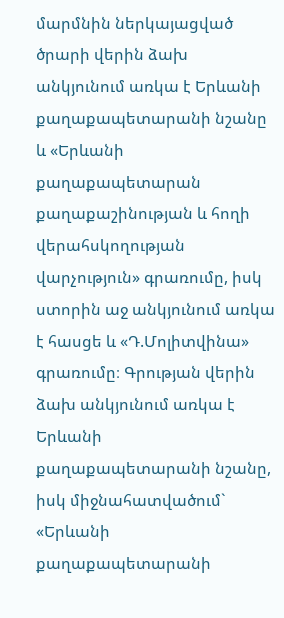մարմնին ներկայացված ծրարի վերին ձախ անկյունում առկա է Երևանի քաղաքապետարանի նշանը և «Երևանի քաղաքապետարան քաղաքաշինության և հողի վերահսկողության վարչություն» գրառումը, իսկ ստորին աջ անկյունում առկա է հասցե և «Դ.Մոլիտվինա» գրառումը։ Գրության վերին ձախ անկյունում առկա է Երևանի քաղաքապետարանի նշանը, իսկ միջնահատվածում` «Երևանի քաղաքապետարանի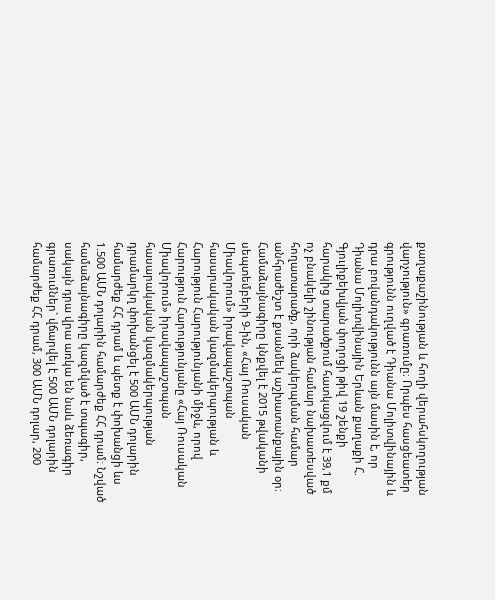քաղաքաշինության և հողի վերահսկողության վարչություն» գրառումը։ Որպես հասցեատեր գրությունն ուղված է Դիանա Մոլիտվինային և դրա բովանդակությունն այն մասին է, որ Դիանա Մոլիտվինային Երևան քաղաքի Հ. Գյուլիքեխվյան փողոցի թիվ 19 շենքի հարակից տարածքում հատկացվում է 39,1 քմ ոչ բնակելի շինության համար նախատեսված հողատարածք, որի ձակերպման համար անհրաժեշտ է քսանմեկ աշխատանքային օր։ Համաձայնագիրը կնքվել է 2015 թվականի սեպտեմբերի 9-ին, «Հայ Ռուսական Միավորում» իրավապաշտպան հասարակական կազմակերպության և Հարություն Հարությունյանի միջև, որով Հարություն Հարությունյանը «Հայ Ռուսական Միավորում» իրավապաշտպան հասարակական կազմակերպության դրամարկղ փոխանցել է 500 ԱՄՆ դոլարին համարժեք ՀՀ դրամ և պետք է փոխանցի ևս 1.500 ԱՄՆ դոլարին համարժեք ՀՀ դրամ։ Նշված համաձայնագիրը կազմված է տպագիր, սակայն դրա վրա առկա են նաև ձեռագիր գրառումներ` վճարվել է 500 ԱՄՆ դոլարին համարժեք ՀՀ դրամ, 300 ԱՄՆ դոլար, 200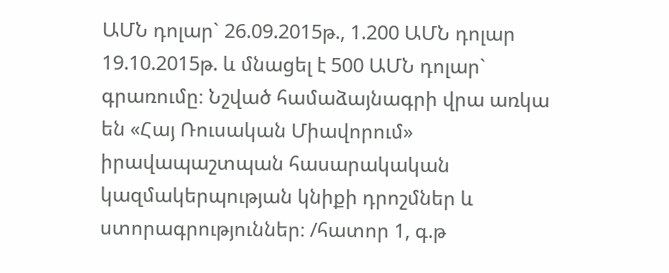ԱՄՆ դոլար` 26.09.2015թ., 1.200 ԱՄՆ դոլար 19.10.2015թ. և մնացել է 500 ԱՄՆ դոլար` գրառումը։ Նշված համաձայնագրի վրա առկա են «Հայ Ռուսական Միավորում» իրավապաշտպան հասարակական կազմակերպության կնիքի դրոշմներ և ստորագրություններ։ /հատոր 1, գ.թ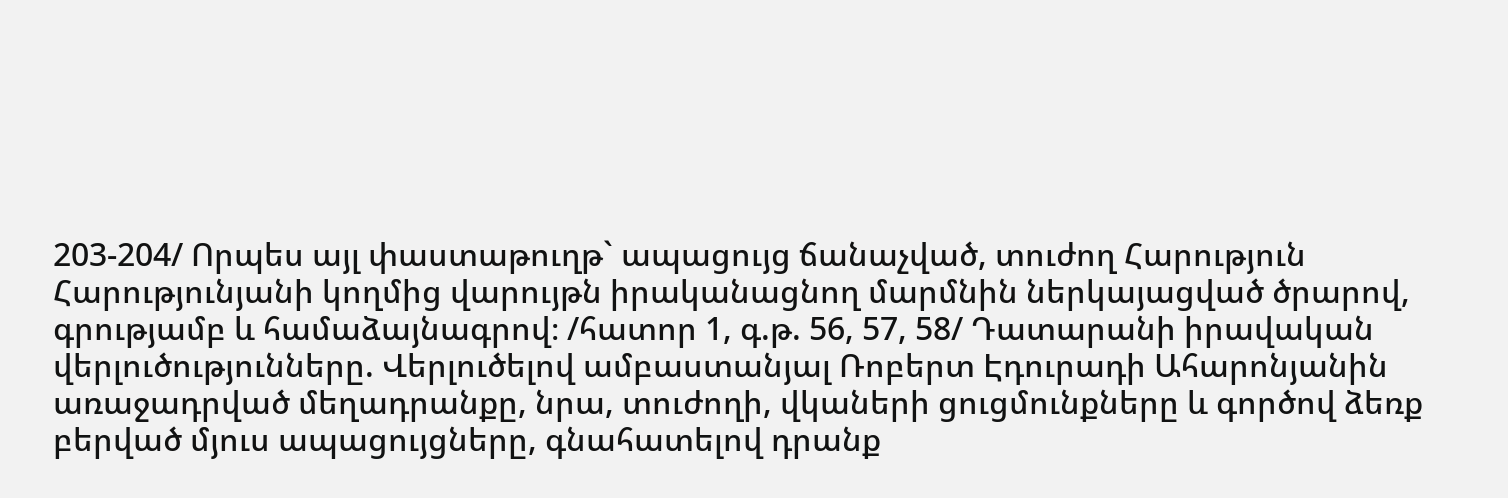203-204/ Որպես այլ փաստաթուղթ` ապացույց ճանաչված, տուժող Հարություն Հարությունյանի կողմից վարույթն իրականացնող մարմնին ներկայացված ծրարով, գրությամբ և համաձայնագրով։ /հատոր 1, գ.թ. 56, 57, 58/ Դատարանի իրավական վերլուծությունները. Վերլուծելով ամբաստանյալ Ռոբերտ Էդուրադի Ահարոնյանին առաջադրված մեղադրանքը, նրա, տուժողի, վկաների ցուցմունքները և գործով ձեռք բերված մյուս ապացույցները, գնահատելով դրանք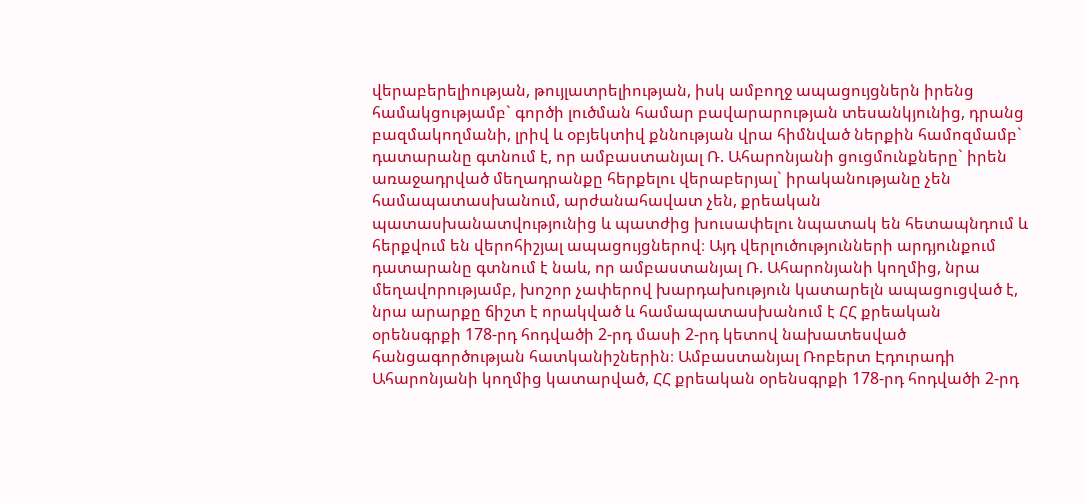վերաբերելիության, թույլատրելիության, իսկ ամբողջ ապացույցներն իրենց համակցությամբ` գործի լուծման համար բավարարության տեսանկյունից, դրանց բազմակողմանի, լրիվ և օբյեկտիվ քննության վրա հիմնված ներքին համոզմամբ` դատարանը գտնում է, որ ամբաստանյալ Ռ. Ահարոնյանի ցուցմունքները` իրեն առաջադրված մեղադրանքը հերքելու վերաբերյալ` իրականությանը չեն համապատասխանում, արժանահավատ չեն, քրեական պատասխանատվությունից և պատժից խուսափելու նպատակ են հետապնդում և հերքվում են վերոհիշյալ ապացույցներով։ Այդ վերլուծությունների արդյունքում դատարանը գտնում է նաև, որ ամբաստանյալ Ռ. Ահարոնյանի կողմից, նրա մեղավորությամբ, խոշոր չափերով խարդախություն կատարելն ապացուցված է, նրա արարքը ճիշտ է որակված և համապատասխանում է ՀՀ քրեական օրենսգրքի 178-րդ հոդվածի 2-րդ մասի 2-րդ կետով նախատեսված հանցագործության հատկանիշներին։ Ամբաստանյալ Ռոբերտ Էդուրադի Ահարոնյանի կողմից կատարված, ՀՀ քրեական օրենսգրքի 178-րդ հոդվածի 2-րդ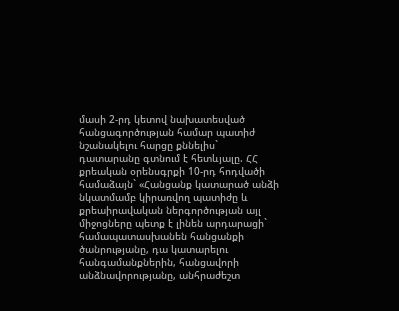մասի 2-րդ կետով նախատեսված հանցագործության համար պատիժ նշանակելու հարցը քննելիս` դատարանը գտնում է հետևյալը. ՀՀ քրեական օրենսգրքի 10-րդ հոդվածի համաձայն` «Հանցանք կատարած անձի նկատմամբ կիրառվող պատիժը և քրեաիրավական ներգործության այլ միջոցները պետք է լինեն արդարացի` համապատասխանեն հանցանքի ծանրությանը, դա կատարելու հանգամանքներին, հանցավորի անձնավորությանը, անհրաժեշտ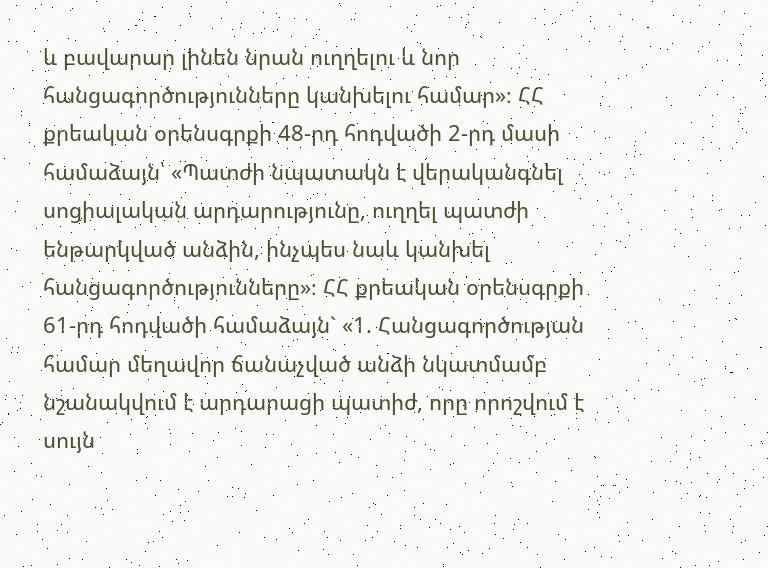և բավարար լինեն նրան ուղղելու և նոր հանցագործությունները կանխելու համար»։ ՀՀ քրեական օրենսգրքի 48-րդ հոդվածի 2-րդ մասի համաձայն՝ «Պատժի նպատակն է վերականգնել սոցիալական արդարությունը, ուղղել պատժի ենթարկված անձին, ինչպես նաև կանխել հանցագործությունները»։ ՀՀ քրեական օրենսգրքի 61-րդ հոդվածի համաձայն` «1. Հանցագործության համար մեղավոր ճանաչված անձի նկատմամբ նշանակվում է արդարացի պատիժ, որը որոշվում է սույն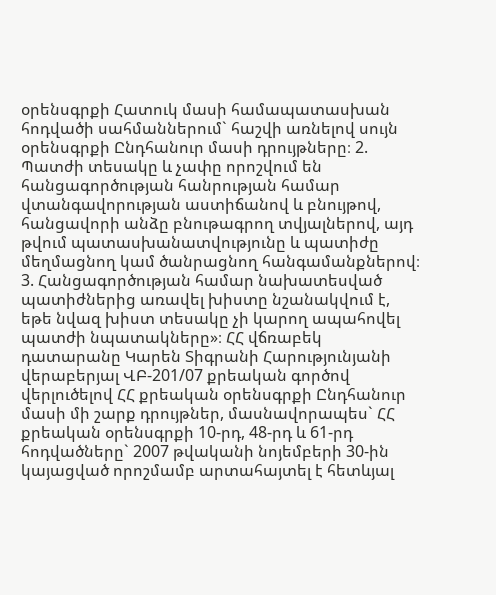օրենսգրքի Հատուկ մասի համապատասխան հոդվածի սահմաններում` հաշվի առնելով սույն օրենսգրքի Ընդհանուր մասի դրույթները։ 2. Պատժի տեսակը և չափը որոշվում են հանցագործության հանրության համար վտանգավորության աստիճանով և բնույթով, հանցավորի անձը բնութագրող տվյալներով, այդ թվում պատասխանատվությունը և պատիժը մեղմացնող կամ ծանրացնող հանգամանքներով։ 3. Հանցագործության համար նախատեսված պատիժներից առավել խիստը նշանակվում է, եթե նվազ խիստ տեսակը չի կարող ապահովել պատժի նպատակները»։ ՀՀ վճռաբեկ դատարանը Կարեն Տիգրանի Հարությունյանի վերաբերյալ ՎԲ-201/07 քրեական գործով վերլուծելով ՀՀ քրեական օրենսգրքի Ընդհանուր մասի մի շարք դրույթներ, մասնավորապես` ՀՀ քրեական օրենսգրքի 10-րդ, 48-րդ և 61-րդ հոդվածները` 2007 թվականի նոյեմբերի 30-ին կայացված որոշմամբ արտահայտել է հետևյալ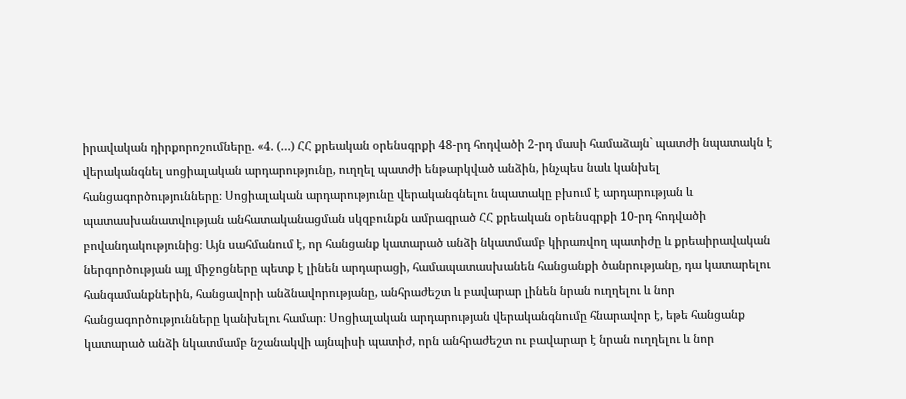իրավական դիրքորոշումները. «4. (…) ՀՀ քրեական օրենսգրքի 48-րդ հոդվածի 2-րդ մասի համաձայն` պատժի նպատակն է վերականգնել սոցիալական արդարությունը, ուղղել պատժի ենթարկված անձին, ինչպես նաև կանխել հանցագործությունները։ Սոցիալական արդարությունը վերականգնելու նպատակը բխում է արդարության և պատասխանատվության անհատականացման սկզբունքն ամրագրած ՀՀ քրեական օրենսգրքի 10-րդ հոդվածի բովանդակությունից։ Այն սահմանում է, որ հանցանք կատարած անձի նկատմամբ կիրառվող պատիժը և քրեաիրավական ներգործության այլ միջոցները պետք է լինեն արդարացի, համապատասխանեն հանցանքի ծանրությանը, դա կատարելու հանգամանքներին, հանցավորի անձնավորությանը, անհրաժեշտ և բավարար լինեն նրան ուղղելու և նոր հանցագործությունները կանխելու համար։ Սոցիալական արդարության վերականգնումը հնարավոր է, եթե հանցանք կատարած անձի նկատմամբ նշանակվի այնպիսի պատիժ, որն անհրաժեշտ ու բավարար է նրան ուղղելու և նոր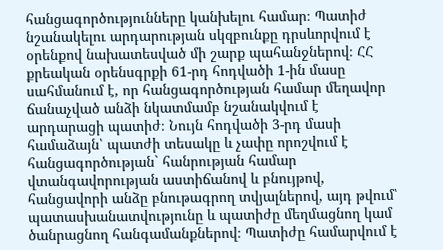հանցագործությունները կանխելու համար։ Պատիժ նշանակելու արդարության սկզբունքը դրսևորվում է օրենքով նախատեսված մի շարք պահանջներով։ ՀՀ քրեական օրենսգրքի 61-րդ հոդվածի 1-ին մասը սահմանում է, որ հանցագործության համար մեղավոր ճանաչված անձի նկատմամբ նշանակվում է արդարացի պատիժ։ Նույն հոդվածի 3-րդ մասի համաձայն՝ պատժի տեսակը և չափը որոշվում է հանցագործության` հանրության համար վտանգավորության աստիճանով և բնույթով, հանցավորի անձը բնութագրող տվյալներով, այդ թվում՝ պատասխանատվությունը և պատիժը մեղմացնող կամ ծանրացնող հանգամանքներով։ Պատիժը համարվում է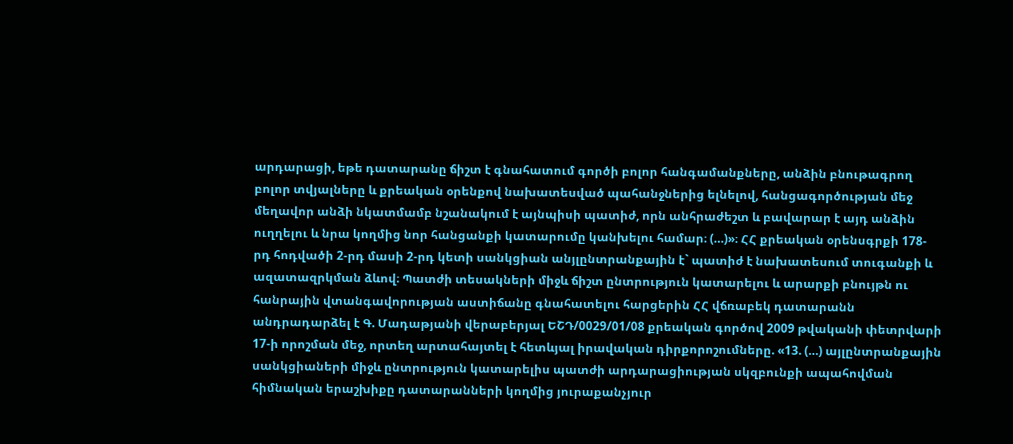արդարացի, եթե դատարանը ճիշտ է գնահատում գործի բոլոր հանգամանքները, անձին բնութագրող բոլոր տվյալները և քրեական օրենքով նախատեսված պահանջներից ելնելով, հանցագործության մեջ մեղավոր անձի նկատմամբ նշանակում է այնպիսի պատիժ, որն անհրաժեշտ և բավարար է այդ անձին ուղղելու և նրա կողմից նոր հանցանքի կատարումը կանխելու համար։ (…)»։ ՀՀ քրեական օրենսգրքի 178-րդ հոդվածի 2-րդ մասի 2-րդ կետի սանկցիան անյլընտրանքային է` պատիժ է նախատեսում տուգանքի և ազատազրկման ձևով։ Պատժի տեսակների միջև ճիշտ ընտրություն կատարելու և արարքի բնույթն ու հանրային վտանգավորության աստիճանը գնահատելու հարցերին ՀՀ վճռաբեկ դատարանն անդրադարձել է Գ. Մադաթյանի վերաբերյալ ԵՇԴ/0029/01/08 քրեական գործով 2009 թվականի փետրվարի 17-ի որոշման մեջ, որտեղ արտահայտել է հետևյալ իրավական դիրքորոշումները. «13. (…) այլընտրանքային սանկցիաների միջև ընտրություն կատարելիս պատժի արդարացիության սկզբունքի ապահովման հիմնական երաշխիքը դատարանների կողմից յուրաքանչյուր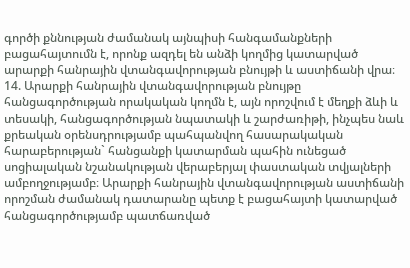գործի քննության ժամանակ այնպիսի հանգամանքների բացահայտումն է, որոնք ազդել են անձի կողմից կատարված արարքի հանրային վտանգավորության բնույթի և աստիճանի վրա։ 14. Արարքի հանրային վտանգավորության բնույթը հանցագործության որակական կողմն է, այն որոշվում է մեղքի ձևի և տեսակի, հանցագործության նպատակի և շարժառիթի, ինչպես նաև քրեական օրենսդրությամբ պահպանվող հասարակական հարաբերության` հանցանքի կատարման պահին ունեցած սոցիալական նշանակության վերաբերյալ փաստական տվյալների ամբողջությամբ։ Արարքի հանրային վտանգավորության աստիճանի որոշման ժամանակ դատարանը պետք է բացահայտի կատարված հանցագործությամբ պատճառված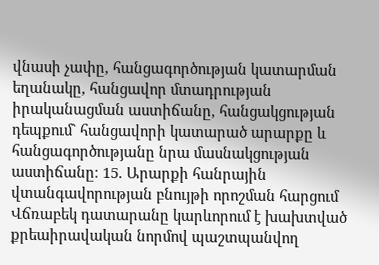վնասի չափը, հանցագործության կատարման եղանակը, հանցավոր մտադրության իրականացման աստիճանը, հանցակցության դեպքում` հանցավորի կատարած արարքը և հանցագործությանը նրա մասնակցության աստիճանը։ 15. Արարքի հանրային վտանգավորության բնույթի որոշման հարցում Վճռաբեկ դատարանը կարևորում է խախտված քրեաիրավական նորմով պաշտպանվող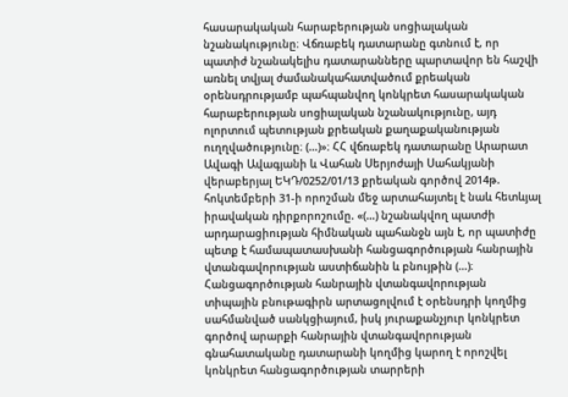հասարակական հարաբերության սոցիալական նշանակությունը։ Վճռաբեկ դատարանը գտնում է, որ պատիժ նշանակելիս դատարանները պարտավոր են հաշվի առնել տվյալ ժամանակահատվածում քրեական օրենսդրությամբ պահպանվող կոնկրետ հասարակական հարաբերության սոցիալական նշանակությունը, այդ ոլորտում պետության քրեական քաղաքականության ուղղվածությունը։ (…)»։ ՀՀ վճռաբեկ դատարանը Արարատ Ավագի Ավագյանի և Վահան Սերյոժայի Սահակյանի վերաբերյալ ԵԿԴ/0252/01/13 քրեական գործով 2014թ. հոկտեմբերի 31-ի որոշման մեջ արտահայտել է նաև հետևյալ իրավական դիրքորոշումը. «(…) նշանակվող պատժի արդարացիության հիմնական պահանջն այն է, որ պատիժը պետք է համապատասխանի հանցագործության հանրային վտանգավորության աստիճանին և բնույթին (…)։ Հանցագործության հանրային վտանգավորության տիպային բնութագիրն արտացոլվում է օրենսդրի կողմից սահմանված սանկցիայում, իսկ յուրաքանչյուր կոնկրետ գործով արարքի հանրային վտանգավորության գնահատականը դատարանի կողմից կարող է որոշվել կոնկրետ հանցագործության տարրերի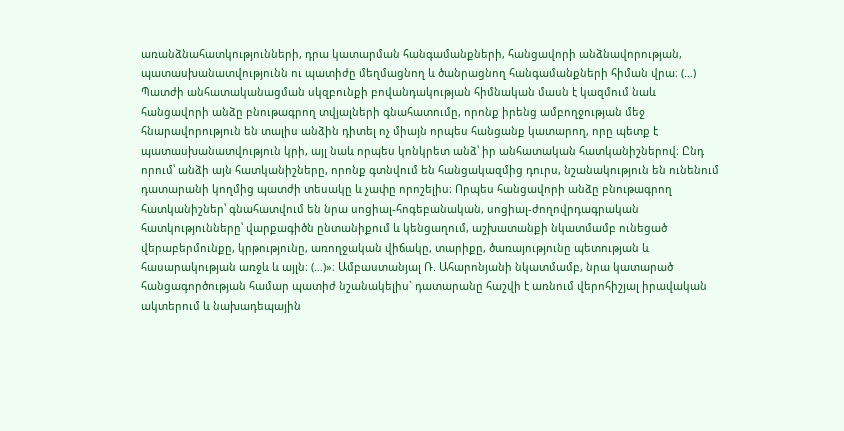առանձնահատկությունների, դրա կատարման հանգամանքների, հանցավորի անձնավորության, պատասխանատվությունն ու պատիժը մեղմացնող և ծանրացնող հանգամանքների հիման վրա։ (…) Պատժի անհատականացման սկզբունքի բովանդակության հիմնական մասն է կազմում նաև հանցավորի անձը բնութագրող տվյալների գնահատումը, որոնք իրենց ամբողջության մեջ հնարավորություն են տալիս անձին դիտել ոչ միայն որպես հանցանք կատարող, որը պետք է պատասխանատվություն կրի, այլ նաև որպես կոնկրետ անձ՝ իր անհատական հատկանիշներով։ Ընդ որում՝ անձի այն հատկանիշները, որոնք գտնվում են հանցակազմից դուրս, նշանակություն են ունենում դատարանի կողմից պատժի տեսակը և չափը որոշելիս։ Որպես հանցավորի անձը բնութագրող հատկանիշներ՝ գնահատվում են նրա սոցիալ-հոգեբանական, սոցիալ-ժողովրդագրական հատկությունները՝ վարքագիծն ընտանիքում և կենցաղում, աշխատանքի նկատմամբ ունեցած վերաբերմունքը, կրթությունը, առողջական վիճակը, տարիքը, ծառայությունը պետության և հասարակության առջև և այլն։ (…)»։ Ամբաստանյալ Ռ. Ահարոնյանի նկատմամբ, նրա կատարած հանցագործության համար պատիժ նշանակելիս` դատարանը հաշվի է առնում վերոհիշյալ իրավական ակտերում և նախադեպային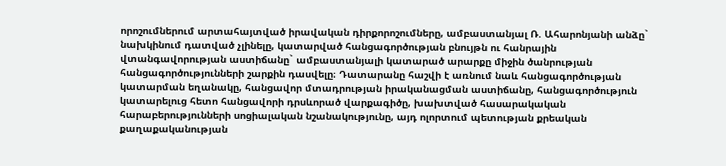որոշումներում արտահայտված իրավական դիրքորոշումները, ամբաստանյալ Ռ. Ահարոնյանի անձը` նախկինում դատված չլինելը, կատարված հանցագործության բնույթն ու հանրային վտանգավորության աստիճանը` ամբաստանյալի կատարած արարքը միջին ծանրության հանցագործությունների շարքին դասվելը։ Դատարանը հաշվի է առնում նաև հանցագործության կատարման եղանակը, հանցավոր մտադրության իրականացման աստիճանը, հանցագործություն կատարելուց հետո հանցավորի դրսևորած վարքագիծը, խախտված հասարակական հարաբերությունների սոցիալական նշանակությունը, այդ ոլորտում պետության քրեական քաղաքականության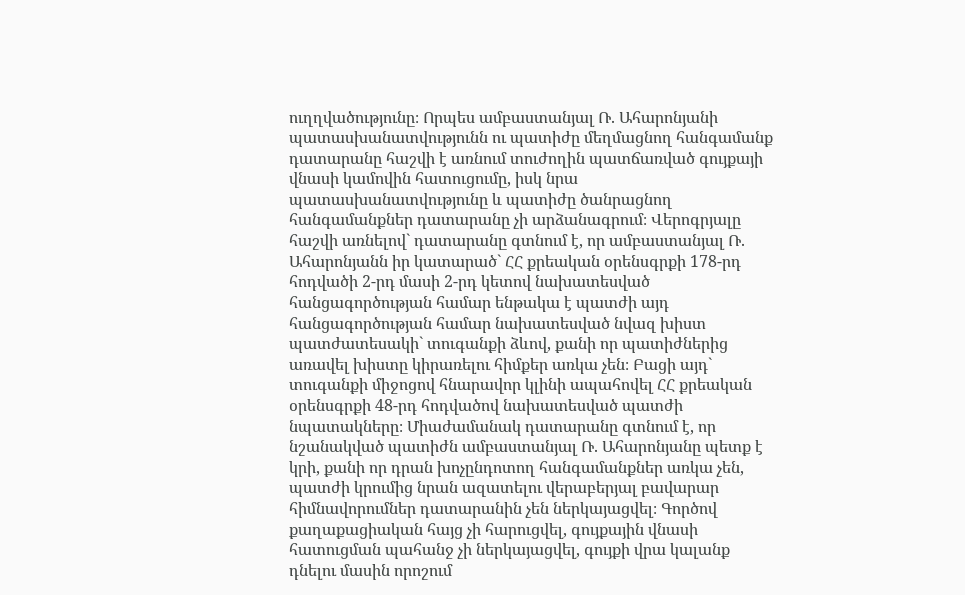ուղղվածությունը։ Որպես ամբաստանյալ Ռ. Ահարոնյանի պատասխանատվությունն ու պատիժը մեղմացնող հանգամանք դատարանը հաշվի է առնում տուժողին պատճառված գույքայի վնասի կամովին հատուցումը, իսկ նրա պատասխանատվությունը և պատիժը ծանրացնող հանգամանքներ դատարանը չի արձանագրում։ Վերոգրյալը հաշվի առնելով` դատարանը գտնում է, որ ամբաստանյալ Ռ. Ահարոնյանն իր կատարած` ՀՀ քրեական օրենսգրքի 178-րդ հոդվածի 2-րդ մասի 2-րդ կետով նախատեսված հանցագործության համար ենթակա է պատժի այդ հանցագործության համար նախատեսված նվազ խիստ պատժատեսակի` տուգանքի ձևով, քանի որ պատիժներից առավել խիստը կիրառելու հիմքեր առկա չեն։ Բացի այդ` տուգանքի միջոցով հնարավոր կլինի ապահովել ՀՀ քրեական օրենսգրքի 48-րդ հոդվածով նախատեսված պատժի նպատակները։ Միաժամանակ դատարանը գտնում է, որ նշանակված պատիժն ամբաստանյալ Ռ. Ահարոնյանը պետք է կրի, քանի որ դրան խոչընդոտող հանգամանքներ առկա չեն, պատժի կրումից նրան ազատելու վերաբերյալ բավարար հիմնավորումներ դատարանին չեն ներկայացվել։ Գործով քաղաքացիական հայց չի հարուցվել, գույքային վնասի հատուցման պահանջ չի ներկայացվել, գույքի վրա կալանք դնելու մասին որոշում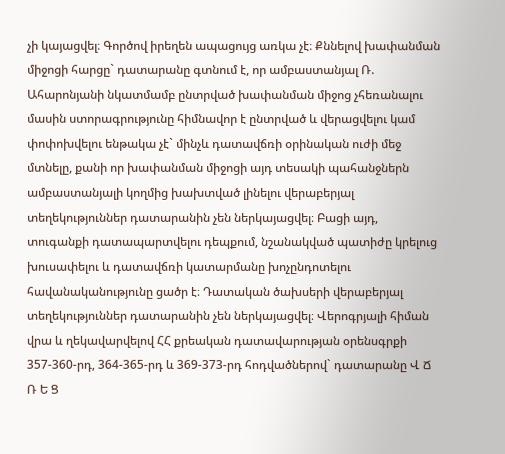չի կայացվել։ Գործով իրեղեն ապացույց առկա չէ։ Քննելով խափանման միջոցի հարցը` դատարանը գտնում է, որ ամբաստանյալ Ռ. Ահարոնյանի նկատմամբ ընտրված խափանման միջոց չհեռանալու մասին ստորագրությունը հիմնավոր է ընտրված և վերացվելու կամ փոփոխվելու ենթակա չէ` մինչև դատավճռի օրինական ուժի մեջ մտնելը, քանի որ խափանման միջոցի այդ տեսակի պահանջներն ամբաստանյալի կողմից խախտված լինելու վերաբերյալ տեղեկություններ դատարանին չեն ներկայացվել։ Բացի այդ, տուգանքի դատապարտվելու դեպքում, նշանակված պատիժը կրելուց խուսափելու և դատավճռի կատարմանը խոչընդոտելու հավանականությունը ցածր է։ Դատական ծախսերի վերաբերյալ տեղեկություններ դատարանին չեն ներկայացվել։ Վերոգրյալի հիման վրա և ղեկավարվելով ՀՀ քրեական դատավարության օրենսգրքի 357-360-րդ, 364-365-րդ և 369-373-րդ հոդվածներով` դատարանը Վ Ճ Ռ Ե Ց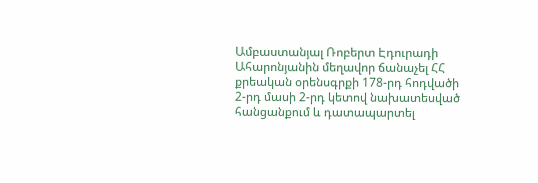Ամբաստանյալ Ռոբերտ Էդուրադի Ահարոնյանին մեղավոր ճանաչել ՀՀ քրեական օրենսգրքի 178-րդ հոդվածի 2-րդ մասի 2-րդ կետով նախատեսված հանցանքում և դատապարտել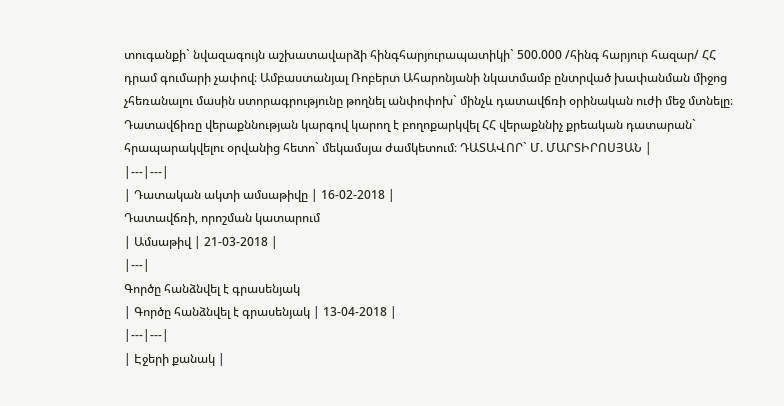տուգանքի` նվազագույն աշխատավարձի հինգհարյուրապատիկի` 500.000 /հինգ հարյուր հազար/ ՀՀ դրամ գումարի չափով։ Ամբաստանյալ Ռոբերտ Ահարոնյանի նկատմամբ ընտրված խափանման միջոց չհեռանալու մասին ստորագրությունը թողնել անփոփոխ` մինչև դատավճռի օրինական ուժի մեջ մտնելը։ Դատավճիռը վերաքննության կարգով կարող է բողոքարկվել ՀՀ վերաքննիչ քրեական դատարան` հրապարակվելու օրվանից հետո` մեկամսյա ժամկետում։ ԴԱՏԱՎՈՐ` Մ. ՄԱՐՏԻՐՈՍՅԱՆ |
|---|---|
| Դատական ակտի ամսաթիվը | 16-02-2018 |
Դատավճռի, որոշման կատարում
| Ամսաթիվ | 21-03-2018 |
|---|
Գործը հանձնվել է գրասենյակ
| Գործը հանձնվել է գրասենյակ | 13-04-2018 |
|---|---|
| Էջերի քանակ |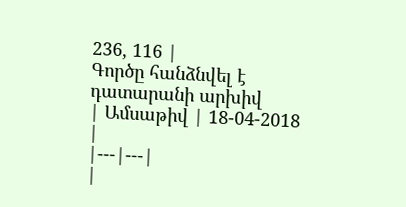236, 116 |
Գործը հանձնվել է դատարանի արխիվ
| Ամսաթիվ | 18-04-2018 |
|---|---|
|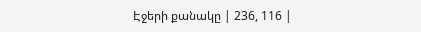Էջերի քանակը | 236, 116 |